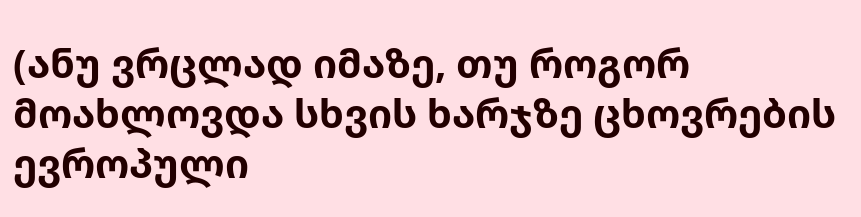(ანუ ვრცლად იმაზე, თუ როგორ მოახლოვდა სხვის ხარჯზე ცხოვრების ევროპული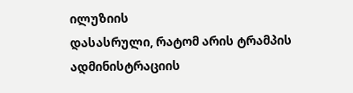ილუზიის
დასასრული, რატომ არის ტრამპის ადმინისტრაციის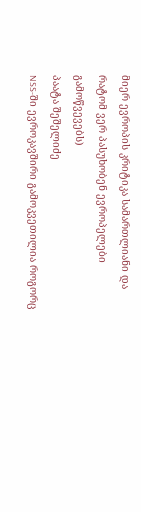მიერ ევროპის კრიტიკა სამართლიანი და
რატომ ვერ პასუხობენ ევროპელები გამოწვევებს)
პაატა შეშელიძე
NSS-ში ევროკავშირი გამოკვეთილია როგორც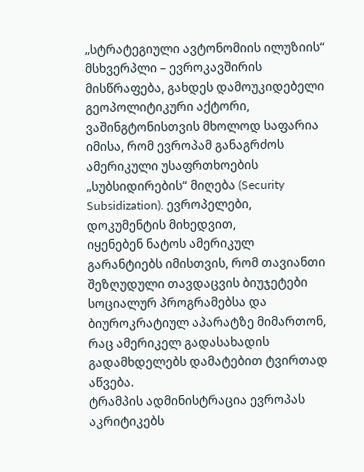„სტრატეგიული ავტონომიის ილუზიის“
მსხვერპლი – ევროკავშირის მისწრაფება, გახდეს დამოუკიდებელი გეოპოლიტიკური აქტორი,
ვაშინგტონისთვის მხოლოდ საფარია იმისა, რომ ევროპამ განაგრძოს ამერიკული უსაფრთხოების
„სუბსიდირების“ მიღება (Security Subsidization). ევროპელები, დოკუმენტის მიხედვით,
იყენებენ ნატოს ამერიკულ გარანტიებს იმისთვის, რომ თავიანთი შეზღუდული თავდაცვის ბიუჯეტები
სოციალურ პროგრამებსა და ბიუროკრატიულ აპარატზე მიმართონ, რაც ამერიკელ გადასახადის
გადამხდელებს დამატებით ტვირთად აწვება.
ტრამპის ადმინისტრაცია ევროპას აკრიტიკებს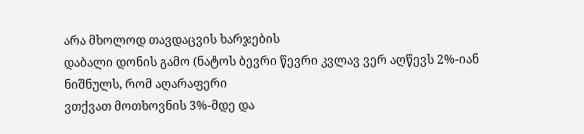არა მხოლოდ თავდაცვის ხარჯების
დაბალი დონის გამო (ნატოს ბევრი წევრი კვლავ ვერ აღწევს 2%-იან ნიშნულს, რომ აღარაფერი
ვთქვათ მოთხოვნის 3%-მდე და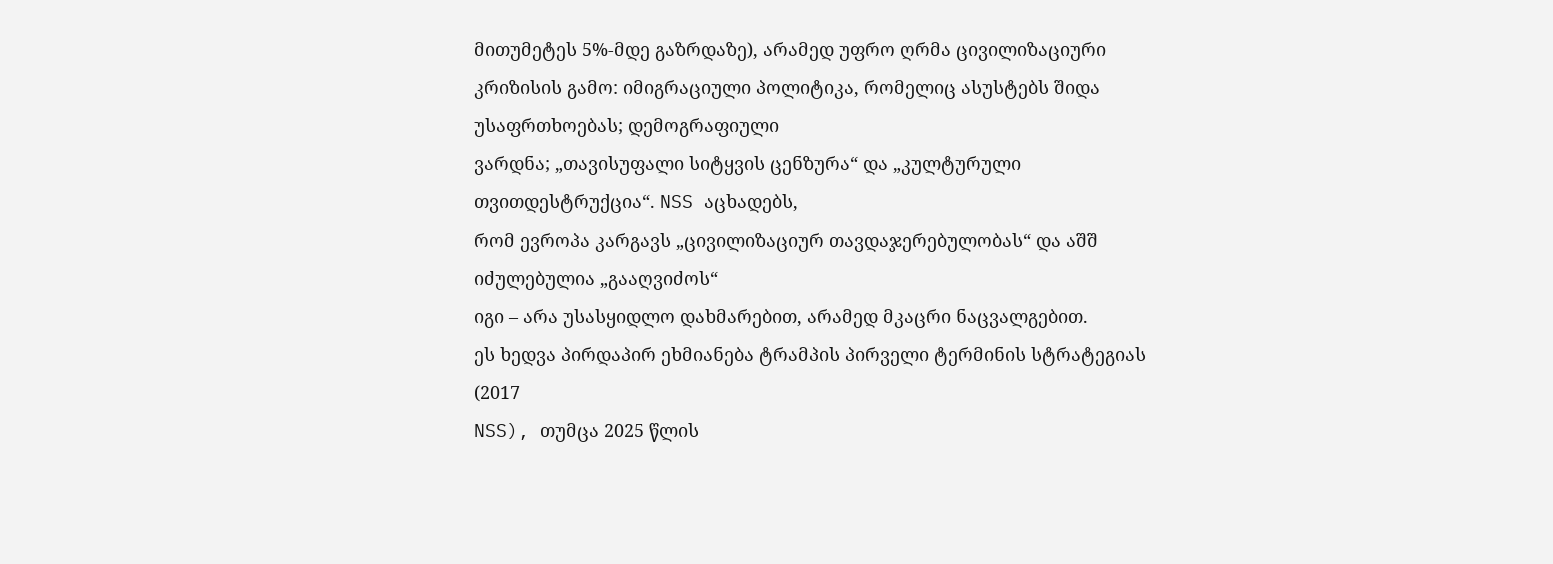მითუმეტეს 5%-მდე გაზრდაზე), არამედ უფრო ღრმა ცივილიზაციური
კრიზისის გამო: იმიგრაციული პოლიტიკა, რომელიც ასუსტებს შიდა უსაფრთხოებას; დემოგრაფიული
ვარდნა; „თავისუფალი სიტყვის ცენზურა“ და „კულტურული თვითდესტრუქცია“. NSS აცხადებს,
რომ ევროპა კარგავს „ცივილიზაციურ თავდაჯერებულობას“ და აშშ იძულებულია „გააღვიძოს“
იგი – არა უსასყიდლო დახმარებით, არამედ მკაცრი ნაცვალგებით.
ეს ხედვა პირდაპირ ეხმიანება ტრამპის პირველი ტერმინის სტრატეგიას (2017
NSS), თუმცა 2025 წლის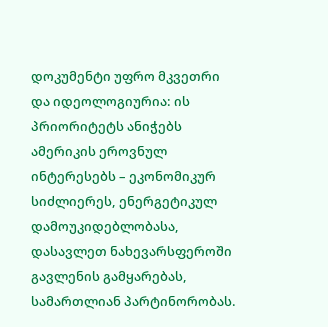დოკუმენტი უფრო მკვეთრი და იდეოლოგიურია: ის პრიორიტეტს ანიჭებს
ამერიკის ეროვნულ ინტერესებს – ეკონომიკურ სიძლიერეს, ენერგეტიკულ დამოუკიდებლობასა,
დასავლეთ ნახევარსფეროში გავლენის გამყარებას, სამართლიან პარტინორობას.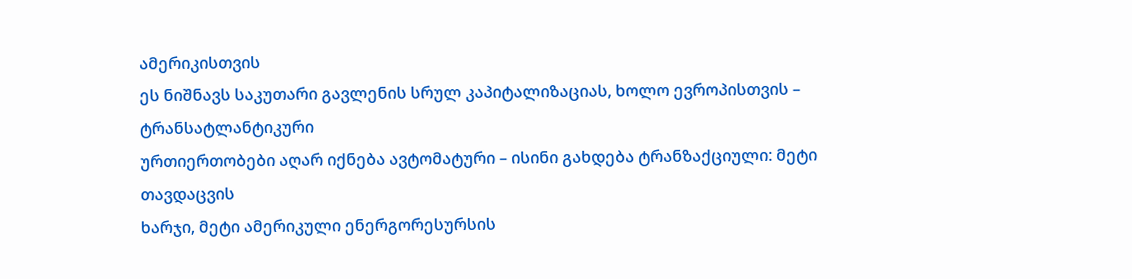ამერიკისთვის
ეს ნიშნავს საკუთარი გავლენის სრულ კაპიტალიზაციას, ხოლო ევროპისთვის – ტრანსატლანტიკური
ურთიერთობები აღარ იქნება ავტომატური – ისინი გახდება ტრანზაქციული: მეტი თავდაცვის
ხარჯი, მეტი ამერიკული ენერგორესურსის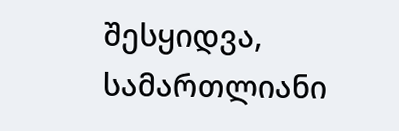შესყიდვა, სამართლიანი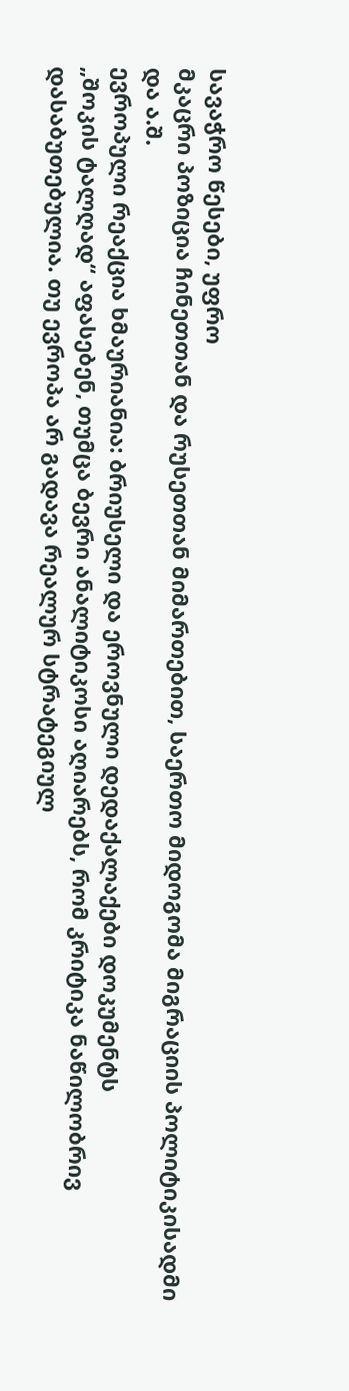სავაჭრო წესები, უფრო
მკაცრი პოზიცია ჩინეთთან და რუსეთთან მიმართებით, საერთო მიდოგომა მიგრაციის პოლიტიკისადმი
და ა.შ.
ევროპული რეაქცია ხმაურიანია: ბრიუსელი და ეროვნული დედაქალაქები დოკუმენტს
„შოკის ტალღად“ აფასებენ, თუმცა ბევრი ანალიტიკოსი აღიარებს, რომ კრიტიკა ნაწილობრივ
დასაბუთებულია. თუ ევროპა არ გადავა რეალურ სტრატეგიულ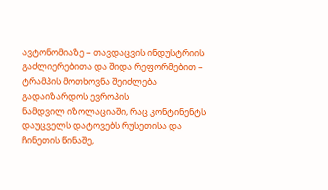ავტონომიაზე – თავდაცვის ინდუსტრიის
გაძლიერებითა და შიდა რეფორმებით – ტრამპის მოთხოვნა შეიძლება გადაიზარდოს ევროპის
ნამდვილ იზოლაციაში, რაც კონტინენტს დაუცველს დატოვებს რუსეთისა და ჩინეთის წინაშე,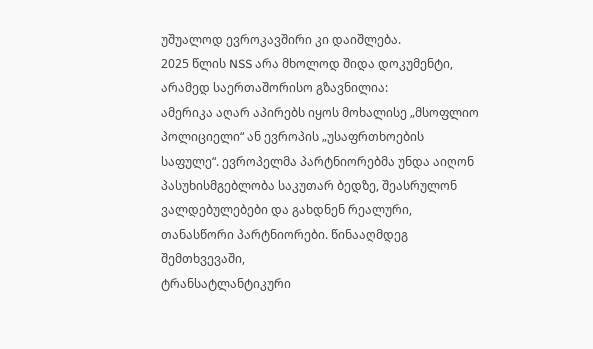უშუალოდ ევროკავშირი კი დაიშლება.
2025 წლის NSS არა მხოლოდ შიდა დოკუმენტი, არამედ საერთაშორისო გზავნილია:
ამერიკა აღარ აპირებს იყოს მოხალისე „მსოფლიო პოლიციელი“ ან ევროპის „უსაფრთხოების
საფულე“. ევროპელმა პარტნიორებმა უნდა აიღონ პასუხისმგებლობა საკუთარ ბედზე, შეასრულონ
ვალდებულებები და გახდნენ რეალური, თანასწორი პარტნიორები. წინააღმდეგ შემთხვევაში,
ტრანსატლანტიკური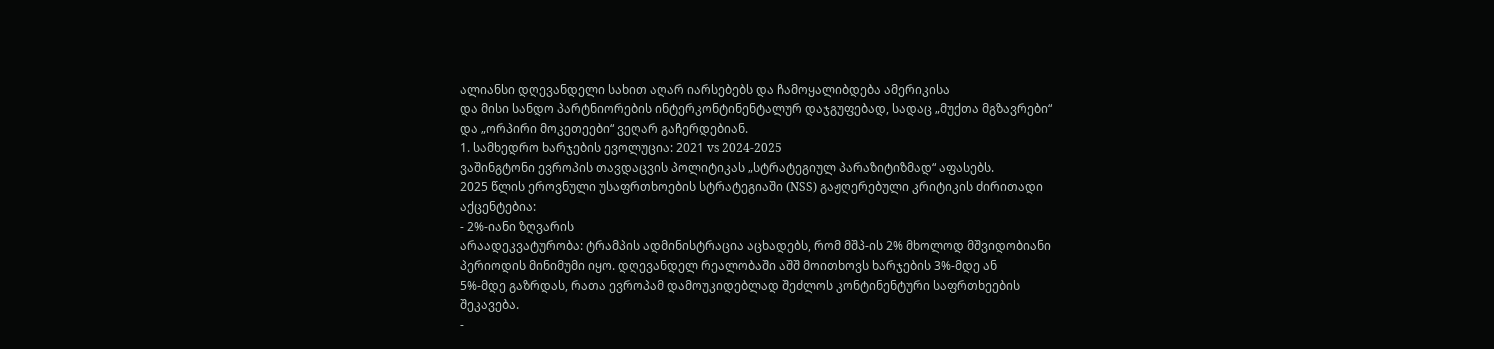ალიანსი დღევანდელი სახით აღარ იარსებებს და ჩამოყალიბდება ამერიკისა
და მისი სანდო პარტნიორების ინტერკონტინენტალურ დაჯგუფებად, სადაც „მუქთა მგზავრები“
და „ორპირი მოკეთეები“ ვეღარ გაჩერდებიან.
1. სამხედრო ხარჯების ევოლუცია: 2021 vs 2024-2025
ვაშინგტონი ევროპის თავდაცვის პოლიტიკას „სტრატეგიულ პარაზიტიზმად“ აფასებს.
2025 წლის ეროვნული უსაფრთხოების სტრატეგიაში (NSS) გაჟღერებული კრიტიკის ძირითადი
აქცენტებია:
- 2%-იანი ზღვარის
არაადეკვატურობა: ტრამპის ადმინისტრაცია აცხადებს, რომ მშპ-ის 2% მხოლოდ მშვიდობიანი
პერიოდის მინიმუმი იყო. დღევანდელ რეალობაში აშშ მოითხოვს ხარჯების 3%-მდე ან
5%-მდე გაზრდას, რათა ევროპამ დამოუკიდებლად შეძლოს კონტინენტური საფრთხეების
შეკავება.
-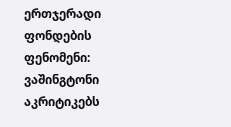ერთჯერადი
ფონდების ფენომენი: ვაშინგტონი აკრიტიკებს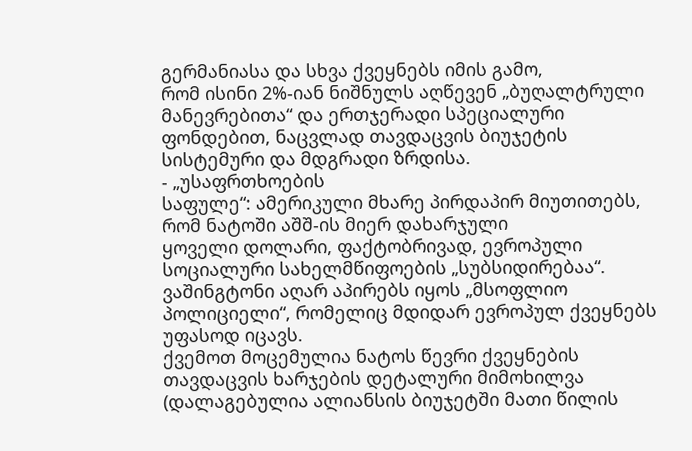გერმანიასა და სხვა ქვეყნებს იმის გამო,
რომ ისინი 2%-იან ნიშნულს აღწევენ „ბუღალტრული მანევრებითა“ და ერთჯერადი სპეციალური
ფონდებით, ნაცვლად თავდაცვის ბიუჯეტის სისტემური და მდგრადი ზრდისა.
- „უსაფრთხოების
საფულე“: ამერიკული მხარე პირდაპირ მიუთითებს, რომ ნატოში აშშ-ის მიერ დახარჯული
ყოველი დოლარი, ფაქტობრივად, ევროპული სოციალური სახელმწიფოების „სუბსიდირებაა“.
ვაშინგტონი აღარ აპირებს იყოს „მსოფლიო პოლიციელი“, რომელიც მდიდარ ევროპულ ქვეყნებს
უფასოდ იცავს.
ქვემოთ მოცემულია ნატოს წევრი ქვეყნების თავდაცვის ხარჯების დეტალური მიმოხილვა
(დალაგებულია ალიანსის ბიუჯეტში მათი წილის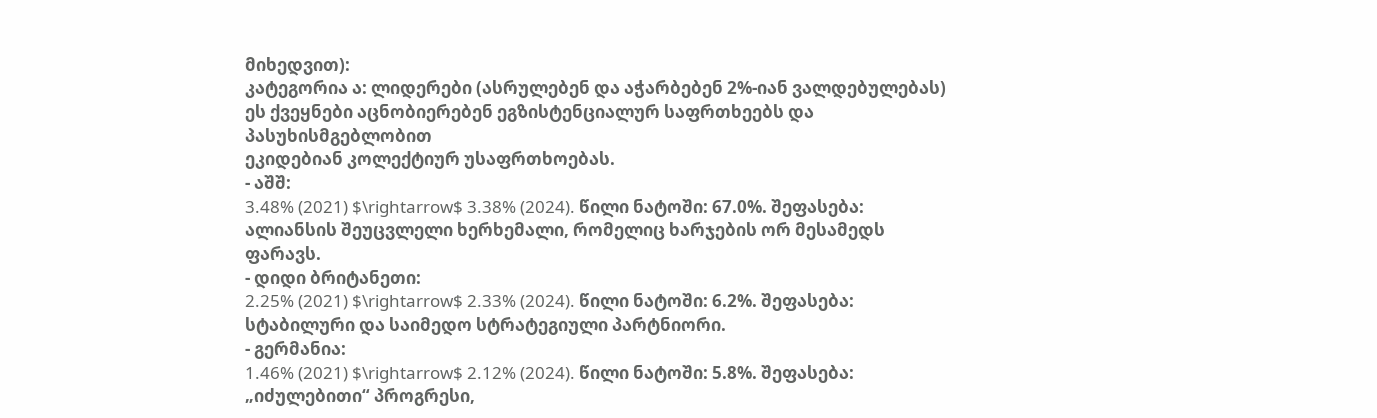მიხედვით):
კატეგორია ა: ლიდერები (ასრულებენ და აჭარბებენ 2%-იან ვალდებულებას)
ეს ქვეყნები აცნობიერებენ ეგზისტენციალურ საფრთხეებს და პასუხისმგებლობით
ეკიდებიან კოლექტიურ უსაფრთხოებას.
- აშშ:
3.48% (2021) $\rightarrow$ 3.38% (2024). წილი ნატოში: 67.0%. შეფასება:
ალიანსის შეუცვლელი ხერხემალი, რომელიც ხარჯების ორ მესამედს ფარავს.
- დიდი ბრიტანეთი:
2.25% (2021) $\rightarrow$ 2.33% (2024). წილი ნატოში: 6.2%. შეფასება:
სტაბილური და საიმედო სტრატეგიული პარტნიორი.
- გერმანია:
1.46% (2021) $\rightarrow$ 2.12% (2024). წილი ნატოში: 5.8%. შეფასება:
„იძულებითი“ პროგრესი,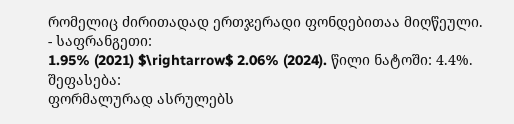რომელიც ძირითადად ერთჯერადი ფონდებითაა მიღწეული.
- საფრანგეთი:
1.95% (2021) $\rightarrow$ 2.06% (2024). წილი ნატოში: 4.4%. შეფასება:
ფორმალურად ასრულებს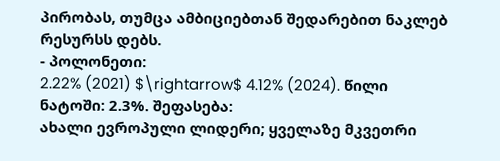პირობას, თუმცა ამბიციებთან შედარებით ნაკლებ რესურსს დებს.
- პოლონეთი:
2.22% (2021) $\rightarrow$ 4.12% (2024). წილი ნატოში: 2.3%. შეფასება:
ახალი ევროპული ლიდერი; ყველაზე მკვეთრი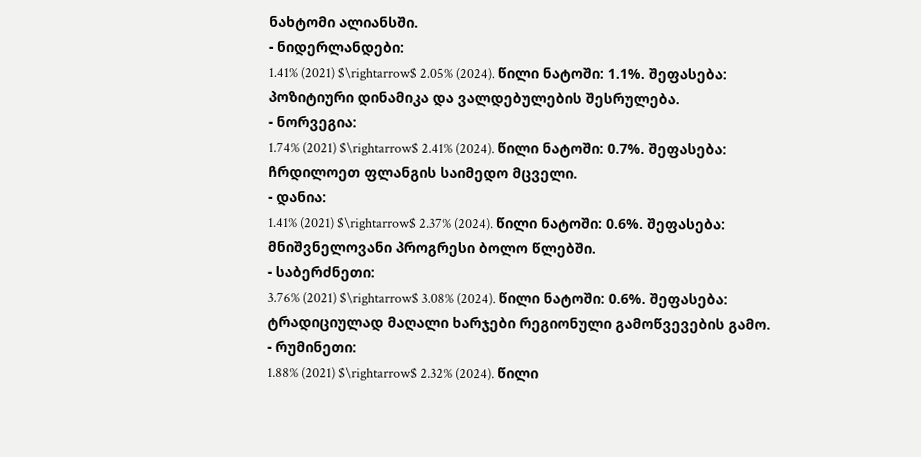ნახტომი ალიანსში.
- ნიდერლანდები:
1.41% (2021) $\rightarrow$ 2.05% (2024). წილი ნატოში: 1.1%. შეფასება:
პოზიტიური დინამიკა და ვალდებულების შესრულება.
- ნორვეგია:
1.74% (2021) $\rightarrow$ 2.41% (2024). წილი ნატოში: 0.7%. შეფასება:
ჩრდილოეთ ფლანგის საიმედო მცველი.
- დანია:
1.41% (2021) $\rightarrow$ 2.37% (2024). წილი ნატოში: 0.6%. შეფასება:
მნიშვნელოვანი პროგრესი ბოლო წლებში.
- საბერძნეთი:
3.76% (2021) $\rightarrow$ 3.08% (2024). წილი ნატოში: 0.6%. შეფასება:
ტრადიციულად მაღალი ხარჯები რეგიონული გამოწვევების გამო.
- რუმინეთი:
1.88% (2021) $\rightarrow$ 2.32% (2024). წილი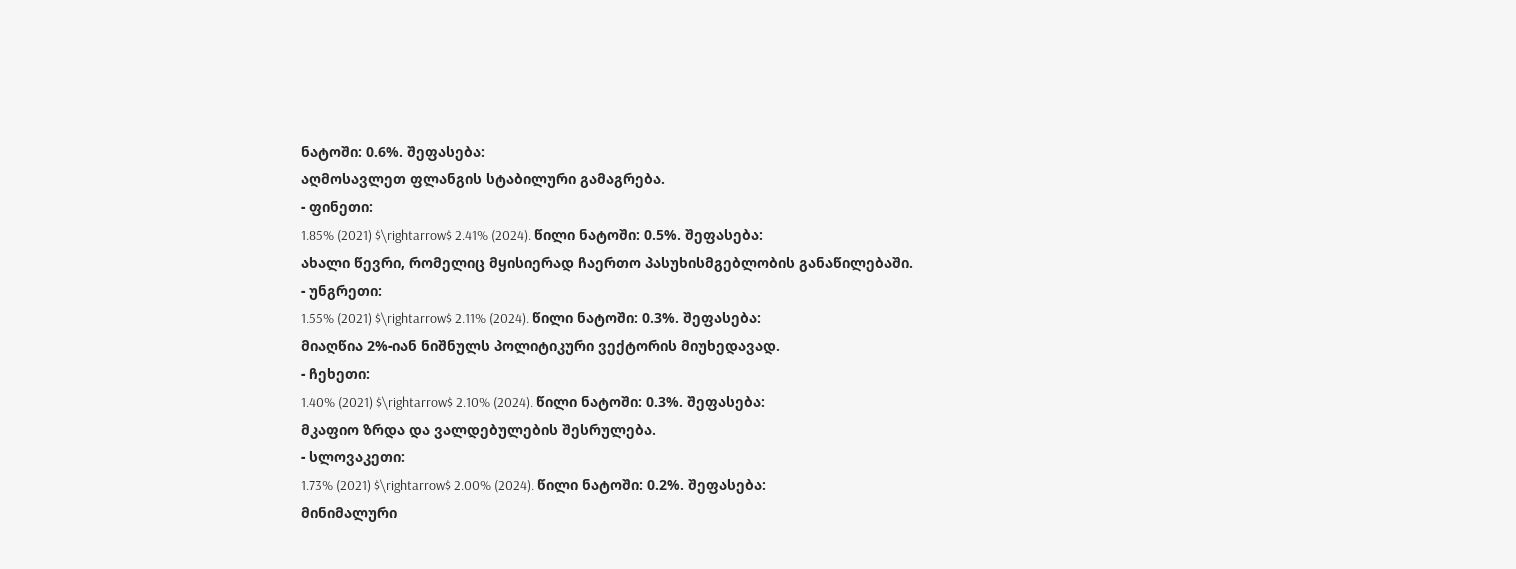ნატოში: 0.6%. შეფასება:
აღმოსავლეთ ფლანგის სტაბილური გამაგრება.
- ფინეთი:
1.85% (2021) $\rightarrow$ 2.41% (2024). წილი ნატოში: 0.5%. შეფასება:
ახალი წევრი, რომელიც მყისიერად ჩაერთო პასუხისმგებლობის განაწილებაში.
- უნგრეთი:
1.55% (2021) $\rightarrow$ 2.11% (2024). წილი ნატოში: 0.3%. შეფასება:
მიაღწია 2%-იან ნიშნულს პოლიტიკური ვექტორის მიუხედავად.
- ჩეხეთი:
1.40% (2021) $\rightarrow$ 2.10% (2024). წილი ნატოში: 0.3%. შეფასება:
მკაფიო ზრდა და ვალდებულების შესრულება.
- სლოვაკეთი:
1.73% (2021) $\rightarrow$ 2.00% (2024). წილი ნატოში: 0.2%. შეფასება:
მინიმალური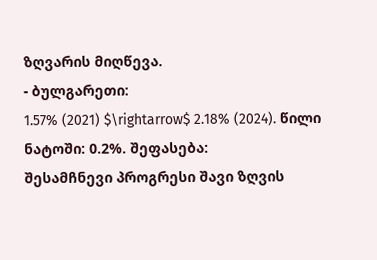ზღვარის მიღწევა.
- ბულგარეთი:
1.57% (2021) $\rightarrow$ 2.18% (2024). წილი ნატოში: 0.2%. შეფასება:
შესამჩნევი პროგრესი შავი ზღვის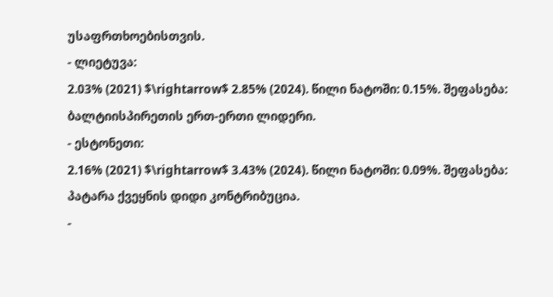უსაფრთხოებისთვის.
- ლიეტუვა:
2.03% (2021) $\rightarrow$ 2.85% (2024). წილი ნატოში: 0.15%. შეფასება:
ბალტიისპირეთის ერთ-ერთი ლიდერი.
- ესტონეთი:
2.16% (2021) $\rightarrow$ 3.43% (2024). წილი ნატოში: 0.09%. შეფასება:
პატარა ქვეყნის დიდი კონტრიბუცია.
-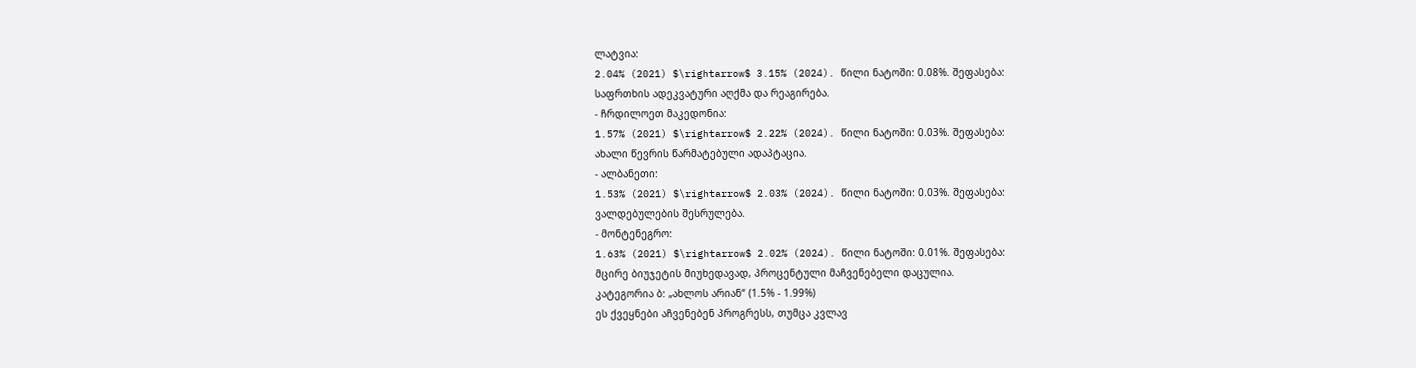ლატვია:
2.04% (2021) $\rightarrow$ 3.15% (2024). წილი ნატოში: 0.08%. შეფასება:
საფრთხის ადეკვატური აღქმა და რეაგირება.
- ჩრდილოეთ მაკედონია:
1.57% (2021) $\rightarrow$ 2.22% (2024). წილი ნატოში: 0.03%. შეფასება:
ახალი წევრის წარმატებული ადაპტაცია.
- ალბანეთი:
1.53% (2021) $\rightarrow$ 2.03% (2024). წილი ნატოში: 0.03%. შეფასება:
ვალდებულების შესრულება.
- მონტენეგრო:
1.63% (2021) $\rightarrow$ 2.02% (2024). წილი ნატოში: 0.01%. შეფასება:
მცირე ბიუჯეტის მიუხედავად, პროცენტული მაჩვენებელი დაცულია.
კატეგორია ბ: „ახლოს არიან“ (1.5% - 1.99%)
ეს ქვეყნები აჩვენებენ პროგრესს, თუმცა კვლავ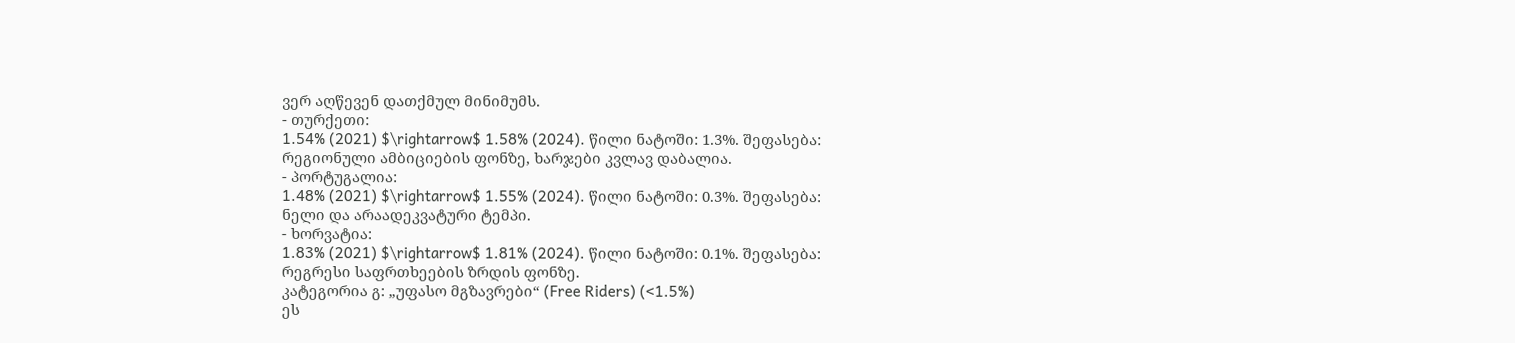ვერ აღწევენ დათქმულ მინიმუმს.
- თურქეთი:
1.54% (2021) $\rightarrow$ 1.58% (2024). წილი ნატოში: 1.3%. შეფასება:
რეგიონული ამბიციების ფონზე, ხარჯები კვლავ დაბალია.
- პორტუგალია:
1.48% (2021) $\rightarrow$ 1.55% (2024). წილი ნატოში: 0.3%. შეფასება:
ნელი და არაადეკვატური ტემპი.
- ხორვატია:
1.83% (2021) $\rightarrow$ 1.81% (2024). წილი ნატოში: 0.1%. შეფასება:
რეგრესი საფრთხეების ზრდის ფონზე.
კატეგორია გ: „უფასო მგზავრები“ (Free Riders) (<1.5%)
ეს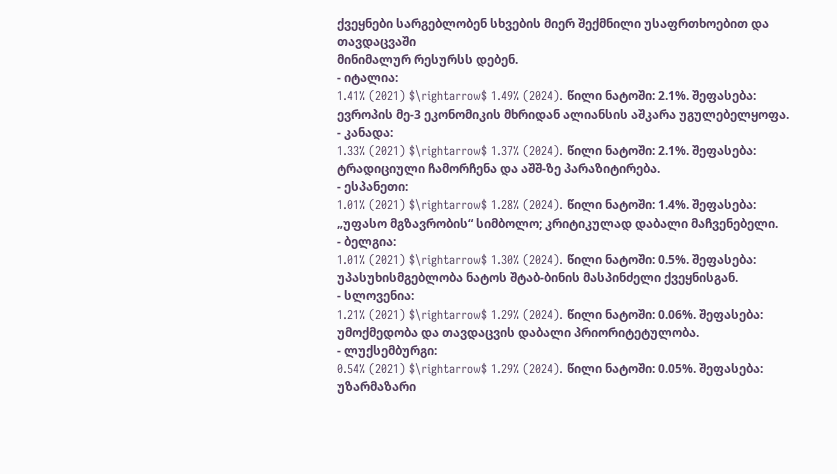ქვეყნები სარგებლობენ სხვების მიერ შექმნილი უსაფრთხოებით და თავდაცვაში
მინიმალურ რესურსს დებენ.
- იტალია:
1.41% (2021) $\rightarrow$ 1.49% (2024). წილი ნატოში: 2.1%. შეფასება:
ევროპის მე-3 ეკონომიკის მხრიდან ალიანსის აშკარა უგულებელყოფა.
- კანადა:
1.33% (2021) $\rightarrow$ 1.37% (2024). წილი ნატოში: 2.1%. შეფასება:
ტრადიციული ჩამორჩენა და აშშ-ზე პარაზიტირება.
- ესპანეთი:
1.01% (2021) $\rightarrow$ 1.28% (2024). წილი ნატოში: 1.4%. შეფასება:
„უფასო მგზავრობის“ სიმბოლო; კრიტიკულად დაბალი მაჩვენებელი.
- ბელგია:
1.01% (2021) $\rightarrow$ 1.30% (2024). წილი ნატოში: 0.5%. შეფასება:
უპასუხისმგებლობა ნატოს შტაბ-ბინის მასპინძელი ქვეყნისგან.
- სლოვენია:
1.21% (2021) $\rightarrow$ 1.29% (2024). წილი ნატოში: 0.06%. შეფასება:
უმოქმედობა და თავდაცვის დაბალი პრიორიტეტულობა.
- ლუქსემბურგი:
0.54% (2021) $\rightarrow$ 1.29% (2024). წილი ნატოში: 0.05%. შეფასება:
უზარმაზარი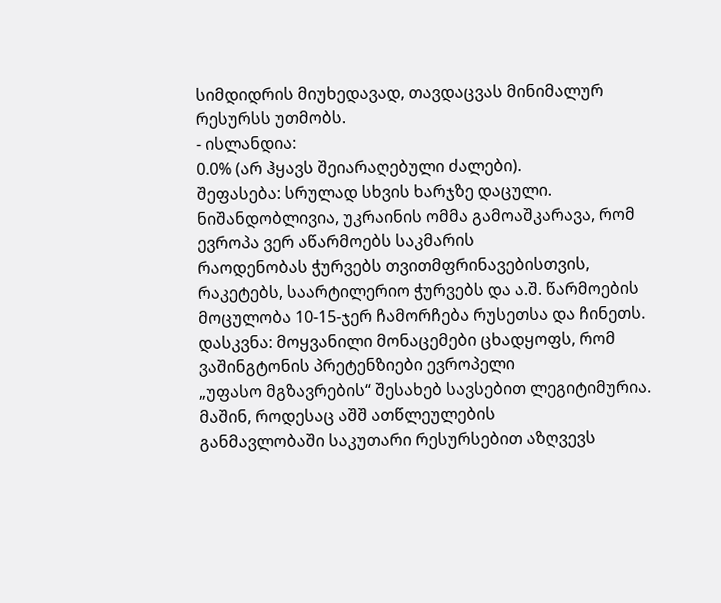სიმდიდრის მიუხედავად, თავდაცვას მინიმალურ რესურსს უთმობს.
- ისლანდია:
0.0% (არ ჰყავს შეიარაღებული ძალები).
შეფასება: სრულად სხვის ხარჯზე დაცული.
ნიშანდობლივია, უკრაინის ომმა გამოაშკარავა, რომ ევროპა ვერ აწარმოებს საკმარის
რაოდენობას ჭურვებს თვითმფრინავებისთვის, რაკეტებს, საარტილერიო ჭურვებს და ა.შ. წარმოების
მოცულობა 10-15-ჯერ ჩამორჩება რუსეთსა და ჩინეთს.
დასკვნა: მოყვანილი მონაცემები ცხადყოფს, რომ ვაშინგტონის პრეტენზიები ევროპელი
„უფასო მგზავრების“ შესახებ სავსებით ლეგიტიმურია. მაშინ, როდესაც აშშ ათწლეულების
განმავლობაში საკუთარი რესურსებით აზღვევს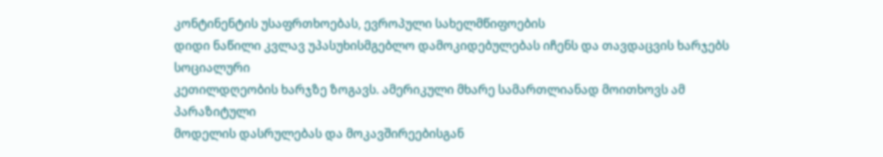კონტინენტის უსაფრთხოებას, ევროპული სახელმწიფოების
დიდი ნაწილი კვლავ უპასუხისმგებლო დამოკიდებულებას იჩენს და თავდაცვის ხარჯებს სოციალური
კეთილდღეობის ხარჯზე ზოგავს. ამერიკული მხარე სამართლიანად მოითხოვს ამ პარაზიტული
მოდელის დასრულებას და მოკავშირეებისგან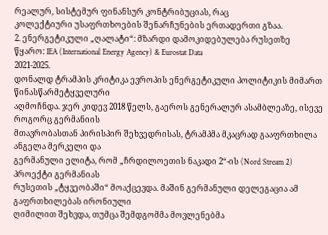რეალურ, სისტემურ ფინანსურ კონტრიბუციას, რაც
კოლექტიური უსაფრთხოების შენარჩუნების ერთადერთი გზაა.
2. ენერგეტიკული „ღალატი“: მზარდი დამოკიდებულება რუსეთზე
წყარო: IEA (International Energy Agency) & Eurostat Data
2021-2025.
დონალდ ტრამპის კრიტიკა ევროპის ენერგეტიკული პოლიტიკის მიმართ წინასწარმეტყველური
აღმოჩნდა. ჯერ კიდევ 2018 წელს, გაეროს გენერალურ ასამბლეაზე, ისევე როგორც გერმანიის
მთავრობასთან პირისპირ შეხვედრისას, ტრამპმა მკაცრად გააფრთხილა ანგელა მერკელი და
გერმანული ელიტა, რომ „ჩრდილოეთის ნაკადი 2“-ის (Nord Stream 2) პროექტი გერმანიას
რუსეთის „ტყვეობაში“ მოაქცევდა. მაშინ გერმანული დელეგაცია ამ გაფრთხილებას ირონიული
ღიმილით შეხვდა, თუმცა შემდგომმა მოვლენებმა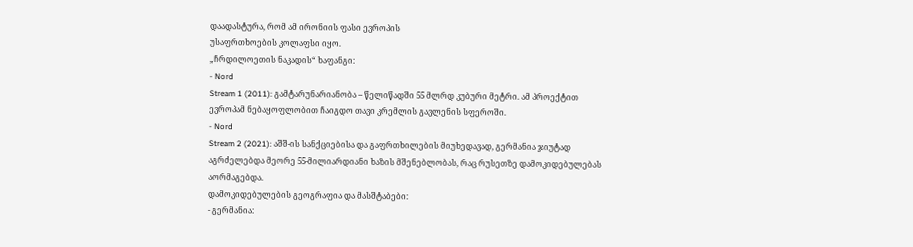დაადასტურა, რომ ამ ირონიის ფასი ევროპის
უსაფრთხოების კოლაფსი იყო.
„ჩრდილოეთის ნაკადის“ ხაფანგი:
- Nord
Stream 1 (2011): გამტარუნარიანობა – წელიწადში 55 მლრდ კუბური მეტრი. ამ პროექტით
ევროპამ ნებაყოფლობით ჩაიგდო თავი კრემლის გავლენის სფეროში.
- Nord
Stream 2 (2021): აშშ-ის სანქციებისა და გაფრთხილების მიუხედავად, გერმანია ჯიუტად
აგრძელებდა მეორე 55-მილიარდიანი ხაზის მშენებლობას, რაც რუსეთზე დამოკიდებულებას
აორმაგებდა.
დამოკიდებულების გეოგრაფია და მასშტაბები:
- გერმანია: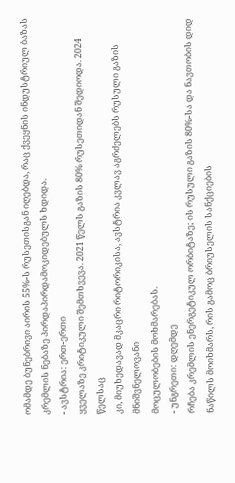ომამდე ბუნებრივი აირის 55%-ს რუსეთისგან იღებდა, რაც ქვეყნის ინდუსტრიულ ბაზას
კრემლის ნებაზე პირდაპირდამოკიდებულს ხდიდა.
- ავსტრია: ერთ-ერთი
ყველაზე კრიტიკული შემთხვევა. 2021 წელს გაზის 80% რუსეთიდან შედიოდა. 2024 წელსაც
კი, მიუხედავად მკაცრი რიტორიკისა, ავსტრია კვლავ აგრძელებს რუსული გაზის მნიშვნელოვანი
მოცულობების მოხმარებას.
- უნგრეთი: დღემდე
რჩება კრემლის ენერგეტიკულ ორბიტაზე; ის რუსული გაზის 80%-სა და ნავთობის დიდ
ნაწილს მოიხმარს, რის გამოც ბრიუსელის სანქციების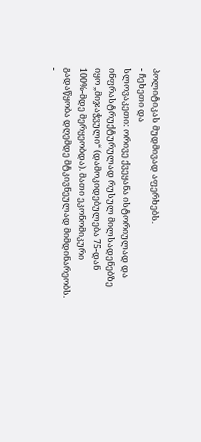პოლიტიკას მუდმივად აფერხებს.
- ჩეხეთი და
სლოვაკეთი: ორივე ქვეყანა ისტორიულად და ინფრასტრუქტურულად რუსულ მილსადენებზე
იყო „მიჯაჭვული“ (დამოკიდებულება 75-დან 100%-მდე მერყეობდა). მათი ეკონომიკური
გადაწყობა დღემდე მტკივნეულად მიმდინარეობს.
-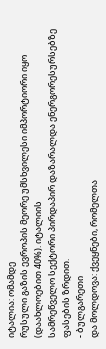იტალია: ომამდე
რუსული გაზის ევროპის მეორე უმსხვილესი იმპორტიორი იყო (დაახლოებით 40%). იტალიის
სამრეწველო სექტორი პირდაპირ დაზარალდა ენერგორესურსებზე ფასების ზრდით.
- ბულგარეთი
და მოლდოვა: ქვეყნები, რომელთა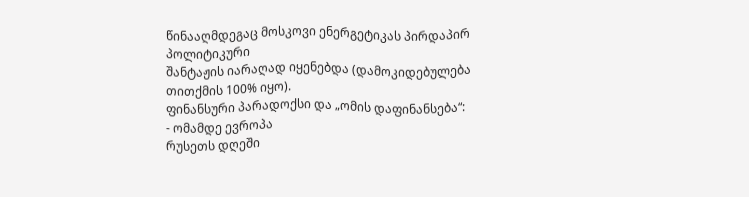წინააღმდეგაც მოსკოვი ენერგეტიკას პირდაპირ პოლიტიკური
შანტაჟის იარაღად იყენებდა (დამოკიდებულება თითქმის 100% იყო).
ფინანსური პარადოქსი და „ომის დაფინანსება“:
- ომამდე ევროპა
რუსეთს დღეში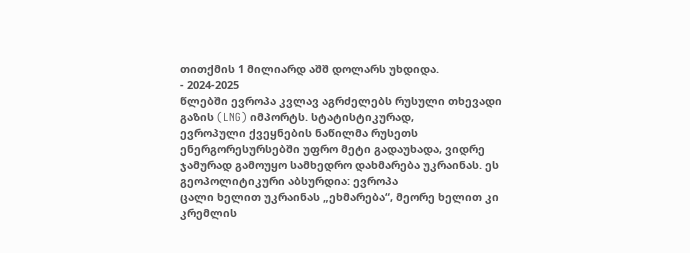თითქმის 1 მილიარდ აშშ დოლარს უხდიდა.
- 2024-2025
წლებში ევროპა კვლავ აგრძელებს რუსული თხევადი გაზის (LNG) იმპორტს. სტატისტიკურად,
ევროპული ქვეყნების ნაწილმა რუსეთს ენერგორესურსებში უფრო მეტი გადაუხადა, ვიდრე
ჯამურად გამოუყო სამხედრო დახმარება უკრაინას. ეს გეოპოლიტიკური აბსურდია: ევროპა
ცალი ხელით უკრაინას „ეხმარება“, მეორე ხელით კი კრემლის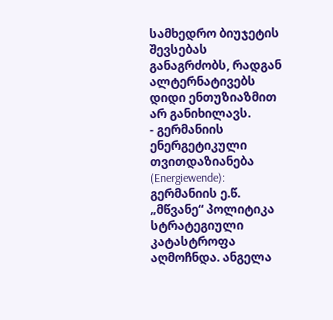სამხედრო ბიუჯეტის შევსებას
განაგრძობს, რადგან ალტერნატივებს დიდი ენთუზიაზმით არ განიხილავს.
- გერმანიის
ენერგეტიკული თვითდაზიანება (Energiewende): გერმანიის ე.წ. „მწვანე“ პოლიტიკა
სტრატეგიული კატასტროფა აღმოჩნდა. ანგელა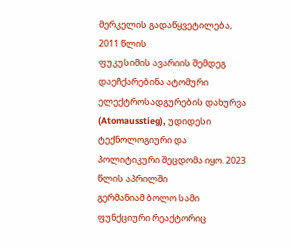მერკელის გადაწყვეტილება, 2011 წლის
ფუკუსიმის ავარიის შემდეგ დაეჩქარებინა ატომური ელექტროსადგურების დახურვა
(Atomausstieg), უდიდესი ტექნოლოგიური და პოლიტიკური შეცდომა იყო. 2023 წლის აპრილში
გერმანიამ ბოლო სამი ფუნქციური რეაქტორიც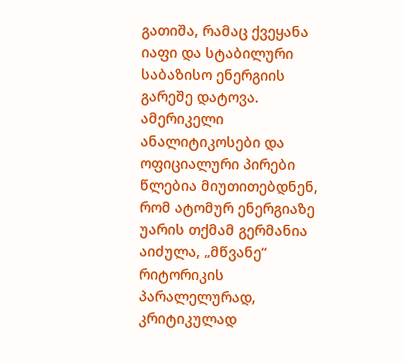გათიშა, რამაც ქვეყანა იაფი და სტაბილური
საბაზისო ენერგიის გარეშე დატოვა. ამერიკელი ანალიტიკოსები და ოფიციალური პირები
წლებია მიუთითებდნენ, რომ ატომურ ენერგიაზე უარის თქმამ გერმანია აიძულა, „მწვანე“
რიტორიკის პარალელურად, კრიტიკულად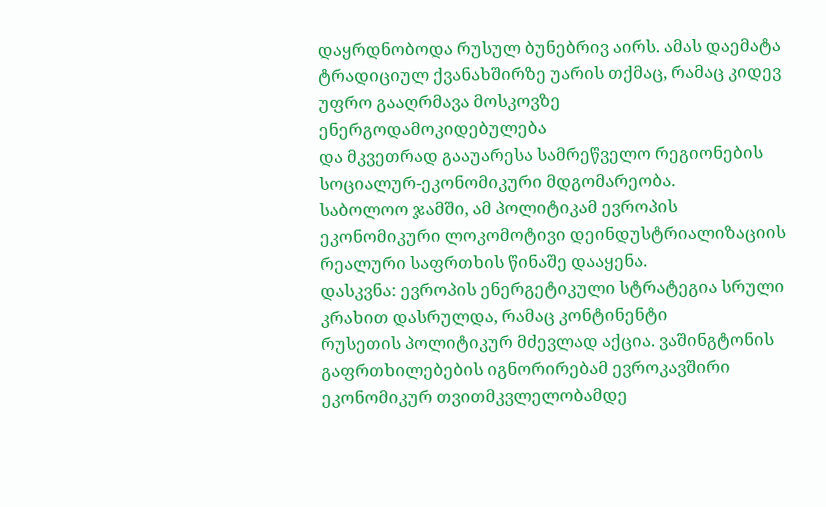დაყრდნობოდა რუსულ ბუნებრივ აირს. ამას დაემატა
ტრადიციულ ქვანახშირზე უარის თქმაც, რამაც კიდევ უფრო გააღრმავა მოსკოვზე ენერგოდამოკიდებულება
და მკვეთრად გააუარესა სამრეწველო რეგიონების სოციალურ-ეკონომიკური მდგომარეობა.
საბოლოო ჯამში, ამ პოლიტიკამ ევროპის ეკონომიკური ლოკომოტივი დეინდუსტრიალიზაციის
რეალური საფრთხის წინაშე დააყენა.
დასკვნა: ევროპის ენერგეტიკული სტრატეგია სრული კრახით დასრულდა, რამაც კონტინენტი
რუსეთის პოლიტიკურ მძევლად აქცია. ვაშინგტონის გაფრთხილებების იგნორირებამ ევროკავშირი
ეკონომიკურ თვითმკვლელობამდე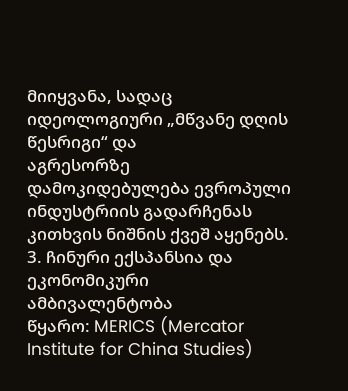მიიყვანა, სადაც იდეოლოგიური „მწვანე დღის წესრიგი“ და
აგრესორზე დამოკიდებულება ევროპული ინდუსტრიის გადარჩენას კითხვის ნიშნის ქვეშ აყენებს.
3. ჩინური ექსპანსია და ეკონომიკური ამბივალენტობა
წყარო: MERICS (Mercator Institute for China Studies)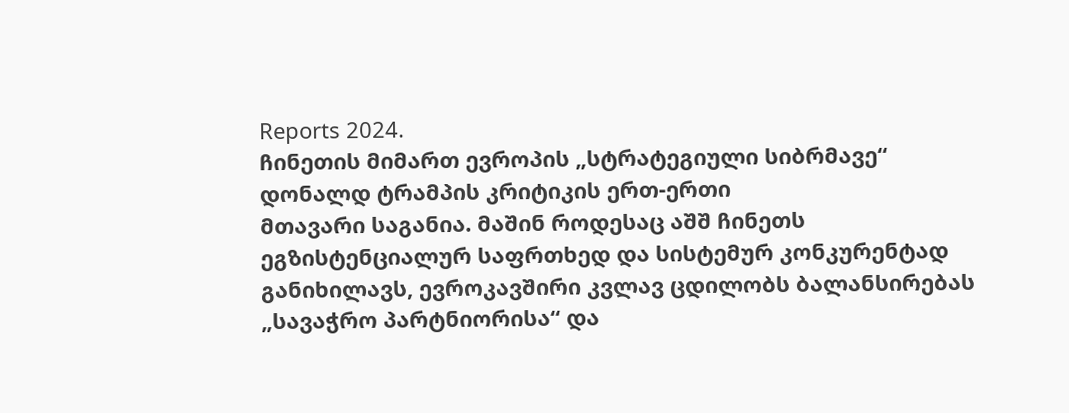Reports 2024.
ჩინეთის მიმართ ევროპის „სტრატეგიული სიბრმავე“ დონალდ ტრამპის კრიტიკის ერთ-ერთი
მთავარი საგანია. მაშინ როდესაც აშშ ჩინეთს ეგზისტენციალურ საფრთხედ და სისტემურ კონკურენტად
განიხილავს, ევროკავშირი კვლავ ცდილობს ბალანსირებას „სავაჭრო პარტნიორისა“ და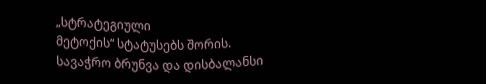„სტრატეგიული
მეტოქის“ სტატუსებს შორის.
სავაჭრო ბრუნვა და დისბალანსი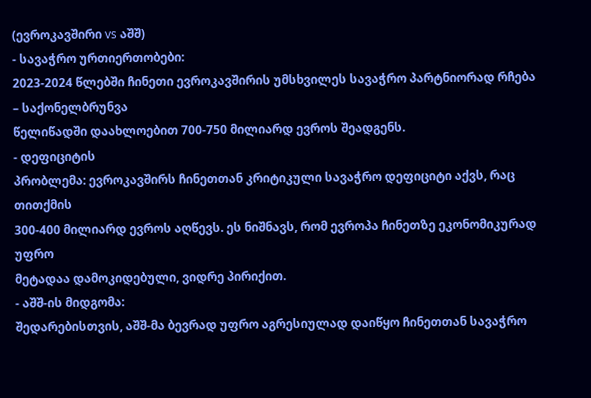(ევროკავშირი vs აშშ)
- სავაჭრო ურთიერთობები:
2023-2024 წლებში ჩინეთი ევროკავშირის უმსხვილეს სავაჭრო პარტნიორად რჩება – საქონელბრუნვა
წელიწადში დაახლოებით 700-750 მილიარდ ევროს შეადგენს.
- დეფიციტის
პრობლემა: ევროკავშირს ჩინეთთან კრიტიკული სავაჭრო დეფიციტი აქვს, რაც თითქმის
300-400 მილიარდ ევროს აღწევს. ეს ნიშნავს, რომ ევროპა ჩინეთზე ეკონომიკურად უფრო
მეტადაა დამოკიდებული, ვიდრე პირიქით.
- აშშ-ის მიდგომა:
შედარებისთვის, აშშ-მა ბევრად უფრო აგრესიულად დაიწყო ჩინეთთან სავაჭრო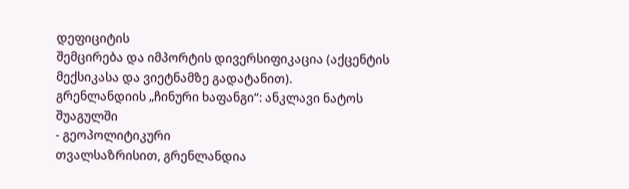დეფიციტის
შემცირება და იმპორტის დივერსიფიკაცია (აქცენტის მექსიკასა და ვიეტნამზე გადატანით).
გრენლანდიის „ჩინური ხაფანგი“: ანკლავი ნატოს შუაგულში
- გეოპოლიტიკური
თვალსაზრისით, გრენლანდია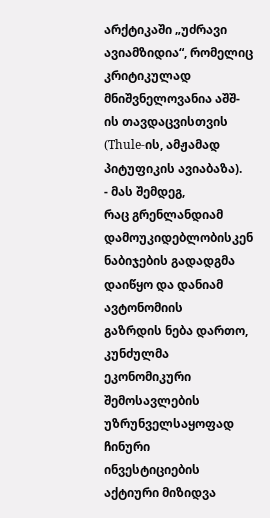არქტიკაში „უძრავი ავიამზიდია“, რომელიც კრიტიკულად
მნიშვნელოვანია აშშ-ის თავდაცვისთვის (Thule-ის, ამჟამად პიტუფიკის ავიაბაზა).
- მას შემდეგ,
რაც გრენლანდიამ დამოუკიდებლობისკენ ნაბიჯების გადადგმა დაიწყო და დანიამ ავტონომიის
გაზრდის ნება დართო, კუნძულმა ეკონომიკური შემოსავლების უზრუნველსაყოფად ჩინური
ინვესტიციების აქტიური მიზიდვა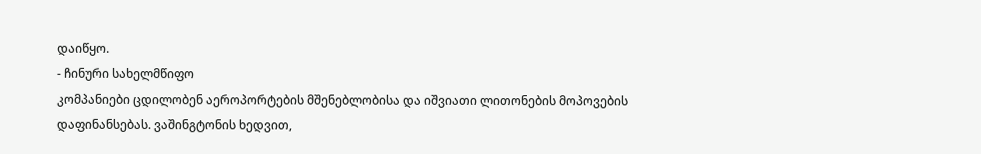დაიწყო.
- ჩინური სახელმწიფო
კომპანიები ცდილობენ აეროპორტების მშენებლობისა და იშვიათი ლითონების მოპოვების
დაფინანსებას. ვაშინგტონის ხედვით,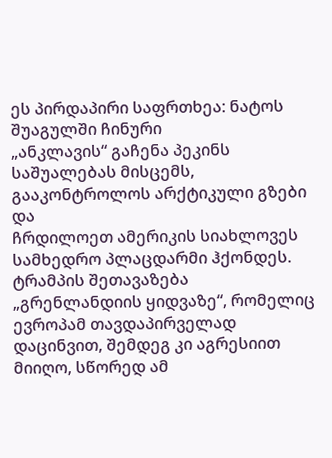ეს პირდაპირი საფრთხეა: ნატოს შუაგულში ჩინური
„ანკლავის“ გაჩენა პეკინს საშუალებას მისცემს, გააკონტროლოს არქტიკული გზები და
ჩრდილოეთ ამერიკის სიახლოვეს სამხედრო პლაცდარმი ჰქონდეს. ტრამპის შეთავაზება
„გრენლანდიის ყიდვაზე“, რომელიც ევროპამ თავდაპირველად დაცინვით, შემდეგ კი აგრესიით
მიიღო, სწორედ ამ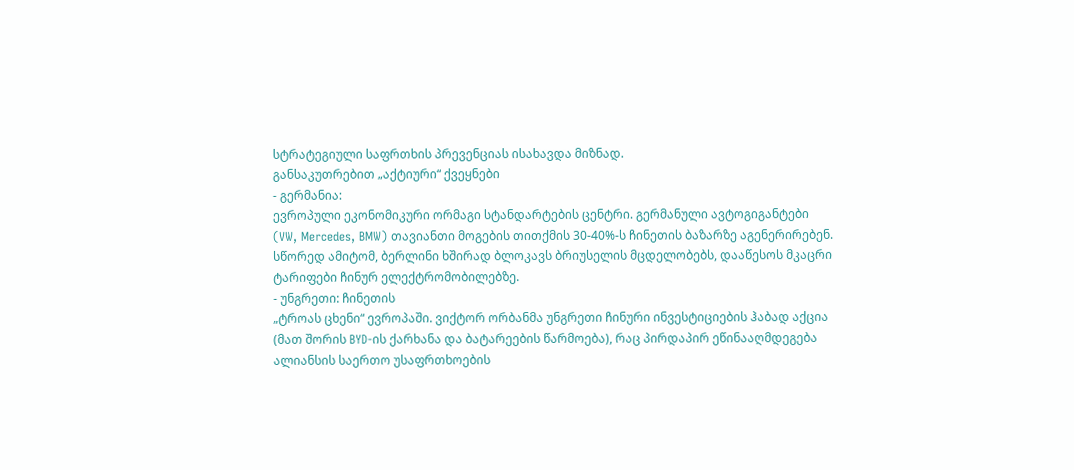სტრატეგიული საფრთხის პრევენციას ისახავდა მიზნად.
განსაკუთრებით „აქტიური“ ქვეყნები
- გერმანია:
ევროპული ეკონომიკური ორმაგი სტანდარტების ცენტრი. გერმანული ავტოგიგანტები
(VW, Mercedes, BMW) თავიანთი მოგების თითქმის 30-40%-ს ჩინეთის ბაზარზე აგენერირებენ.
სწორედ ამიტომ, ბერლინი ხშირად ბლოკავს ბრიუსელის მცდელობებს, დააწესოს მკაცრი
ტარიფები ჩინურ ელექტრომობილებზე.
- უნგრეთი: ჩინეთის
„ტროას ცხენი“ ევროპაში. ვიქტორ ორბანმა უნგრეთი ჩინური ინვესტიციების ჰაბად აქცია
(მათ შორის BYD-ის ქარხანა და ბატარეების წარმოება), რაც პირდაპირ ეწინააღმდეგება
ალიანსის საერთო უსაფრთხოების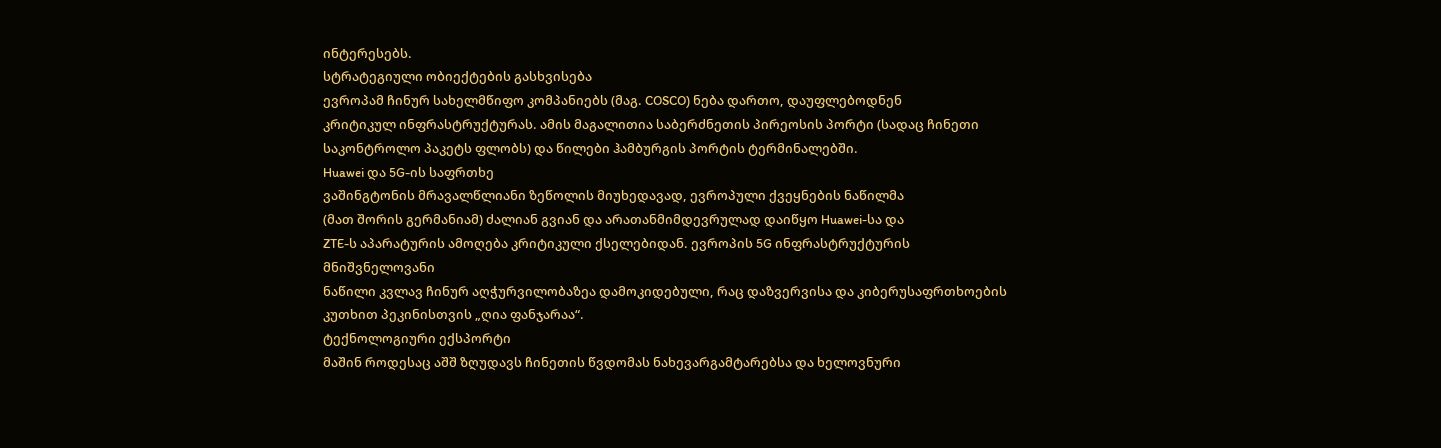ინტერესებს.
სტრატეგიული ობიექტების გასხვისება
ევროპამ ჩინურ სახელმწიფო კომპანიებს (მაგ. COSCO) ნება დართო, დაუფლებოდნენ
კრიტიკულ ინფრასტრუქტურას. ამის მაგალითია საბერძნეთის პირეოსის პორტი (სადაც ჩინეთი
საკონტროლო პაკეტს ფლობს) და წილები ჰამბურგის პორტის ტერმინალებში.
Huawei და 5G-ის საფრთხე
ვაშინგტონის მრავალწლიანი ზეწოლის მიუხედავად, ევროპული ქვეყნების ნაწილმა
(მათ შორის გერმანიამ) ძალიან გვიან და არათანმიმდევრულად დაიწყო Huawei-სა და
ZTE-ს აპარატურის ამოღება კრიტიკული ქსელებიდან. ევროპის 5G ინფრასტრუქტურის მნიშვნელოვანი
ნაწილი კვლავ ჩინურ აღჭურვილობაზეა დამოკიდებული, რაც დაზვერვისა და კიბერუსაფრთხოების
კუთხით პეკინისთვის „ღია ფანჯარაა“.
ტექნოლოგიური ექსპორტი
მაშინ როდესაც აშშ ზღუდავს ჩინეთის წვდომას ნახევარგამტარებსა და ხელოვნური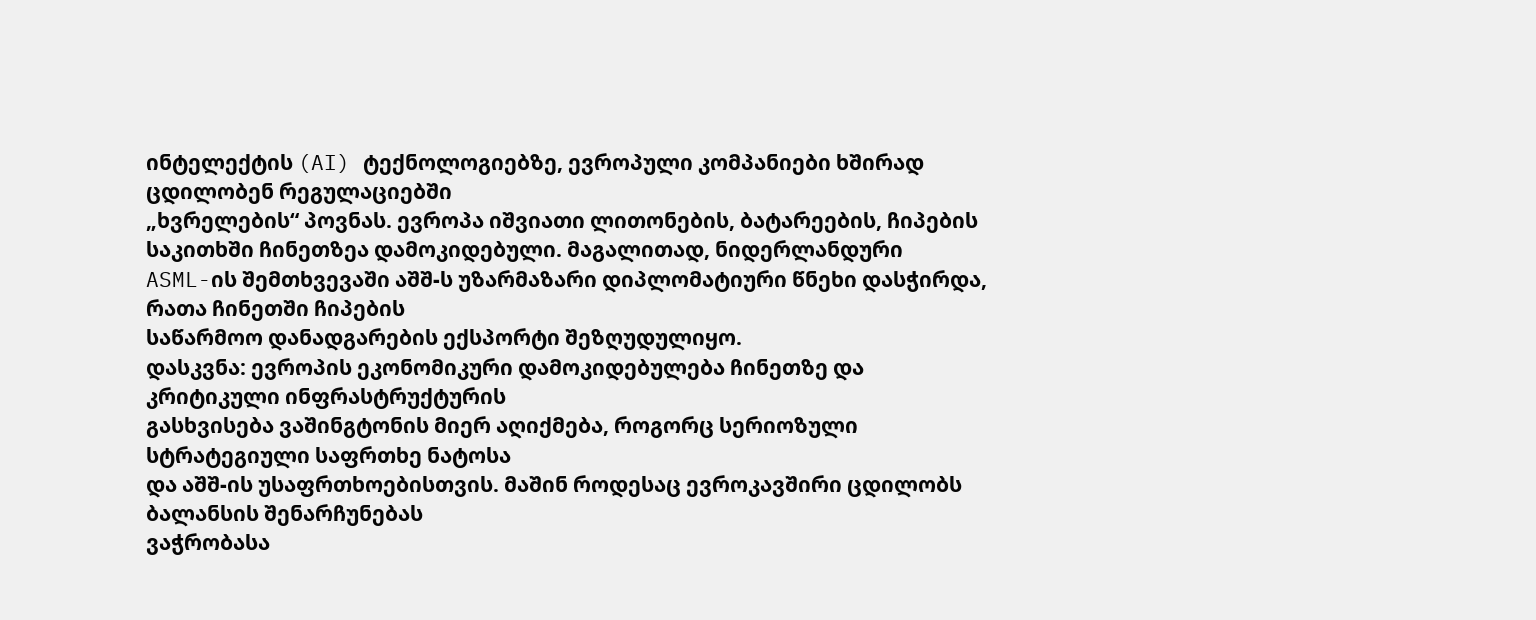ინტელექტის (AI) ტექნოლოგიებზე, ევროპული კომპანიები ხშირად ცდილობენ რეგულაციებში
„ხვრელების“ პოვნას. ევროპა იშვიათი ლითონების, ბატარეების, ჩიპების საკითხში ჩინეთზეა დამოკიდებული. მაგალითად, ნიდერლანდური
ASML-ის შემთხვევაში აშშ-ს უზარმაზარი დიპლომატიური წნეხი დასჭირდა, რათა ჩინეთში ჩიპების
საწარმოო დანადგარების ექსპორტი შეზღუდულიყო.
დასკვნა: ევროპის ეკონომიკური დამოკიდებულება ჩინეთზე და კრიტიკული ინფრასტრუქტურის
გასხვისება ვაშინგტონის მიერ აღიქმება, როგორც სერიოზული სტრატეგიული საფრთხე ნატოსა
და აშშ-ის უსაფრთხოებისთვის. მაშინ როდესაც ევროკავშირი ცდილობს ბალანსის შენარჩუნებას
ვაჭრობასა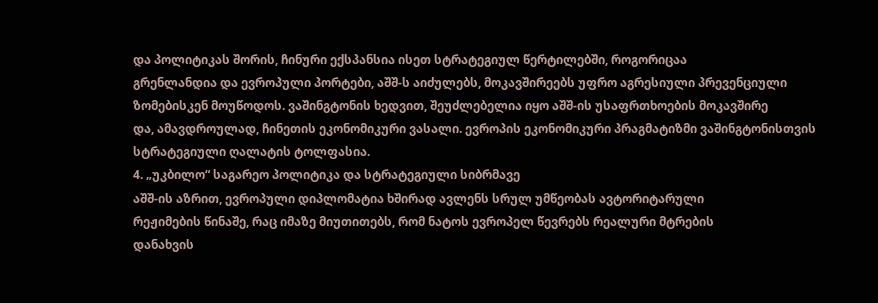და პოლიტიკას შორის, ჩინური ექსპანსია ისეთ სტრატეგიულ წერტილებში, როგორიცაა
გრენლანდია და ევროპული პორტები, აშშ-ს აიძულებს, მოკავშირეებს უფრო აგრესიული პრევენციული
ზომებისკენ მოუწოდოს. ვაშინგტონის ხედვით, შეუძლებელია იყო აშშ-ის უსაფრთხოების მოკავშირე
და, ამავდროულად, ჩინეთის ეკონომიკური ვასალი. ევროპის ეკონომიკური პრაგმატიზმი ვაშინგტონისთვის
სტრატეგიული ღალატის ტოლფასია.
4. „უკბილო“ საგარეო პოლიტიკა და სტრატეგიული სიბრმავე
აშშ-ის აზრით, ევროპული დიპლომატია ხშირად ავლენს სრულ უმწეობას ავტორიტარული
რეჟიმების წინაშე, რაც იმაზე მიუთითებს, რომ ნატოს ევროპელ წევრებს რეალური მტრების
დანახვის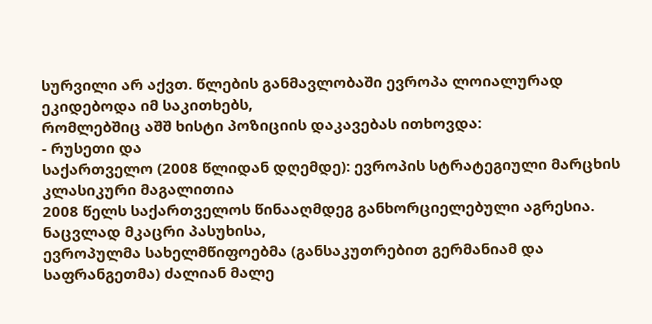სურვილი არ აქვთ. წლების განმავლობაში ევროპა ლოიალურად ეკიდებოდა იმ საკითხებს,
რომლებშიც აშშ ხისტი პოზიციის დაკავებას ითხოვდა:
- რუსეთი და
საქართველო (2008 წლიდან დღემდე): ევროპის სტრატეგიული მარცხის კლასიკური მაგალითია
2008 წელს საქართველოს წინააღმდეგ განხორციელებული აგრესია. ნაცვლად მკაცრი პასუხისა,
ევროპულმა სახელმწიფოებმა (განსაკუთრებით გერმანიამ და საფრანგეთმა) ძალიან მალე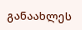განაახლეს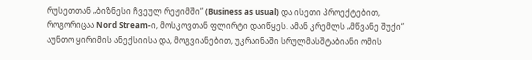რუსეთთან „ბიზნესი ჩვეულ რეჟიმში“ (Business as usual) და ისეთი პროექტებით,
როგორიცაა Nord Stream-ი, მოსკოვთან ფლირტი დაიწყეს. ამან კრემლს „მწვანე შუქი“
აუნთო ყირიმის ანექსიისა და, მოგვიანებით, უკრაინაში სრულმასშტაბიანი ომის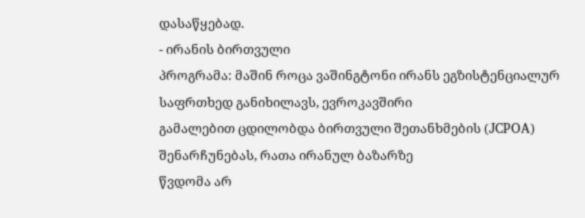დასაწყებად.
- ირანის ბირთვული
პროგრამა: მაშინ როცა ვაშინგტონი ირანს ეგზისტენციალურ საფრთხედ განიხილავს, ევროკავშირი
გამალებით ცდილობდა ბირთვული შეთანხმების (JCPOA) შენარჩუნებას, რათა ირანულ ბაზარზე
წვდომა არ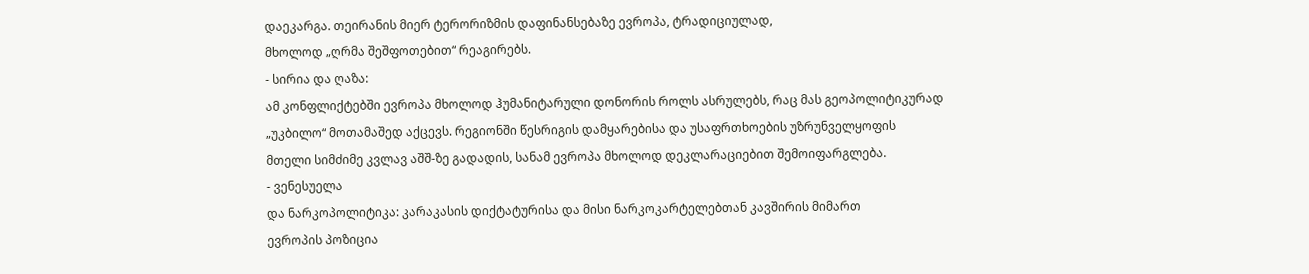დაეკარგა. თეირანის მიერ ტერორიზმის დაფინანსებაზე ევროპა, ტრადიციულად,
მხოლოდ „ღრმა შეშფოთებით“ რეაგირებს.
- სირია და ღაზა:
ამ კონფლიქტებში ევროპა მხოლოდ ჰუმანიტარული დონორის როლს ასრულებს, რაც მას გეოპოლიტიკურად
„უკბილო“ მოთამაშედ აქცევს. რეგიონში წესრიგის დამყარებისა და უსაფრთხოების უზრუნველყოფის
მთელი სიმძიმე კვლავ აშშ-ზე გადადის, სანამ ევროპა მხოლოდ დეკლარაციებით შემოიფარგლება.
- ვენესუელა
და ნარკოპოლიტიკა: კარაკასის დიქტატურისა და მისი ნარკოკარტელებთან კავშირის მიმართ
ევროპის პოზიცია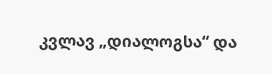კვლავ „დიალოგსა“ და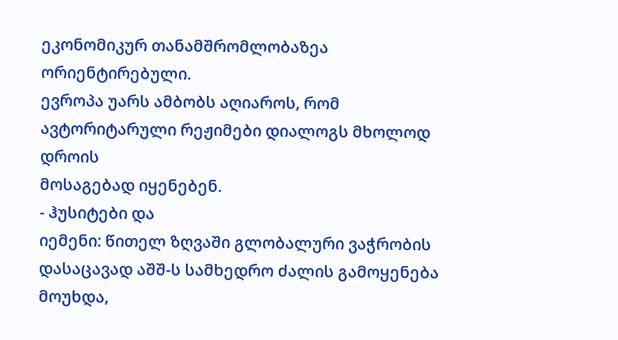ეკონომიკურ თანამშრომლობაზეა ორიენტირებული.
ევროპა უარს ამბობს აღიაროს, რომ ავტორიტარული რეჟიმები დიალოგს მხოლოდ დროის
მოსაგებად იყენებენ.
- ჰუსიტები და
იემენი: წითელ ზღვაში გლობალური ვაჭრობის დასაცავად აშშ-ს სამხედრო ძალის გამოყენება
მოუხდა,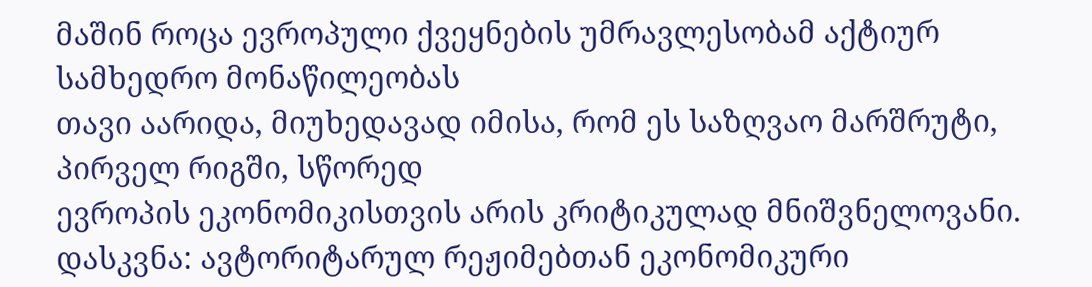მაშინ როცა ევროპული ქვეყნების უმრავლესობამ აქტიურ სამხედრო მონაწილეობას
თავი აარიდა, მიუხედავად იმისა, რომ ეს საზღვაო მარშრუტი, პირველ რიგში, სწორედ
ევროპის ეკონომიკისთვის არის კრიტიკულად მნიშვნელოვანი.
დასკვნა: ავტორიტარულ რეჟიმებთან ეკონომიკური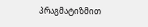პრაგმატიზმით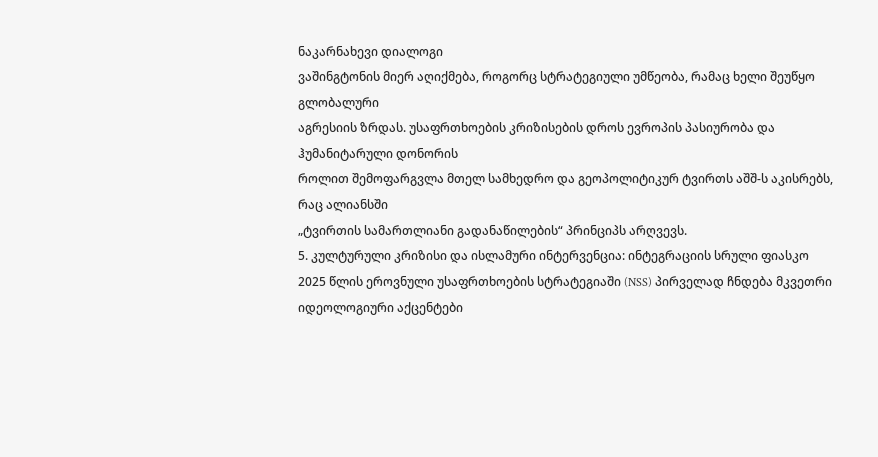ნაკარნახევი დიალოგი
ვაშინგტონის მიერ აღიქმება, როგორც სტრატეგიული უმწეობა, რამაც ხელი შეუწყო გლობალური
აგრესიის ზრდას. უსაფრთხოების კრიზისების დროს ევროპის პასიურობა და ჰუმანიტარული დონორის
როლით შემოფარგვლა მთელ სამხედრო და გეოპოლიტიკურ ტვირთს აშშ-ს აკისრებს, რაც ალიანსში
„ტვირთის სამართლიანი გადანაწილების“ პრინციპს არღვევს.
5. კულტურული კრიზისი და ისლამური ინტერვენცია: ინტეგრაციის სრული ფიასკო
2025 წლის ეროვნული უსაფრთხოების სტრატეგიაში (NSS) პირველად ჩნდება მკვეთრი
იდეოლოგიური აქცენტები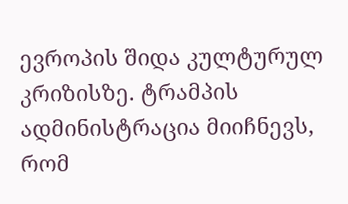ევროპის შიდა კულტურულ კრიზისზე. ტრამპის ადმინისტრაცია მიიჩნევს,
რომ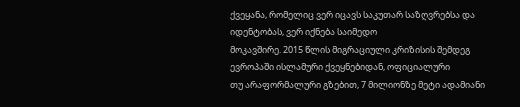ქვეყანა, რომელიც ვერ იცავს საკუთარ საზღვრებსა და იდენტობას, ვერ იქნება საიმედო
მოკავშირე. 2015 წლის მიგრაციული კრიზისის შემდეგ ევროპაში ისლამური ქვეყნებიდან, ოფიციალური
თუ არაფორმალური გზებით, 7 მილიონზე მეტი ადამიანი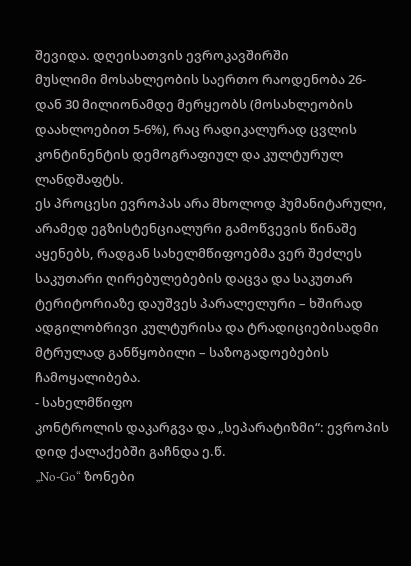შევიდა. დღეისათვის ევროკავშირში
მუსლიმი მოსახლეობის საერთო რაოდენობა 26-დან 30 მილიონამდე მერყეობს (მოსახლეობის
დაახლოებით 5-6%), რაც რადიკალურად ცვლის კონტინენტის დემოგრაფიულ და კულტურულ ლანდშაფტს.
ეს პროცესი ევროპას არა მხოლოდ ჰუმანიტარული, არამედ ეგზისტენციალური გამოწვევის წინაშე
აყენებს, რადგან სახელმწიფოებმა ვერ შეძლეს საკუთარი ღირებულებების დაცვა და საკუთარ
ტერიტორიაზე დაუშვეს პარალელური – ხშირად ადგილობრივი კულტურისა და ტრადიციებისადმი
მტრულად განწყობილი – საზოგადოებების ჩამოყალიბება.
- სახელმწიფო
კონტროლის დაკარგვა და „სეპარატიზმი“: ევროპის დიდ ქალაქებში გაჩნდა ე.წ.
„No-Go“ ზონები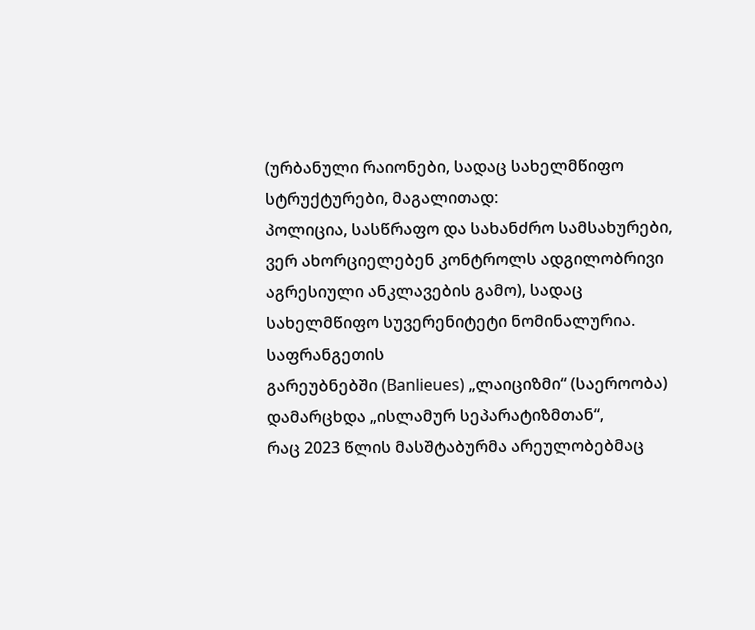(ურბანული რაიონები, სადაც სახელმწიფო სტრუქტურები, მაგალითად:
პოლიცია, სასწრაფო და სახანძრო სამსახურები, ვერ ახორციელებენ კონტროლს ადგილობრივი
აგრესიული ანკლავების გამო), სადაც სახელმწიფო სუვერენიტეტი ნომინალურია. საფრანგეთის
გარეუბნებში (Banlieues) „ლაიციზმი“ (საეროობა) დამარცხდა „ისლამურ სეპარატიზმთან“,
რაც 2023 წლის მასშტაბურმა არეულობებმაც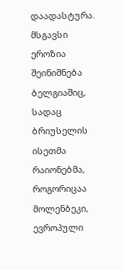დაადასტურა. მსგავსი ეროზია შეინიშნება
ბელგიაშიც, სადაც ბრიუსელის ისეთმა რაიონებმა, როგორიცაა მოლენბეკი, ევროპული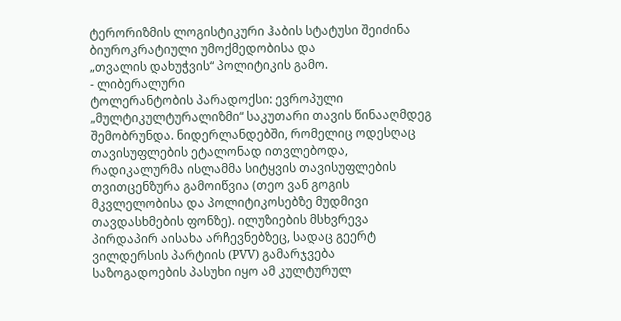ტერორიზმის ლოგისტიკური ჰაბის სტატუსი შეიძინა ბიუროკრატიული უმოქმედობისა და
„თვალის დახუჭვის“ პოლიტიკის გამო.
- ლიბერალური
ტოლერანტობის პარადოქსი: ევროპული „მულტიკულტურალიზმი“ საკუთარი თავის წინააღმდეგ
შემობრუნდა. ნიდერლანდებში, რომელიც ოდესღაც თავისუფლების ეტალონად ითვლებოდა,
რადიკალურმა ისლამმა სიტყვის თავისუფლების თვითცენზურა გამოიწვია (თეო ვან გოგის
მკვლელობისა და პოლიტიკოსებზე მუდმივი თავდასხმების ფონზე). ილუზიების მსხვრევა
პირდაპირ აისახა არჩევნებზეც, სადაც გეერტ ვილდერსის პარტიის (PVV) გამარჯვება
საზოგადოების პასუხი იყო ამ კულტურულ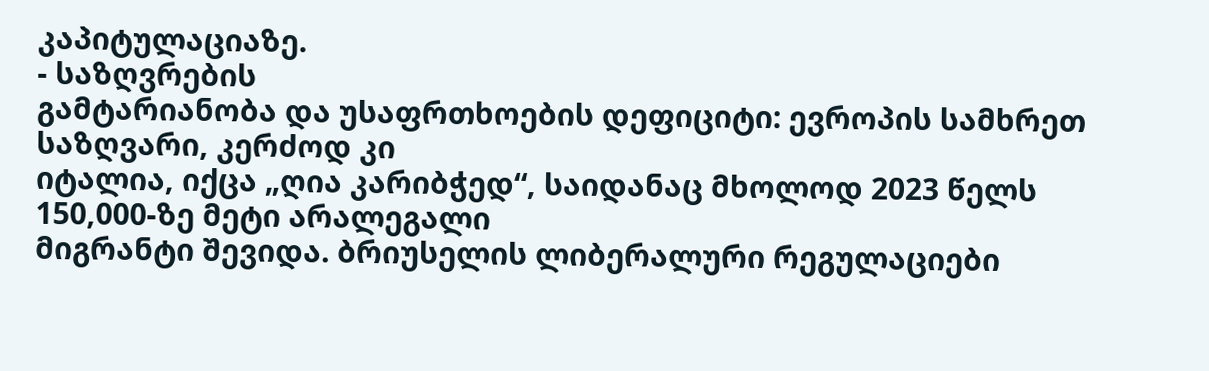კაპიტულაციაზე.
- საზღვრების
გამტარიანობა და უსაფრთხოების დეფიციტი: ევროპის სამხრეთ საზღვარი, კერძოდ კი
იტალია, იქცა „ღია კარიბჭედ“, საიდანაც მხოლოდ 2023 წელს 150,000-ზე მეტი არალეგალი
მიგრანტი შევიდა. ბრიუსელის ლიბერალური რეგულაციები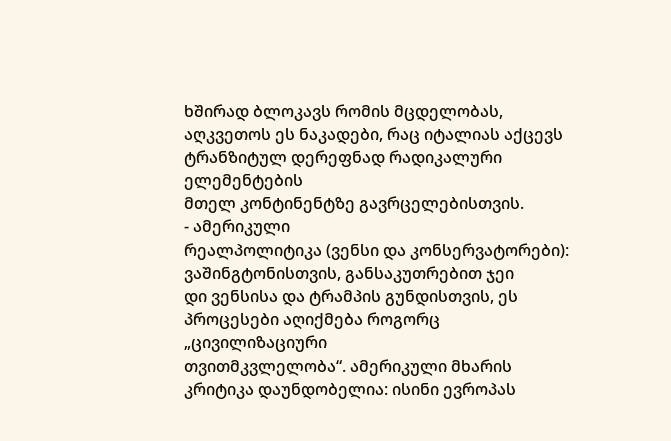ხშირად ბლოკავს რომის მცდელობას,
აღკვეთოს ეს ნაკადები, რაც იტალიას აქცევს ტრანზიტულ დერეფნად რადიკალური ელემენტების
მთელ კონტინენტზე გავრცელებისთვის.
- ამერიკული
რეალპოლიტიკა (ვენსი და კონსერვატორები): ვაშინგტონისთვის, განსაკუთრებით ჯეი
დი ვენსისა და ტრამპის გუნდისთვის, ეს პროცესები აღიქმება როგორც „ცივილიზაციური
თვითმკვლელობა“. ამერიკული მხარის კრიტიკა დაუნდობელია: ისინი ევროპას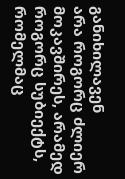განიხილავენ
არა როგორც ძლიერ მოკავშირეს, არამედ როგორც სუბიექტს, რომელმაც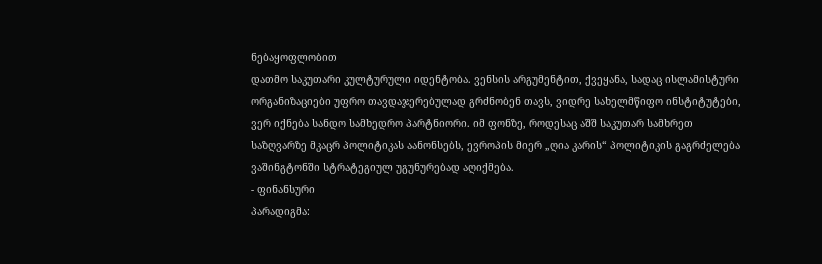ნებაყოფლობით
დათმო საკუთარი კულტურული იდენტობა. ვენსის არგუმენტით, ქვეყანა, სადაც ისლამისტური
ორგანიზაციები უფრო თავდაჯერებულად გრძნობენ თავს, ვიდრე სახელმწიფო ინსტიტუტები,
ვერ იქნება სანდო სამხედრო პარტნიორი. იმ ფონზე, როდესაც აშშ საკუთარ სამხრეთ
საზღვარზე მკაცრ პოლიტიკას აანონსებს, ევროპის მიერ „ღია კარის“ პოლიტიკის გაგრძელება
ვაშინგტონში სტრატეგიულ უგუნურებად აღიქმება.
- ფინანსური
პარადიგმა: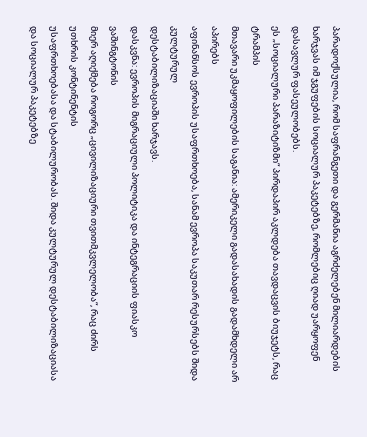პარადოქსულია, რომ საფრანგეთი და გერმანია აგრძელებენ მილიარდების
ხარჯვას იმ ჯგუფების სოციალურ პაკეტებზე, რომლებიც ღიად უარყოფენ დასავლურ ფასეულობებს.
ეს „სოციალური პარაზიტიზმი“ პირდაპირ აკლდება თავდაცვის ბიუჯეტს, რაც ტრამპის
მთავარი უკმაყოფილების საგანია: ამერიკელი გადასახადის გადამხდელი არ აპირებს
აფინანსოს ევროპის უსაფრთხოება, სანამ ევროპა საკუთარ რესურსებს შიდა კულტურულ
დესტაბილიზაციაში ხარჯავს.
დასკვნა: ევროპის მიგრაციული პოლიტიკა და ინტეგრაციის ფიასკო ვაშინგტონის
მიერ აღიქმება როგორც „ცივილიზაციური თვითმკვლელობა“, რაც ძირს უთხრის კონტინენტის
უსაფრთხოებასა და სტაბილურობას. შიდა კულტურულ დესტაბილიზაციასა და სოციალურ პაკეტებზე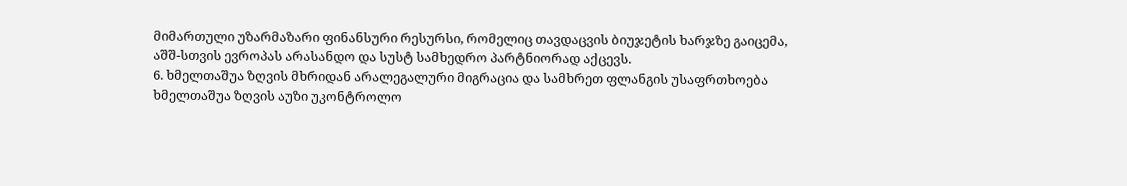მიმართული უზარმაზარი ფინანსური რესურსი, რომელიც თავდაცვის ბიუჯეტის ხარჯზე გაიცემა,
აშშ-სთვის ევროპას არასანდო და სუსტ სამხედრო პარტნიორად აქცევს.
6. ხმელთაშუა ზღვის მხრიდან არალეგალური მიგრაცია და სამხრეთ ფლანგის უსაფრთხოება
ხმელთაშუა ზღვის აუზი უკონტროლო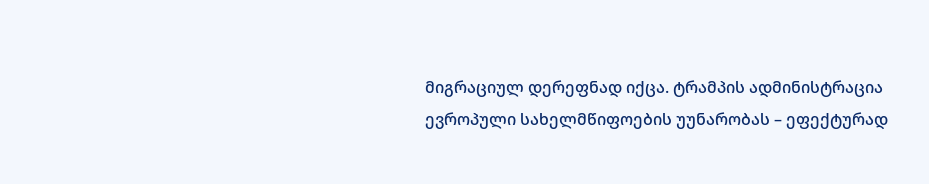მიგრაციულ დერეფნად იქცა. ტრამპის ადმინისტრაცია
ევროპული სახელმწიფოების უუნარობას – ეფექტურად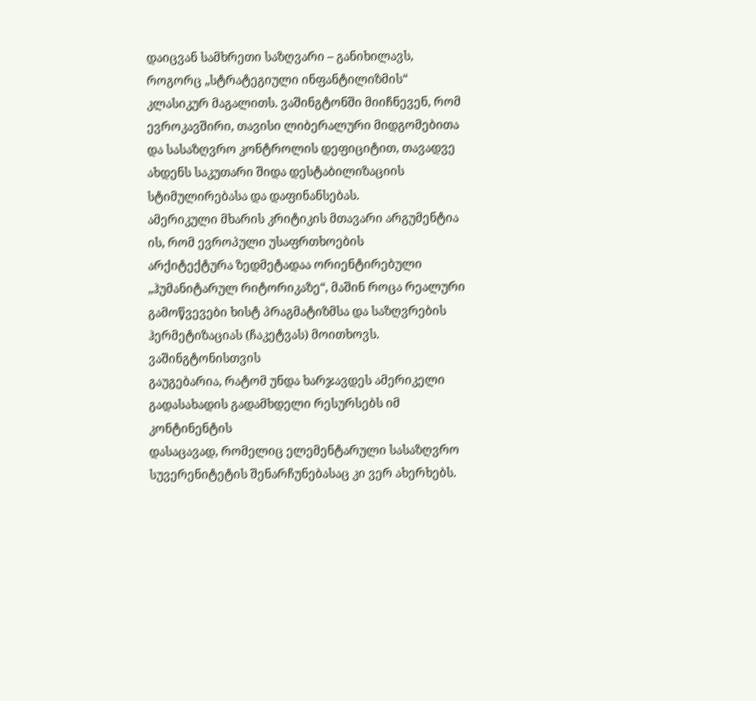დაიცვან სამხრეთი საზღვარი – განიხილავს,
როგორც „სტრატეგიული ინფანტილიზმის“ კლასიკურ მაგალითს. ვაშინგტონში მიიჩნევენ, რომ
ევროკავშირი, თავისი ლიბერალური მიდგომებითა და სასაზღვრო კონტროლის დეფიციტით, თავადვე
ახდენს საკუთარი შიდა დესტაბილიზაციის სტიმულირებასა და დაფინანსებას.
ამერიკული მხარის კრიტიკის მთავარი არგუმენტია ის, რომ ევროპული უსაფრთხოების
არქიტექტურა ზედმეტადაა ორიენტირებული „ჰუმანიტარულ რიტორიკაზე“, მაშინ როცა რეალური
გამოწვევები ხისტ პრაგმატიზმსა და საზღვრების ჰერმეტიზაციას (ჩაკეტვას) მოითხოვს. ვაშინგტონისთვის
გაუგებარია, რატომ უნდა ხარჯავდეს ამერიკელი გადასახადის გადამხდელი რესურსებს იმ კონტინენტის
დასაცავად, რომელიც ელემენტარული სასაზღვრო სუვერენიტეტის შენარჩუნებასაც კი ვერ ახერხებს.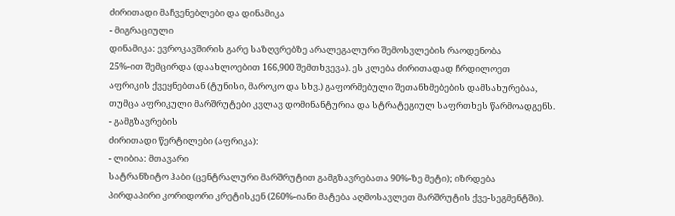ძირითადი მაჩვენებლები და დინამიკა
- მიგრაციული
დინამიკა: ევროკავშირის გარე საზღვრებზე არალეგალური შემოსვლების რაოდენობა
25%-ით შემცირდა (დაახლოებით 166,900 შემთხვევა). ეს კლება ძირითადად ჩრდილოეთ
აფრიკის ქვეყნებთან (ტუნისი, მაროკო და სხვ.) გაფორმებული შეთანხმებების დამსახურებაა,
თუმცა აფრიკული მარშრუტები კვლავ დომინანტურია და სტრატეგიულ საფრთხეს წარმოადგენს.
- გამგზავრების
ძირითადი წერტილები (აფრიკა):
- ლიბია: მთავარი
სატრანზიტო ჰაბი (ცენტრალური მარშრუტით გამგზავრებათა 90%-ზე მეტი); იზრდება
პირდაპირი კორიდორი კრეტისკენ (260%-იანი მატება აღმოსავლეთ მარშრუტის ქვე-სეგმენტში).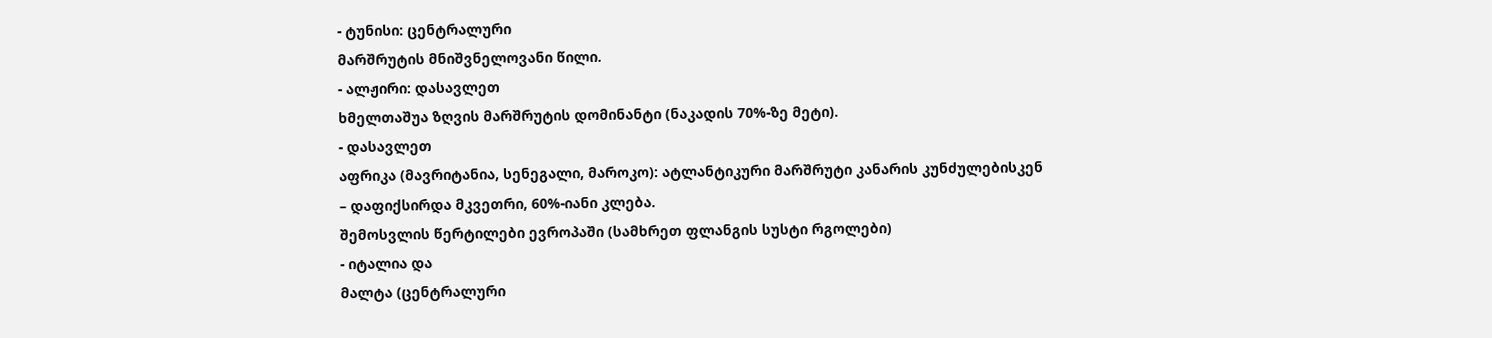- ტუნისი: ცენტრალური
მარშრუტის მნიშვნელოვანი წილი.
- ალჟირი: დასავლეთ
ხმელთაშუა ზღვის მარშრუტის დომინანტი (ნაკადის 70%-ზე მეტი).
- დასავლეთ
აფრიკა (მავრიტანია, სენეგალი, მაროკო): ატლანტიკური მარშრუტი კანარის კუნძულებისკენ
– დაფიქსირდა მკვეთრი, 60%-იანი კლება.
შემოსვლის წერტილები ევროპაში (სამხრეთ ფლანგის სუსტი რგოლები)
- იტალია და
მალტა (ცენტრალური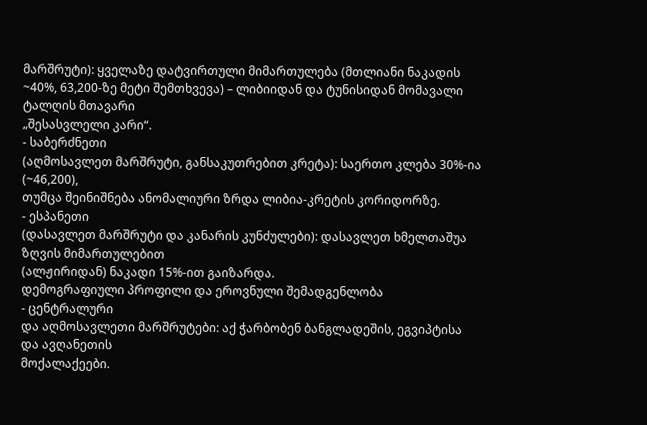მარშრუტი): ყველაზე დატვირთული მიმართულება (მთლიანი ნაკადის
~40%, 63,200-ზე მეტი შემთხვევა) – ლიბიიდან და ტუნისიდან მომავალი ტალღის მთავარი
„შესასვლელი კარი“.
- საბერძნეთი
(აღმოსავლეთ მარშრუტი, განსაკუთრებით კრეტა): საერთო კლება 30%-ია (~46,200),
თუმცა შეინიშნება ანომალიური ზრდა ლიბია-კრეტის კორიდორზე.
- ესპანეთი
(დასავლეთ მარშრუტი და კანარის კუნძულები): დასავლეთ ხმელთაშუა ზღვის მიმართულებით
(ალჟირიდან) ნაკადი 15%-ით გაიზარდა.
დემოგრაფიული პროფილი და ეროვნული შემადგენლობა
- ცენტრალური
და აღმოსავლეთი მარშრუტები: აქ ჭარბობენ ბანგლადეშის, ეგვიპტისა და ავღანეთის
მოქალაქეები.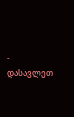- დასავლეთ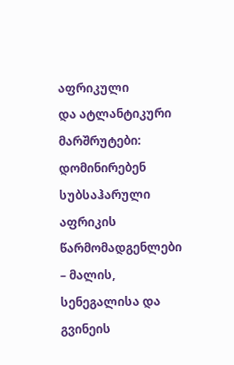აფრიკული
და ატლანტიკური მარშრუტები: დომინირებენ სუბსაჰარული აფრიკის წარმომადგენლები
– მალის, სენეგალისა და გვინეის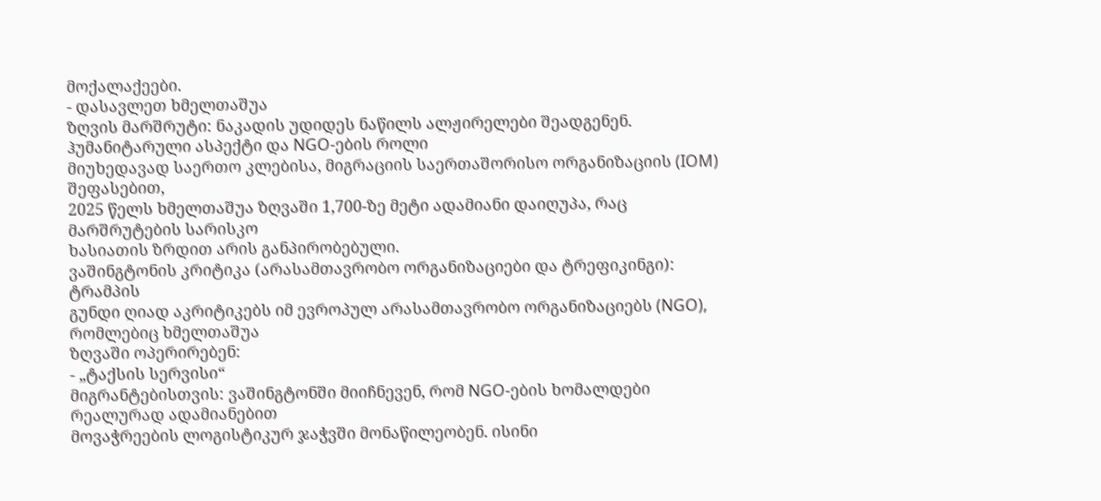მოქალაქეები.
- დასავლეთ ხმელთაშუა
ზღვის მარშრუტი: ნაკადის უდიდეს ნაწილს ალჟირელები შეადგენენ.
ჰუმანიტარული ასპექტი და NGO-ების როლი
მიუხედავად საერთო კლებისა, მიგრაციის საერთაშორისო ორგანიზაციის (IOM) შეფასებით,
2025 წელს ხმელთაშუა ზღვაში 1,700-ზე მეტი ადამიანი დაიღუპა, რაც მარშრუტების სარისკო
ხასიათის ზრდით არის განპირობებული.
ვაშინგტონის კრიტიკა (არასამთავრობო ორგანიზაციები და ტრეფიკინგი): ტრამპის
გუნდი ღიად აკრიტიკებს იმ ევროპულ არასამთავრობო ორგანიზაციებს (NGO), რომლებიც ხმელთაშუა
ზღვაში ოპერირებენ:
- „ტაქსის სერვისი“
მიგრანტებისთვის: ვაშინგტონში მიიჩნევენ, რომ NGO-ების ხომალდები რეალურად ადამიანებით
მოვაჭრეების ლოგისტიკურ ჯაჭვში მონაწილეობენ. ისინი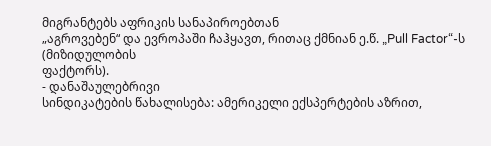მიგრანტებს აფრიკის სანაპიროებთან
„აგროვებენ“ და ევროპაში ჩაჰყავთ, რითაც ქმნიან ე.წ. „Pull Factor“-ს (მიზიდულობის
ფაქტორს).
- დანაშაულებრივი
სინდიკატების წახალისება: ამერიკელი ექსპერტების აზრით,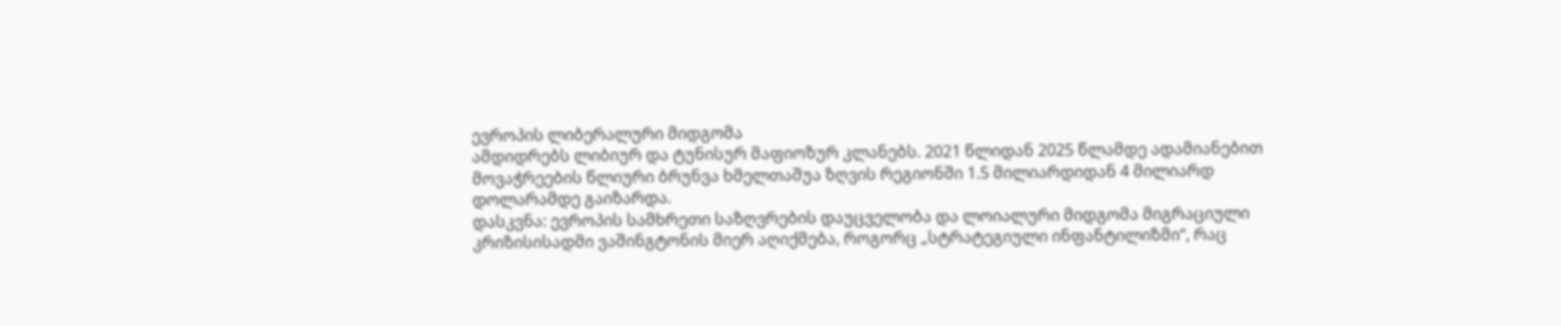ევროპის ლიბერალური მიდგომა
ამდიდრებს ლიბიურ და ტუნისურ მაფიოზურ კლანებს. 2021 წლიდან 2025 წლამდე ადამიანებით
მოვაჭრეების წლიური ბრუნვა ხმელთაშუა ზღვის რეგიონში 1.5 მილიარდიდან 4 მილიარდ
დოლარამდე გაიზარდა.
დასკვნა: ევროპის სამხრეთი საზღვრების დაუცველობა და ლოიალური მიდგომა მიგრაციული
კრიზისისადმი ვაშინგტონის მიერ აღიქმება, როგორც „სტრატეგიული ინფანტილიზმი“, რაც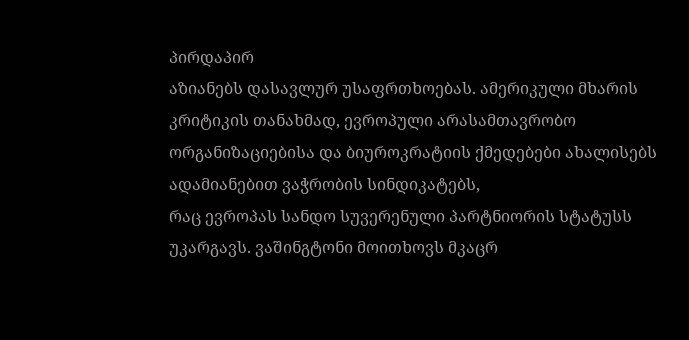პირდაპირ
აზიანებს დასავლურ უსაფრთხოებას. ამერიკული მხარის კრიტიკის თანახმად, ევროპული არასამთავრობო
ორგანიზაციებისა და ბიუროკრატიის ქმედებები ახალისებს ადამიანებით ვაჭრობის სინდიკატებს,
რაც ევროპას სანდო სუვერენული პარტნიორის სტატუსს უკარგავს. ვაშინგტონი მოითხოვს მკაცრ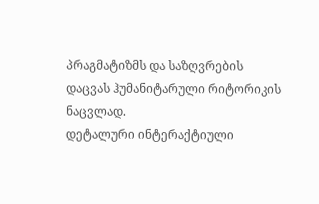პრაგმატიზმს და საზღვრების დაცვას ჰუმანიტარული რიტორიკის ნაცვლად.
დეტალური ინტერაქტიული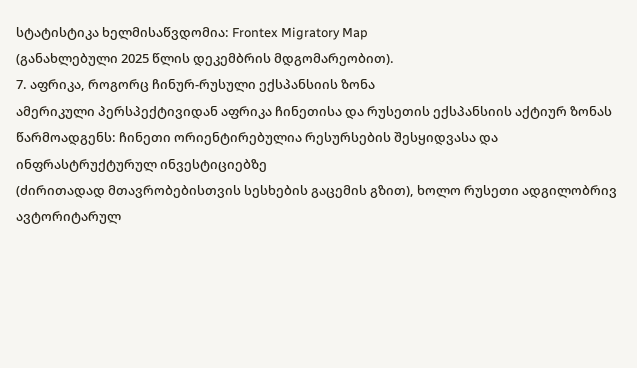სტატისტიკა ხელმისაწვდომია: Frontex Migratory Map
(განახლებული 2025 წლის დეკემბრის მდგომარეობით).
7. აფრიკა, როგორც ჩინურ-რუსული ექსპანსიის ზონა
ამერიკული პერსპექტივიდან აფრიკა ჩინეთისა და რუსეთის ექსპანსიის აქტიურ ზონას
წარმოადგენს: ჩინეთი ორიენტირებულია რესურსების შესყიდვასა და ინფრასტრუქტურულ ინვესტიციებზე
(ძირითადად მთავრობებისთვის სესხების გაცემის გზით), ხოლო რუსეთი ადგილობრივ ავტორიტარულ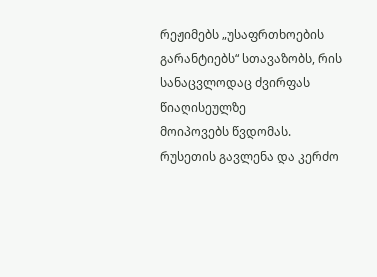რეჟიმებს „უსაფრთხოების გარანტიებს“ სთავაზობს, რის სანაცვლოდაც ძვირფას წიაღისეულზე
მოიპოვებს წვდომას.
რუსეთის გავლენა და კერძო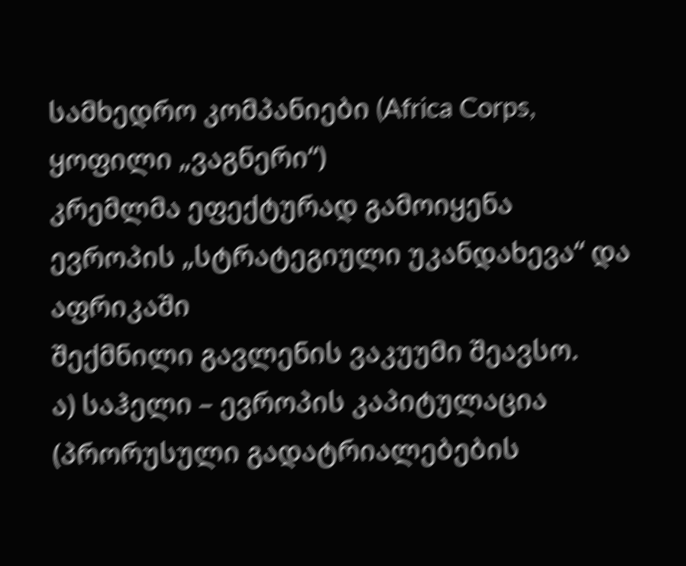სამხედრო კომპანიები (Africa Corps, ყოფილი „ვაგნერი“)
კრემლმა ეფექტურად გამოიყენა ევროპის „სტრატეგიული უკანდახევა“ და აფრიკაში
შექმნილი გავლენის ვაკუუმი შეავსო.
ა) საჰელი – ევროპის კაპიტულაცია (პრორუსული გადატრიალებების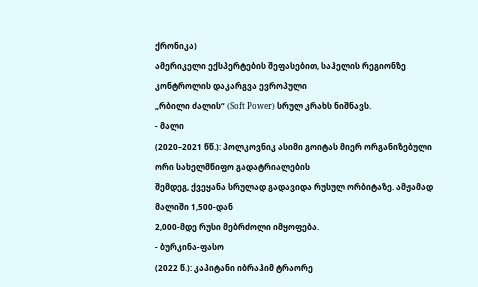ქრონიკა)
ამერიკელი ექსპერტების შეფასებით, საჰელის რეგიონზე კონტროლის დაკარგვა ევროპული
„რბილი ძალის“ (Soft Power) სრულ კრახს ნიშნავს.
- მალი
(2020–2021 წწ.): პოლკოვნიკ ასიმი გოიტას მიერ ორგანიზებული ორი სახელმწიფო გადატრიალების
შემდეგ, ქვეყანა სრულად გადავიდა რუსულ ორბიტაზე. ამჟამად მალიში 1,500-დან
2,000-მდე რუსი მებრძოლი იმყოფება.
- ბურკინა-ფასო
(2022 წ.): კაპიტანი იბრაჰიმ ტრაორე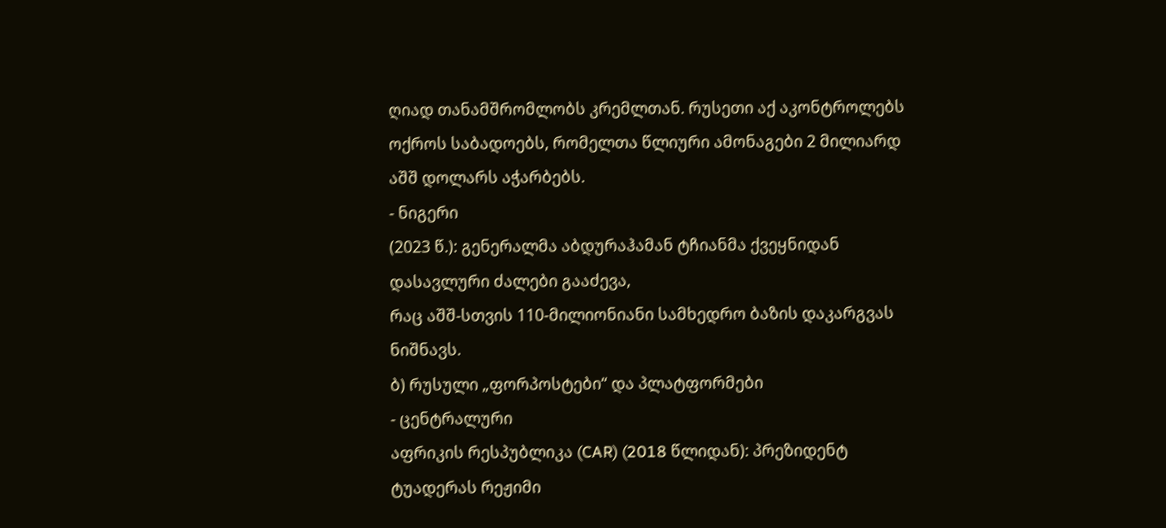ღიად თანამშრომლობს კრემლთან. რუსეთი აქ აკონტროლებს
ოქროს საბადოებს, რომელთა წლიური ამონაგები 2 მილიარდ აშშ დოლარს აჭარბებს.
- ნიგერი
(2023 წ.): გენერალმა აბდურაჰამან ტჩიანმა ქვეყნიდან დასავლური ძალები გააძევა,
რაც აშშ-სთვის 110-მილიონიანი სამხედრო ბაზის დაკარგვას ნიშნავს.
ბ) რუსული „ფორპოსტები“ და პლატფორმები
- ცენტრალური
აფრიკის რესპუბლიკა (CAR) (2018 წლიდან): პრეზიდენტ ტუადერას რეჟიმი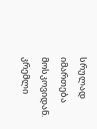სრულად იმართება
მოსკოვიდან. კრემლი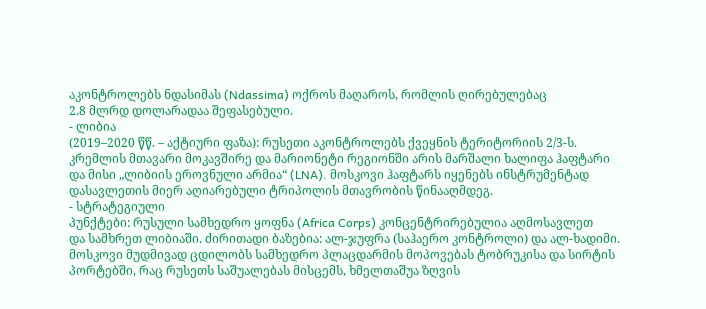აკონტროლებს ნდასიმას (Ndassima) ოქროს მაღაროს, რომლის ღირებულებაც
2.8 მლრდ დოლარადაა შეფასებული.
- ლიბია
(2019–2020 წწ. – აქტიური ფაზა): რუსეთი აკონტროლებს ქვეყნის ტერიტორიის 2/3-ს.
კრემლის მთავარი მოკავშირე და მარიონეტი რეგიონში არის მარშალი ხალიფა ჰაფტარი
და მისი „ლიბიის ეროვნული არმია“ (LNA). მოსკოვი ჰაფტარს იყენებს ინსტრუმენტად
დასავლეთის მიერ აღიარებული ტრიპოლის მთავრობის წინააღმდეგ.
- სტრატეგიული
პუნქტები: რუსული სამხედრო ყოფნა (Africa Corps) კონცენტრირებულია აღმოსავლეთ
და სამხრეთ ლიბიაში. ძირითადი ბაზებია: ალ-ჯუფრა (საჰაერო კონტროლი) და ალ-ხადიმი.
მოსკოვი მუდმივად ცდილობს სამხედრო პლაცდარმის მოპოვებას ტობრუკისა და სირტის
პორტებში, რაც რუსეთს საშუალებას მისცემს, ხმელთაშუა ზღვის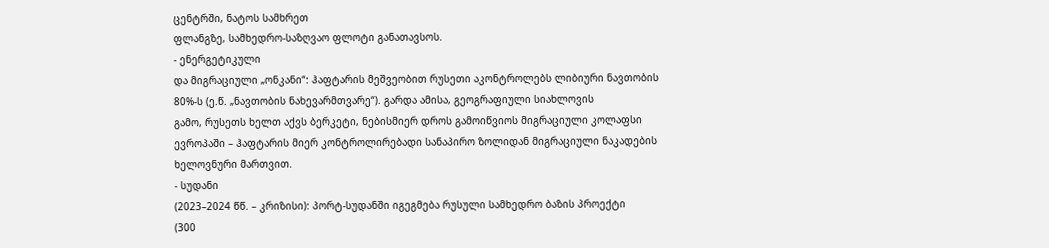ცენტრში, ნატოს სამხრეთ
ფლანგზე, სამხედრო-საზღვაო ფლოტი განათავსოს.
- ენერგეტიკული
და მიგრაციული „ონკანი“: ჰაფტარის მეშვეობით რუსეთი აკონტროლებს ლიბიური ნავთობის
80%-ს (ე.წ. „ნავთობის ნახევარმთვარე“). გარდა ამისა, გეოგრაფიული სიახლოვის
გამო, რუსეთს ხელთ აქვს ბერკეტი, ნებისმიერ დროს გამოიწვიოს მიგრაციული კოლაფსი
ევროპაში – ჰაფტარის მიერ კონტროლირებადი სანაპირო ზოლიდან მიგრაციული ნაკადების
ხელოვნური მართვით.
- სუდანი
(2023–2024 წწ. – კრიზისი): პორტ-სუდანში იგეგმება რუსული სამხედრო ბაზის პროექტი
(300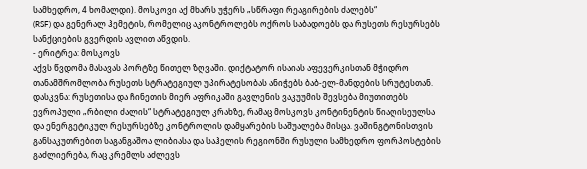სამხედრო, 4 ხომალდი). მოსკოვი აქ მხარს უჭერს „სწრაფი რეაგირების ძალებს“
(RSF) და გენერალ ჰემეტის, რომელიც აკონტროლებს ოქროს საბადოებს და რუსეთს რესურსებს
სანქციების გვერდის ავლით აწვდის.
- ერიტრეა: მოსკოვს
აქვს წვდომა მასავას პორტზე წითელ ზღვაში. დიქტატორ ისაიას აფევერკისთან მჭიდრო
თანამშრომლობა რუსეთს სტრატეგიულ უპირატესობას ანიჭებს ბაბ-ელ-მანდების სრუტესთან.
დასკვნა: რუსეთისა და ჩინეთის მიერ აფრიკაში გავლენის ვაკუუმის შევსება მიუთითებს
ევროპული „რბილი ძალის“ სტრატეგიულ კრახზე, რამაც მოსკოვს კონტინენტის წიაღისეულსა
და ენერგეტიკულ რესურსებზე კონტროლის დამყარების საშუალება მისცა. ვაშინგტონისთვის
განსაკუთრებით საგანგაშოა ლიბიასა და საჰელის რეგიონში რუსული სამხედრო ფორპოსტების
გაძლიერება, რაც კრემლს აძლევს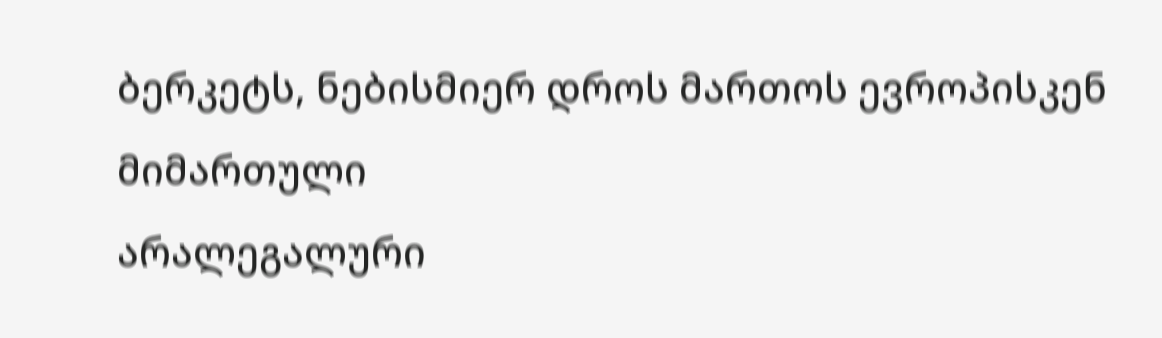ბერკეტს, ნებისმიერ დროს მართოს ევროპისკენ მიმართული
არალეგალური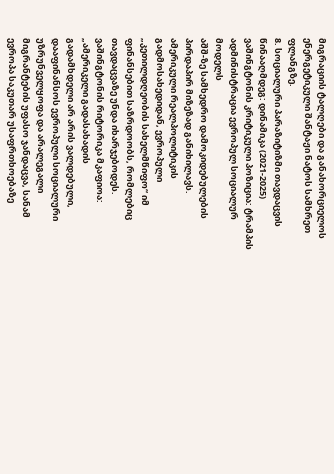მიგრაციის ტალღები და განახორციელოს ენერგეტიკული შანტაჟი ნატოს სამხრეთ
ფლანგზე.
8. სოციალური პარაზიტიზმი თავდაცვის წინააღმდეგ: დინამიკა (2021-2025)
ვაშინგტონის კრიტიკული პოზიცია: ტრამპის ადმინისტრაცია ევროპულ სოციალურ მოდელს
აშშ-ზე სამხედრო დამოკიდებულების პირდაპირ მიზეზად განიხილავს. ამერიკული რეალპოლიტიკის
გადმოსახედიდან, ევროპული „კეთილდღეობის სახელმწიფო“ იმ ფინანსებით საზრდოობს, რომლებიც
თავდაცვაზე უნდა იხარჯებოდეს. ვაშინგტონის რიტორიკა მკაფიოა: „ამერიკელი გადასახადის
გადამხდელი არ არის ვალდებული, დააფინანსოს ევროპული სოციალური უზრუნველყოფა და არალეგალი
მიგრანტების უფასო ჯანდაცვა, სანამ ევროპა საკუთარ უსაფრთხოებაზე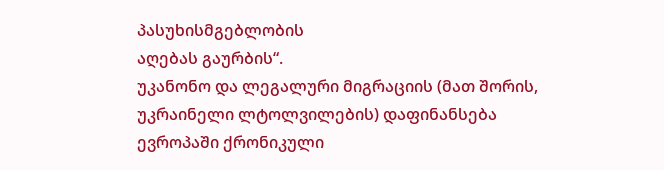პასუხისმგებლობის
აღებას გაურბის“.
უკანონო და ლეგალური მიგრაციის (მათ შორის, უკრაინელი ლტოლვილების) დაფინანსება
ევროპაში ქრონიკული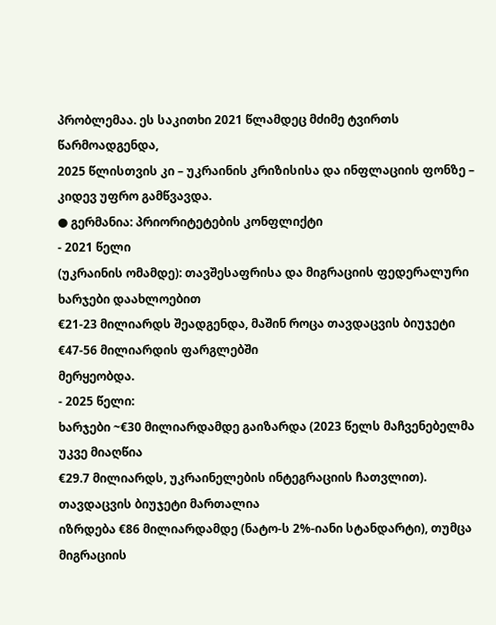პრობლემაა. ეს საკითხი 2021 წლამდეც მძიმე ტვირთს წარმოადგენდა,
2025 წლისთვის კი – უკრაინის კრიზისისა და ინფლაციის ფონზე – კიდევ უფრო გამწვავდა.
● გერმანია: პრიორიტეტების კონფლიქტი
- 2021 წელი
(უკრაინის ომამდე): თავშესაფრისა და მიგრაციის ფედერალური ხარჯები დაახლოებით
€21-23 მილიარდს შეადგენდა, მაშინ როცა თავდაცვის ბიუჯეტი €47-56 მილიარდის ფარგლებში
მერყეობდა.
- 2025 წელი:
ხარჯები ~€30 მილიარდამდე გაიზარდა (2023 წელს მაჩვენებელმა უკვე მიაღწია
€29.7 მილიარდს, უკრაინელების ინტეგრაციის ჩათვლით). თავდაცვის ბიუჯეტი მართალია
იზრდება €86 მილიარდამდე (ნატო-ს 2%-იანი სტანდარტი), თუმცა მიგრაციის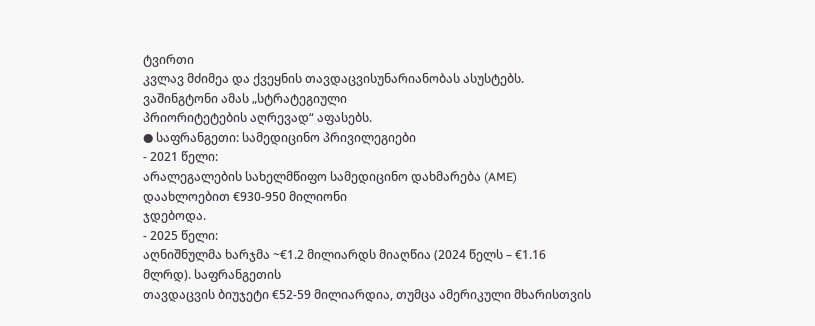ტვირთი
კვლავ მძიმეა და ქვეყნის თავდაცვისუნარიანობას ასუსტებს. ვაშინგტონი ამას „სტრატეგიული
პრიორიტეტების აღრევად“ აფასებს.
● საფრანგეთი: სამედიცინო პრივილეგიები
- 2021 წელი:
არალეგალების სახელმწიფო სამედიცინო დახმარება (AME) დაახლოებით €930-950 მილიონი
ჯდებოდა.
- 2025 წელი:
აღნიშნულმა ხარჯმა ~€1.2 მილიარდს მიაღწია (2024 წელს – €1.16 მლრდ). საფრანგეთის
თავდაცვის ბიუჯეტი €52-59 მილიარდია, თუმცა ამერიკული მხარისთვის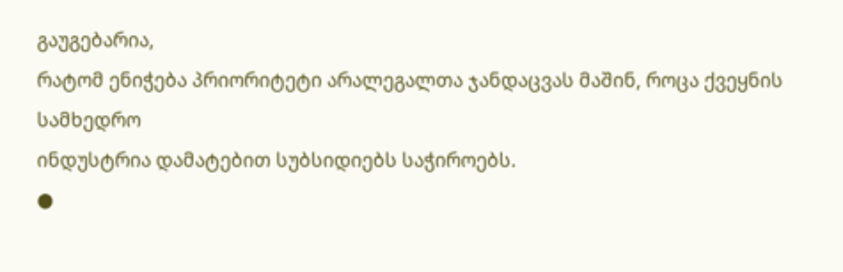გაუგებარია,
რატომ ენიჭება პრიორიტეტი არალეგალთა ჯანდაცვას მაშინ, როცა ქვეყნის სამხედრო
ინდუსტრია დამატებით სუბსიდიებს საჭიროებს.
●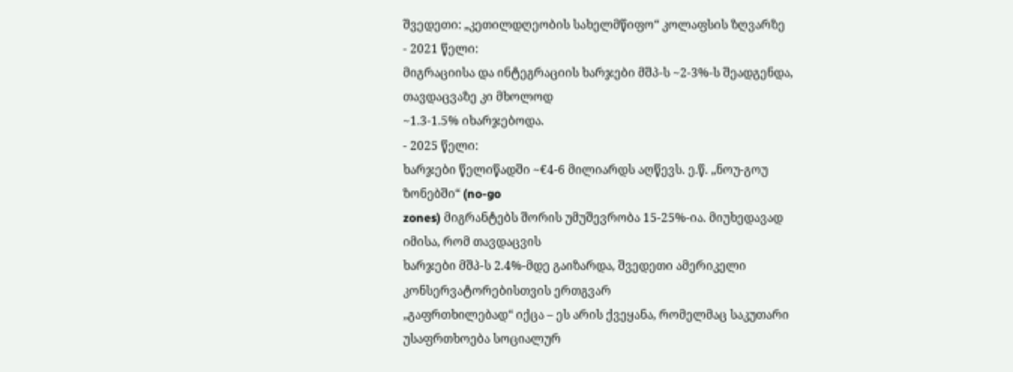შვედეთი: „კეთილდღეობის სახელმწიფო“ კოლაფსის ზღვარზე
- 2021 წელი:
მიგრაციისა და ინტეგრაციის ხარჯები მშპ-ს ~2-3%-ს შეადგენდა, თავდაცვაზე კი მხოლოდ
~1.3-1.5% იხარჯებოდა.
- 2025 წელი:
ხარჯები წელიწადში ~€4-6 მილიარდს აღწევს. ე.წ. „ნოუ-გოუ ზონებში“ (no-go
zones) მიგრანტებს შორის უმუშევრობა 15-25%-ია. მიუხედავად იმისა, რომ თავდაცვის
ხარჯები მშპ-ს 2.4%-მდე გაიზარდა, შვედეთი ამერიკელი კონსერვატორებისთვის ერთგვარ
„გაფრთხილებად“ იქცა – ეს არის ქვეყანა, რომელმაც საკუთარი უსაფრთხოება სოციალურ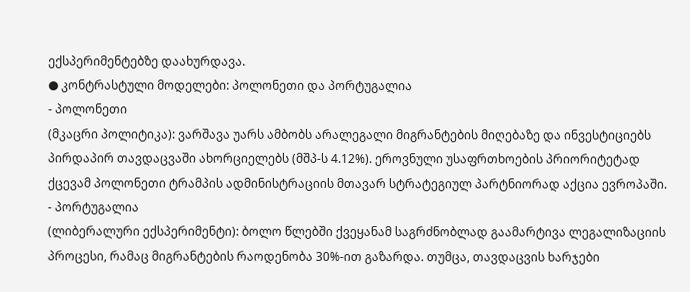ექსპერიმენტებზე დაახურდავა.
● კონტრასტული მოდელები: პოლონეთი და პორტუგალია
- პოლონეთი
(მკაცრი პოლიტიკა): ვარშავა უარს ამბობს არალეგალი მიგრანტების მიღებაზე და ინვესტიციებს
პირდაპირ თავდაცვაში ახორციელებს (მშპ-ს 4.12%). ეროვნული უსაფრთხოების პრიორიტეტად
ქცევამ პოლონეთი ტრამპის ადმინისტრაციის მთავარ სტრატეგიულ პარტნიორად აქცია ევროპაში.
- პორტუგალია
(ლიბერალური ექსპერიმენტი): ბოლო წლებში ქვეყანამ საგრძნობლად გაამარტივა ლეგალიზაციის
პროცესი, რამაც მიგრანტების რაოდენობა 30%-ით გაზარდა. თუმცა, თავდაცვის ხარჯები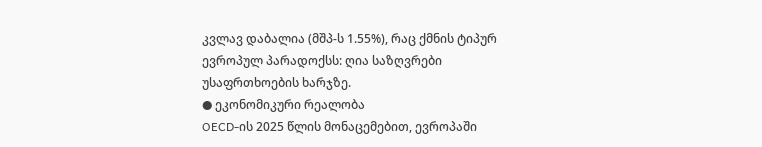კვლავ დაბალია (მშპ-ს 1.55%), რაც ქმნის ტიპურ ევროპულ პარადოქსს: ღია საზღვრები
უსაფრთხოების ხარჯზე.
● ეკონომიკური რეალობა
OECD-ის 2025 წლის მონაცემებით, ევროპაში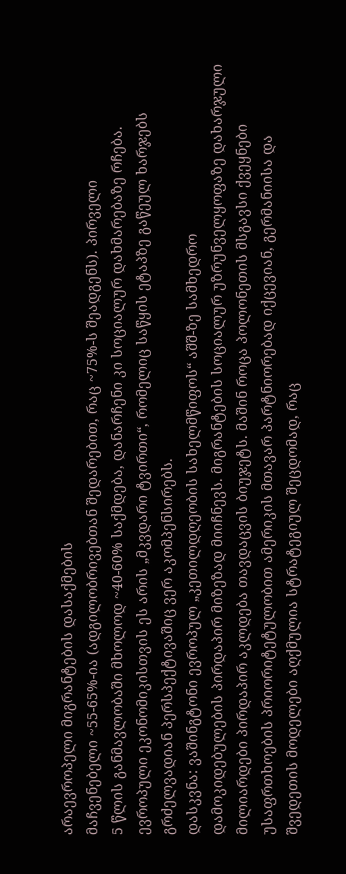არაევროპელი მიგრანტების დასაქმების
მაჩვენებელი ~55-65%-ია (ადგილობრივებთან შედარებით, რაც ~75%-ს შეადგენს). პირველი
5 წლის განმავლობაში მხოლოდ ~40-60% საქმდება, დანარჩენი კი სოციალურ დახმარებაზე რჩება.
ევროპული ეკონომიკისთვის ეს არის „მკვდარი ტვირთი“, რომელიც საწყის ეტაპზე გაწეულ ხარჯებს
გრძელვადიან პერსპექტივაშიც ვერ აკომპენსირებს.
დასკვნა: ვაშინგტონი ევროპულ „კეთილდღეობის სახელმწიფოს“ აშშ-ზე სამხედრო
დამოკიდებულების პირდაპირ მიზეზად მიიჩნევს. მიგრანტების სოციალურ უზრუნველყოფაზე დახარჯული
მილიარდები პირდაპირ აკლდება თავდაცვის ბიუჯეტს. მაშინ როცა პოლონეთის მსგავსი ქვეყნები
უსაფრთხოების პრიორიტეტულობით ამერიკის მთავარ პარტნიორებად იქცევიან, გერმანიისა და
შვედეთის მოდელები აღქმულია სტრატეგიულ შეცდომად, რაც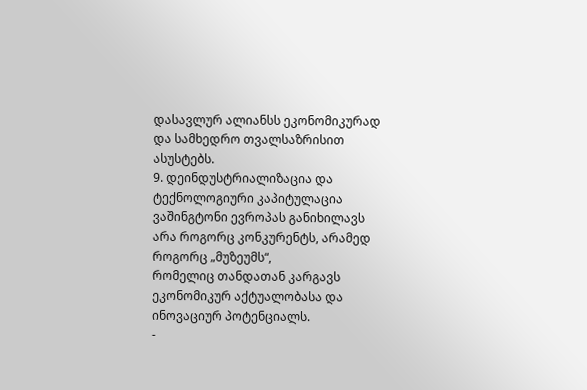დასავლურ ალიანსს ეკონომიკურად
და სამხედრო თვალსაზრისით ასუსტებს.
9. დეინდუსტრიალიზაცია და ტექნოლოგიური კაპიტულაცია
ვაშინგტონი ევროპას განიხილავს არა როგორც კონკურენტს, არამედ როგორც „მუზეუმს“,
რომელიც თანდათან კარგავს ეკონომიკურ აქტუალობასა და ინოვაციურ პოტენციალს.
-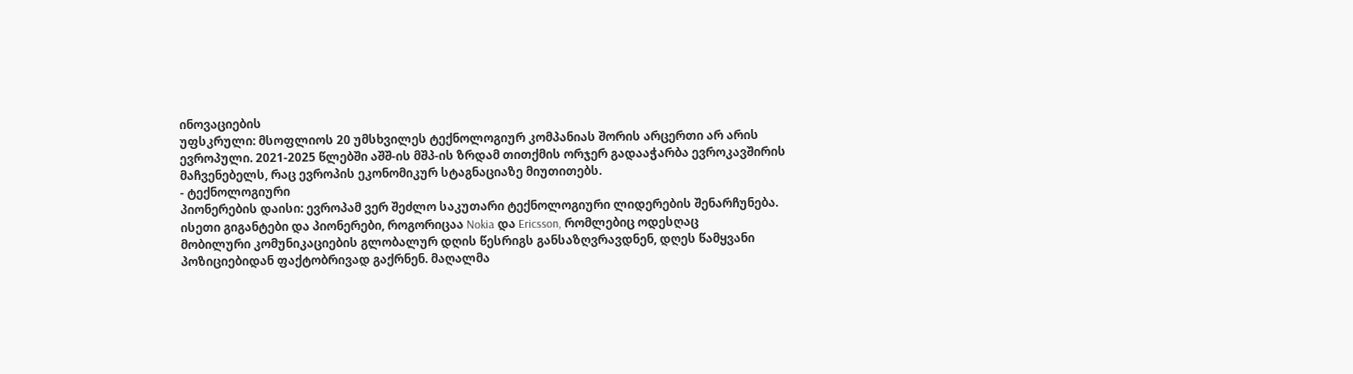ინოვაციების
უფსკრული: მსოფლიოს 20 უმსხვილეს ტექნოლოგიურ კომპანიას შორის არცერთი არ არის
ევროპული. 2021-2025 წლებში აშშ-ის მშპ-ის ზრდამ თითქმის ორჯერ გადააჭარბა ევროკავშირის
მაჩვენებელს, რაც ევროპის ეკონომიკურ სტაგნაციაზე მიუთითებს.
- ტექნოლოგიური
პიონერების დაისი: ევროპამ ვერ შეძლო საკუთარი ტექნოლოგიური ლიდერების შენარჩუნება.
ისეთი გიგანტები და პიონერები, როგორიცაა Nokia და Ericsson, რომლებიც ოდესღაც
მობილური კომუნიკაციების გლობალურ დღის წესრიგს განსაზღვრავდნენ, დღეს წამყვანი
პოზიციებიდან ფაქტობრივად გაქრნენ. მაღალმა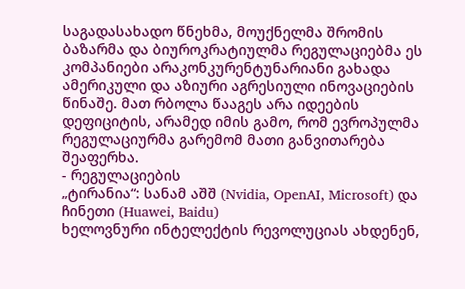საგადასახადო წნეხმა, მოუქნელმა შრომის
ბაზარმა და ბიუროკრატიულმა რეგულაციებმა ეს კომპანიები არაკონკურენტუნარიანი გახადა
ამერიკული და აზიური აგრესიული ინოვაციების წინაშე. მათ რბოლა წააგეს არა იდეების
დეფიციტის, არამედ იმის გამო, რომ ევროპულმა რეგულაციურმა გარემომ მათი განვითარება
შეაფერხა.
- რეგულაციების
„ტირანია“: სანამ აშშ (Nvidia, OpenAI, Microsoft) და ჩინეთი (Huawei, Baidu)
ხელოვნური ინტელექტის რევოლუციას ახდენენ,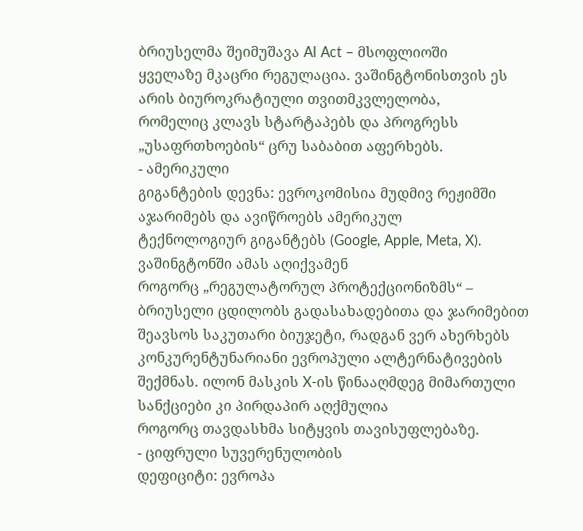ბრიუსელმა შეიმუშავა AI Act – მსოფლიოში
ყველაზე მკაცრი რეგულაცია. ვაშინგტონისთვის ეს არის ბიუროკრატიული თვითმკვლელობა,
რომელიც კლავს სტარტაპებს და პროგრესს „უსაფრთხოების“ ცრუ საბაბით აფერხებს.
- ამერიკული
გიგანტების დევნა: ევროკომისია მუდმივ რეჟიმში აჯარიმებს და ავიწროებს ამერიკულ
ტექნოლოგიურ გიგანტებს (Google, Apple, Meta, X). ვაშინგტონში ამას აღიქვამენ
როგორც „რეგულატორულ პროტექციონიზმს“ – ბრიუსელი ცდილობს გადასახადებითა და ჯარიმებით
შეავსოს საკუთარი ბიუჯეტი, რადგან ვერ ახერხებს კონკურენტუნარიანი ევროპული ალტერნატივების
შექმნას. ილონ მასკის X-ის წინააღმდეგ მიმართული სანქციები კი პირდაპირ აღქმულია
როგორც თავდასხმა სიტყვის თავისუფლებაზე.
- ციფრული სუვერენულობის
დეფიციტი: ევროპა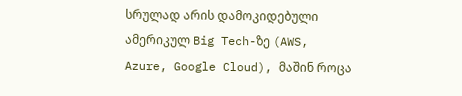სრულად არის დამოკიდებული ამერიკულ Big Tech-ზე (AWS,
Azure, Google Cloud), მაშინ როცა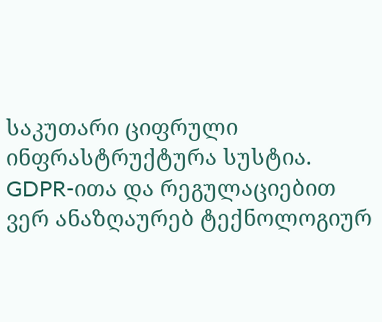საკუთარი ციფრული ინფრასტრუქტურა სუსტია.
GDPR-ითა და რეგულაციებით ვერ ანაზღაურებ ტექნოლოგიურ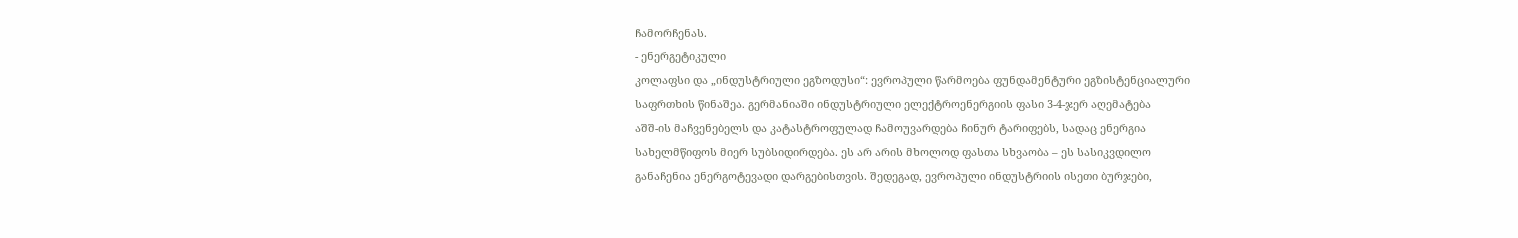ჩამორჩენას.
- ენერგეტიკული
კოლაფსი და „ინდუსტრიული ეგზოდუსი“: ევროპული წარმოება ფუნდამენტური ეგზისტენციალური
საფრთხის წინაშეა. გერმანიაში ინდუსტრიული ელექტროენერგიის ფასი 3-4-ჯერ აღემატება
აშშ-ის მაჩვენებელს და კატასტროფულად ჩამოუვარდება ჩინურ ტარიფებს, სადაც ენერგია
სახელმწიფოს მიერ სუბსიდირდება. ეს არ არის მხოლოდ ფასთა სხვაობა – ეს სასიკვდილო
განაჩენია ენერგოტევადი დარგებისთვის. შედეგად, ევროპული ინდუსტრიის ისეთი ბურჯები,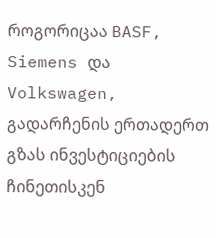როგორიცაა BASF, Siemens და Volkswagen, გადარჩენის ერთადერთ გზას ინვესტიციების
ჩინეთისკენ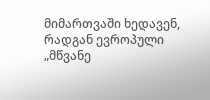მიმართვაში ხედავენ, რადგან ევროპული „მწვანე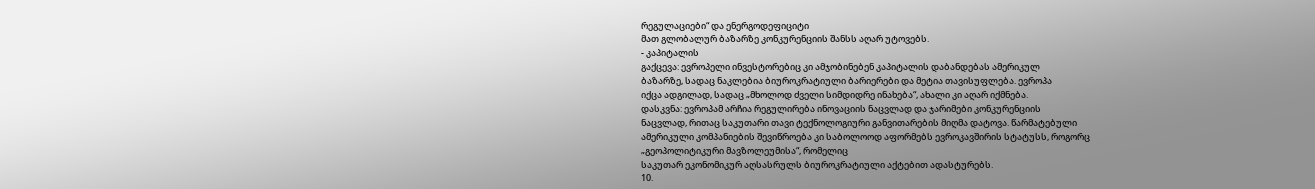რეგულაციები“ და ენერგოდეფიციტი
მათ გლობალურ ბაზარზე კონკურენციის შანსს აღარ უტოვებს.
- კაპიტალის
გაქცევა: ევროპელი ინვესტორებიც კი ამჯობინებენ კაპიტალის დაბანდებას ამერიკულ
ბაზარზე, სადაც ნაკლებია ბიუროკრატიული ბარიერები და მეტია თავისუფლება. ევროპა
იქცა ადგილად, სადაც „მხოლოდ ძველი სიმდიდრე ინახება“, ახალი კი აღარ იქმნება.
დასკვნა: ევროპამ არჩია რეგულირება ინოვაციის ნაცვლად და ჯარიმები კონკურენციის
ნაცვლად, რითაც საკუთარი თავი ტექნოლოგიური განვითარების მიღმა დატოვა. წარმატებული
ამერიკული კომპანიების შევიწროება კი საბოლოოდ აფორმებს ევროკავშირის სტატუსს, როგორც
„გეოპოლიტიკური მავზოლეუმისა“, რომელიც
საკუთარ ეკონომიკურ აღსასრულს ბიუროკრატიული აქტებით ადასტურებს.
10.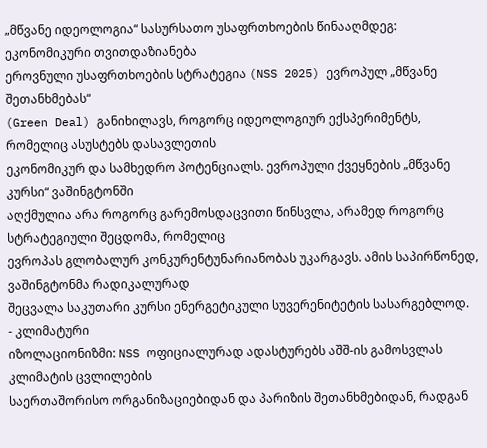„მწვანე იდეოლოგია“ სასურსათო უსაფრთხოების წინააღმდეგ: ეკონომიკური თვითდაზიანება
ეროვნული უსაფრთხოების სტრატეგია (NSS 2025) ევროპულ „მწვანე შეთანხმებას“
(Green Deal) განიხილავს, როგორც იდეოლოგიურ ექსპერიმენტს, რომელიც ასუსტებს დასავლეთის
ეკონომიკურ და სამხედრო პოტენციალს. ევროპული ქვეყნების „მწვანე კურსი“ ვაშინგტონში
აღქმულია არა როგორც გარემოსდაცვითი წინსვლა, არამედ როგორც სტრატეგიული შეცდომა, რომელიც
ევროპას გლობალურ კონკურენტუნარიანობას უკარგავს. ამის საპირწონედ, ვაშინგტონმა რადიკალურად
შეცვალა საკუთარი კურსი ენერგეტიკული სუვერენიტეტის სასარგებლოდ.
- კლიმატური
იზოლაციონიზმი: NSS ოფიციალურად ადასტურებს აშშ-ის გამოსვლას კლიმატის ცვლილების
საერთაშორისო ორგანიზაციებიდან და პარიზის შეთანხმებიდან, რადგან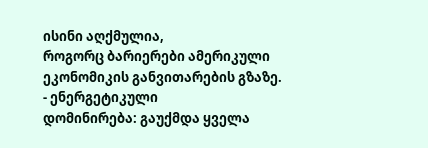ისინი აღქმულია,
როგორც ბარიერები ამერიკული ეკონომიკის განვითარების გზაზე.
- ენერგეტიკული
დომინირება: გაუქმდა ყველა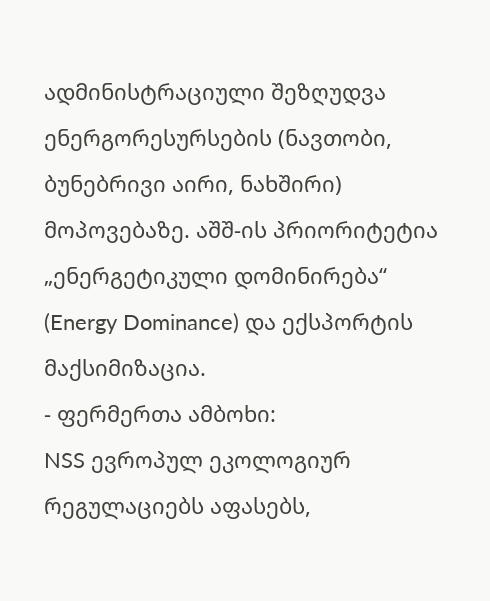ადმინისტრაციული შეზღუდვა ენერგორესურსების (ნავთობი,
ბუნებრივი აირი, ნახშირი) მოპოვებაზე. აშშ-ის პრიორიტეტია „ენერგეტიკული დომინირება“
(Energy Dominance) და ექსპორტის მაქსიმიზაცია.
- ფერმერთა ამბოხი:
NSS ევროპულ ეკოლოგიურ რეგულაციებს აფასებს,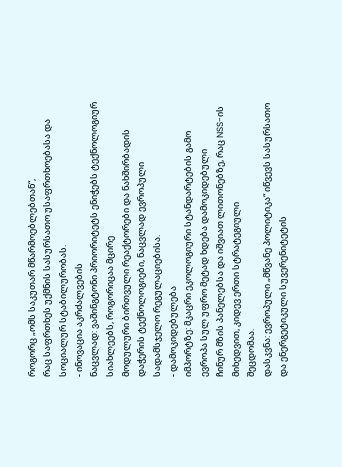როგორც „ომს საკუთარ მწარმოებლებთან“,
რაც საფრთხეს უქმნის სასურსათო უსაფრთხოებასა და სოციალურ სტაბილურობას.
- ინოვაცია აკრძალვების
ნაცვლად: ვაშინგტონი პრიორიტეტს ენიჭებს ტექნოლოგიურ სიახლეებს, როგორიცაა მცირე
მოდულური ბირთვული რეაქტორები და ნახშირბადის დაჭერის ტექნოლოგიები, ნაცვლად ევროპული
სადამსჯელო რეგულაციებისა.
- დამოკიდებულება
იმპორტზე: მკაცრი ეკოლოგიური სტანდარტების გამო ევროპა სულ უფრო მეტად ხდება დამოკიდებული
ჩინურ მზის პანელებსა და იშვიათ ლითონებზე, რაც NSS-ის მიხედვით, კიდევ ერთი სტრატეგიული
შეცდომაა.
დასკვნა: ევროპული „მწვანე პოლიტიკა“ იწვევს სასურსათო და ენერგეტიკული სუვერენიტეტის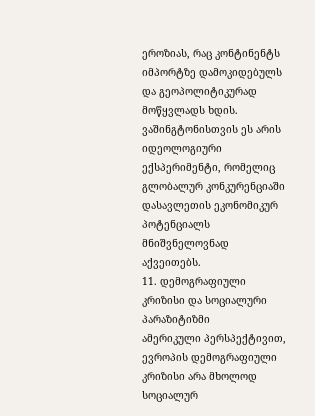ეროზიას, რაც კონტინენტს იმპორტზე დამოკიდებულს და გეოპოლიტიკურად მოწყვლადს ხდის.
ვაშინგტონისთვის ეს არის იდეოლოგიური ექსპერიმენტი, რომელიც გლობალურ კონკურენციაში
დასავლეთის ეკონომიკურ პოტენციალს მნიშვნელოვნად აქვეითებს.
11. დემოგრაფიული კრიზისი და სოციალური პარაზიტიზმი
ამერიკული პერსპექტივით, ევროპის დემოგრაფიული კრიზისი არა მხოლოდ სოციალურ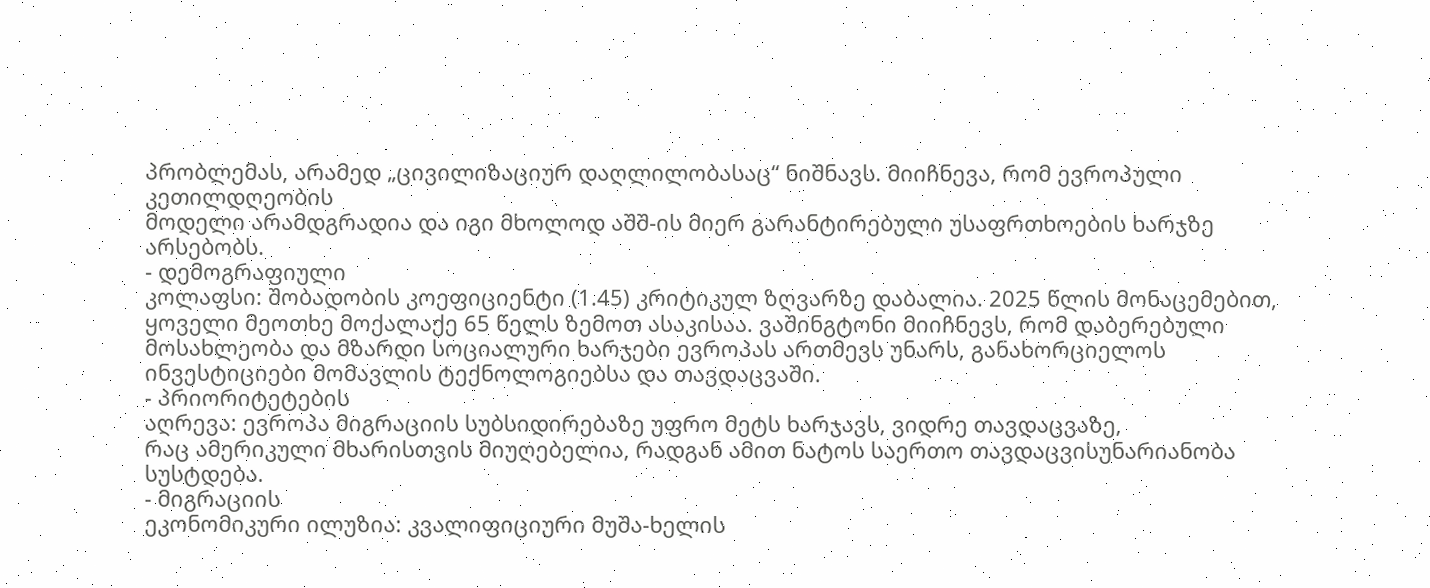პრობლემას, არამედ „ცივილიზაციურ დაღლილობასაც“ ნიშნავს. მიიჩნევა, რომ ევროპული კეთილდღეობის
მოდელი არამდგრადია და იგი მხოლოდ აშშ-ის მიერ გარანტირებული უსაფრთხოების ხარჯზე არსებობს.
- დემოგრაფიული
კოლაფსი: შობადობის კოეფიციენტი (1.45) კრიტიკულ ზღვარზე დაბალია. 2025 წლის მონაცემებით,
ყოველი მეოთხე მოქალაქე 65 წელს ზემოთ ასაკისაა. ვაშინგტონი მიიჩნევს, რომ დაბერებული
მოსახლეობა და მზარდი სოციალური ხარჯები ევროპას ართმევს უნარს, განახორციელოს
ინვესტიციები მომავლის ტექნოლოგიებსა და თავდაცვაში.
- პრიორიტეტების
აღრევა: ევროპა მიგრაციის სუბსიდირებაზე უფრო მეტს ხარჯავს, ვიდრე თავდაცვაზე,
რაც ამერიკული მხარისთვის მიუღებელია, რადგან ამით ნატოს საერთო თავდაცვისუნარიანობა
სუსტდება.
- მიგრაციის
ეკონომიკური ილუზია: კვალიფიციური მუშა-ხელის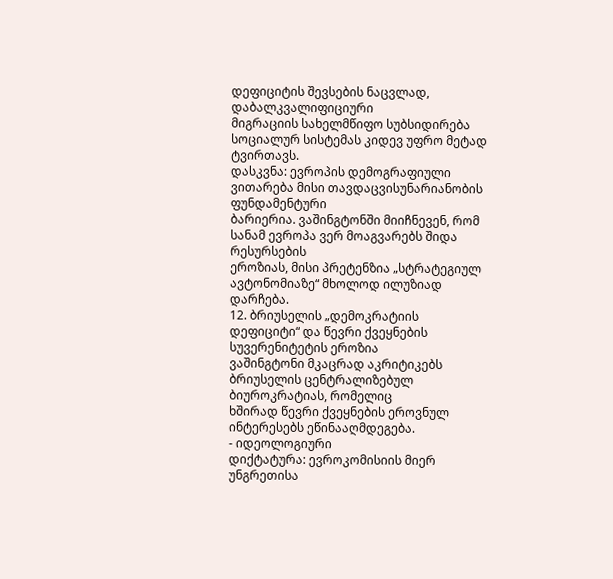დეფიციტის შევსების ნაცვლად, დაბალკვალიფიციური
მიგრაციის სახელმწიფო სუბსიდირება სოციალურ სისტემას კიდევ უფრო მეტად ტვირთავს.
დასკვნა: ევროპის დემოგრაფიული ვითარება მისი თავდაცვისუნარიანობის ფუნდამენტური
ბარიერია. ვაშინგტონში მიიჩნევენ, რომ სანამ ევროპა ვერ მოაგვარებს შიდა რესურსების
ეროზიას, მისი პრეტენზია „სტრატეგიულ ავტონომიაზე“ მხოლოდ ილუზიად დარჩება.
12. ბრიუსელის „დემოკრატიის დეფიციტი“ და წევრი ქვეყნების სუვერენიტეტის ეროზია
ვაშინგტონი მკაცრად აკრიტიკებს ბრიუსელის ცენტრალიზებულ ბიუროკრატიას, რომელიც
ხშირად წევრი ქვეყნების ეროვნულ ინტერესებს ეწინააღმდეგება.
- იდეოლოგიური
დიქტატურა: ევროკომისიის მიერ უნგრეთისა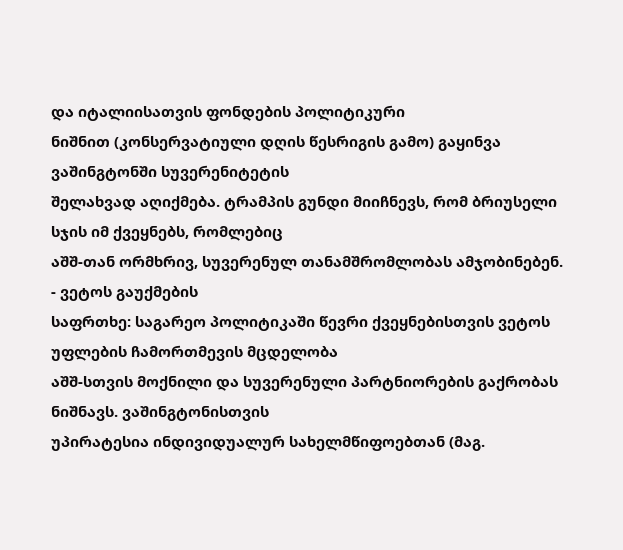და იტალიისათვის ფონდების პოლიტიკური
ნიშნით (კონსერვატიული დღის წესრიგის გამო) გაყინვა ვაშინგტონში სუვერენიტეტის
შელახვად აღიქმება. ტრამპის გუნდი მიიჩნევს, რომ ბრიუსელი სჯის იმ ქვეყნებს, რომლებიც
აშშ-თან ორმხრივ, სუვერენულ თანამშრომლობას ამჯობინებენ.
- ვეტოს გაუქმების
საფრთხე: საგარეო პოლიტიკაში წევრი ქვეყნებისთვის ვეტოს უფლების ჩამორთმევის მცდელობა
აშშ-სთვის მოქნილი და სუვერენული პარტნიორების გაქრობას ნიშნავს. ვაშინგტონისთვის
უპირატესია ინდივიდუალურ სახელმწიფოებთან (მაგ.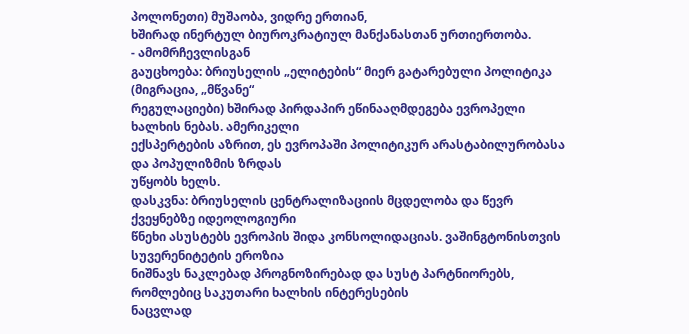პოლონეთი) მუშაობა, ვიდრე ერთიან,
ხშირად ინერტულ ბიუროკრატიულ მანქანასთან ურთიერთობა.
- ამომრჩევლისგან
გაუცხოება: ბრიუსელის „ელიტების“ მიერ გატარებული პოლიტიკა (მიგრაცია, „მწვანე“
რეგულაციები) ხშირად პირდაპირ ეწინააღმდეგება ევროპელი ხალხის ნებას. ამერიკელი
ექსპერტების აზრით, ეს ევროპაში პოლიტიკურ არასტაბილურობასა და პოპულიზმის ზრდას
უწყობს ხელს.
დასკვნა: ბრიუსელის ცენტრალიზაციის მცდელობა და წევრ ქვეყნებზე იდეოლოგიური
წნეხი ასუსტებს ევროპის შიდა კონსოლიდაციას. ვაშინგტონისთვის სუვერენიტეტის ეროზია
ნიშნავს ნაკლებად პროგნოზირებად და სუსტ პარტნიორებს, რომლებიც საკუთარი ხალხის ინტერესების
ნაცვლად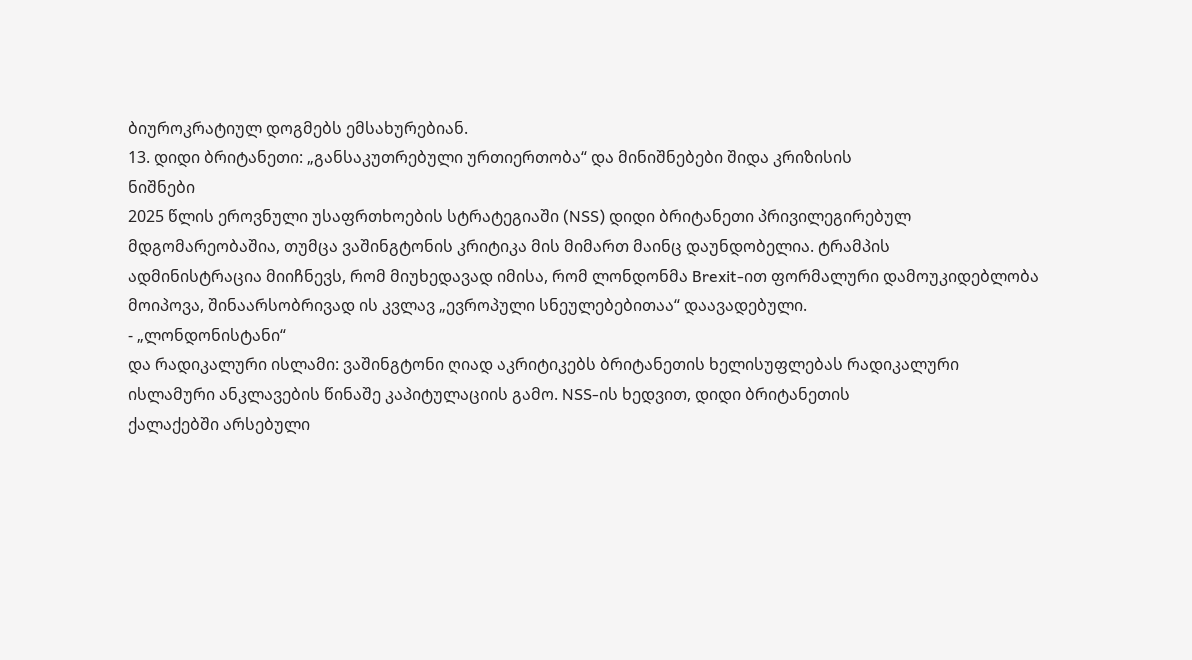ბიუროკრატიულ დოგმებს ემსახურებიან.
13. დიდი ბრიტანეთი: „განსაკუთრებული ურთიერთობა“ და მინიშნებები შიდა კრიზისის
ნიშნები
2025 წლის ეროვნული უსაფრთხოების სტრატეგიაში (NSS) დიდი ბრიტანეთი პრივილეგირებულ
მდგომარეობაშია, თუმცა ვაშინგტონის კრიტიკა მის მიმართ მაინც დაუნდობელია. ტრამპის
ადმინისტრაცია მიიჩნევს, რომ მიუხედავად იმისა, რომ ლონდონმა Brexit-ით ფორმალური დამოუკიდებლობა
მოიპოვა, შინაარსობრივად ის კვლავ „ევროპული სნეულებებითაა“ დაავადებული.
- „ლონდონისტანი“
და რადიკალური ისლამი: ვაშინგტონი ღიად აკრიტიკებს ბრიტანეთის ხელისუფლებას რადიკალური
ისლამური ანკლავების წინაშე კაპიტულაციის გამო. NSS-ის ხედვით, დიდი ბრიტანეთის
ქალაქებში არსებული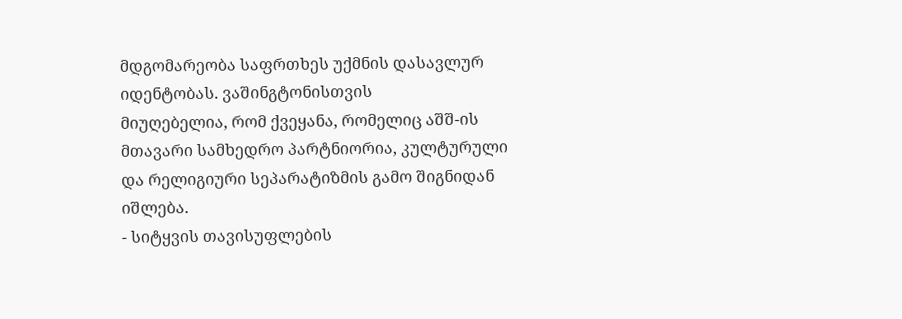მდგომარეობა საფრთხეს უქმნის დასავლურ იდენტობას. ვაშინგტონისთვის
მიუღებელია, რომ ქვეყანა, რომელიც აშშ-ის მთავარი სამხედრო პარტნიორია, კულტურული
და რელიგიური სეპარატიზმის გამო შიგნიდან იშლება.
- სიტყვის თავისუფლების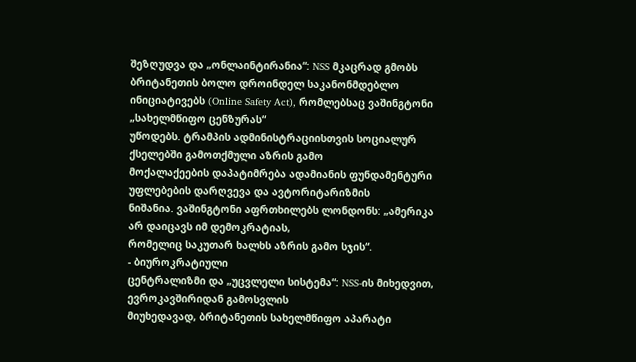შეზღუდვა და „ონლაინტირანია“: NSS მკაცრად გმობს ბრიტანეთის ბოლო დროინდელ საკანონმდებლო
ინიციატივებს (Online Safety Act), რომლებსაც ვაშინგტონი „სახელმწიფო ცენზურას“
უწოდებს. ტრამპის ადმინისტრაციისთვის სოციალურ ქსელებში გამოთქმული აზრის გამო
მოქალაქეების დაპატიმრება ადამიანის ფუნდამენტური უფლებების დარღვევა და ავტორიტარიზმის
ნიშანია. ვაშინგტონი აფრთხილებს ლონდონს: „ამერიკა არ დაიცავს იმ დემოკრატიას,
რომელიც საკუთარ ხალხს აზრის გამო სჯის“.
- ბიუროკრატიული
ცენტრალიზმი და „უცვლელი სისტემა“: NSS-ის მიხედვით, ევროკავშირიდან გამოსვლის
მიუხედავად, ბრიტანეთის სახელმწიფო აპარატი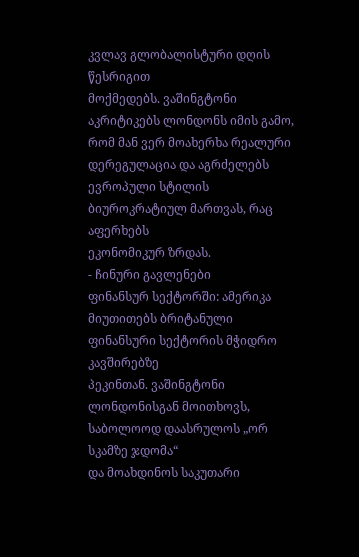კვლავ გლობალისტური დღის წესრიგით
მოქმედებს. ვაშინგტონი აკრიტიკებს ლონდონს იმის გამო, რომ მან ვერ მოახერხა რეალური
დერეგულაცია და აგრძელებს ევროპული სტილის ბიუროკრატიულ მართვას, რაც აფერხებს
ეკონომიკურ ზრდას.
- ჩინური გავლენები
ფინანსურ სექტორში: ამერიკა მიუთითებს ბრიტანული ფინანსური სექტორის მჭიდრო კავშირებზე
პეკინთან. ვაშინგტონი ლონდონისგან მოითხოვს, საბოლოოდ დაასრულოს „ორ სკამზე ჯდომა“
და მოახდინოს საკუთარი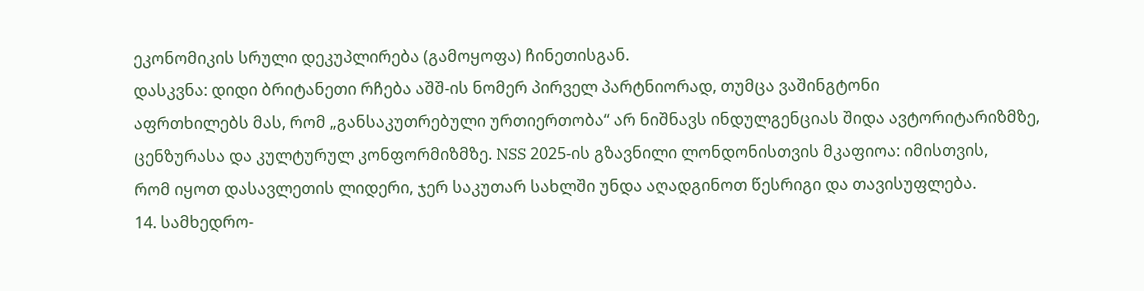ეკონომიკის სრული დეკუპლირება (გამოყოფა) ჩინეთისგან.
დასკვნა: დიდი ბრიტანეთი რჩება აშშ-ის ნომერ პირველ პარტნიორად, თუმცა ვაშინგტონი
აფრთხილებს მას, რომ „განსაკუთრებული ურთიერთობა“ არ ნიშნავს ინდულგენციას შიდა ავტორიტარიზმზე,
ცენზურასა და კულტურულ კონფორმიზმზე. NSS 2025-ის გზავნილი ლონდონისთვის მკაფიოა: იმისთვის,
რომ იყოთ დასავლეთის ლიდერი, ჯერ საკუთარ სახლში უნდა აღადგინოთ წესრიგი და თავისუფლება.
14. სამხედრო-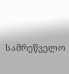სამრეწველო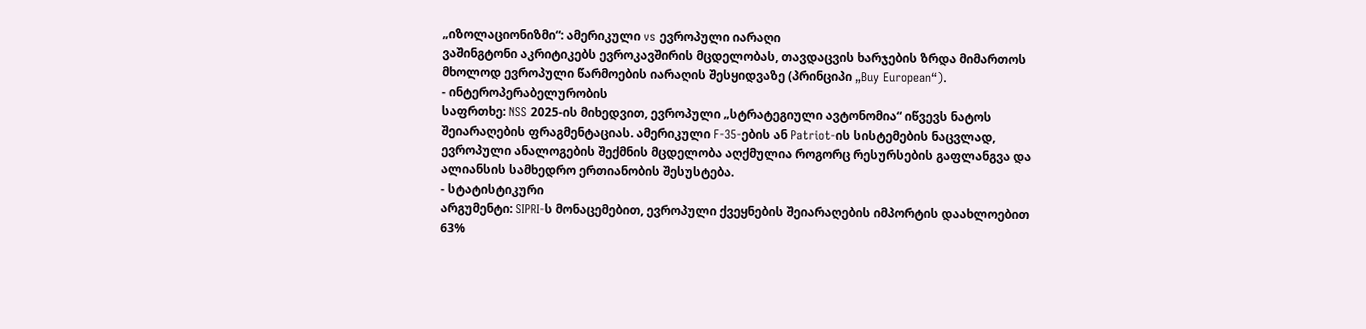„იზოლაციონიზმი“: ამერიკული vs ევროპული იარაღი
ვაშინგტონი აკრიტიკებს ევროკავშირის მცდელობას, თავდაცვის ხარჯების ზრდა მიმართოს
მხოლოდ ევროპული წარმოების იარაღის შესყიდვაზე (პრინციპი „Buy European“).
- ინტეროპერაბელურობის
საფრთხე: NSS 2025-ის მიხედვით, ევროპული „სტრატეგიული ავტონომია“ იწვევს ნატოს
შეიარაღების ფრაგმენტაციას. ამერიკული F-35-ების ან Patriot-ის სისტემების ნაცვლად,
ევროპული ანალოგების შექმნის მცდელობა აღქმულია როგორც რესურსების გაფლანგვა და
ალიანსის სამხედრო ერთიანობის შესუსტება.
- სტატისტიკური
არგუმენტი: SIPRI-ს მონაცემებით, ევროპული ქვეყნების შეიარაღების იმპორტის დაახლოებით
63%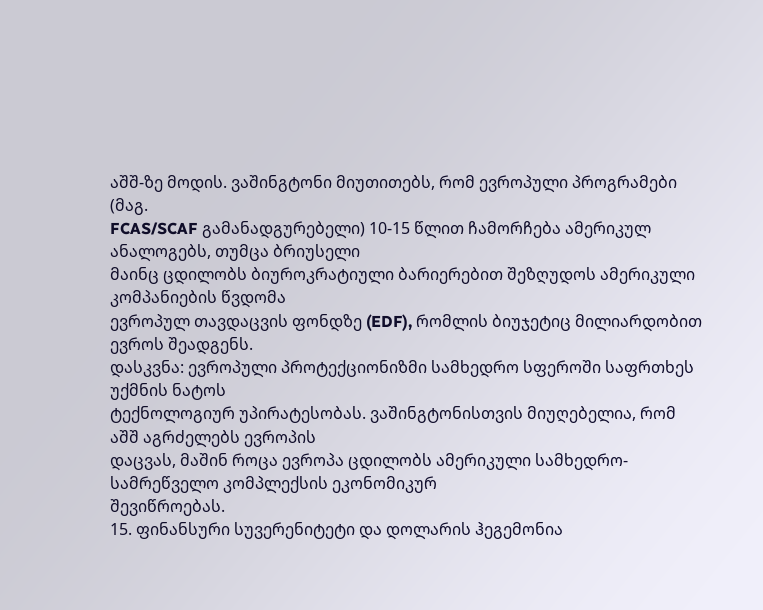აშშ-ზე მოდის. ვაშინგტონი მიუთითებს, რომ ევროპული პროგრამები (მაგ.
FCAS/SCAF გამანადგურებელი) 10-15 წლით ჩამორჩება ამერიკულ ანალოგებს, თუმცა ბრიუსელი
მაინც ცდილობს ბიუროკრატიული ბარიერებით შეზღუდოს ამერიკული კომპანიების წვდომა
ევროპულ თავდაცვის ფონდზე (EDF), რომლის ბიუჯეტიც მილიარდობით ევროს შეადგენს.
დასკვნა: ევროპული პროტექციონიზმი სამხედრო სფეროში საფრთხეს უქმნის ნატოს
ტექნოლოგიურ უპირატესობას. ვაშინგტონისთვის მიუღებელია, რომ აშშ აგრძელებს ევროპის
დაცვას, მაშინ როცა ევროპა ცდილობს ამერიკული სამხედრო-სამრეწველო კომპლექსის ეკონომიკურ
შევიწროებას.
15. ფინანსური სუვერენიტეტი და დოლარის ჰეგემონია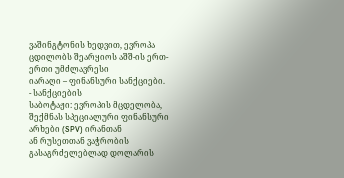ვაშინგტონის ხედვით, ევროპა ცდილობს შეარყიოს აშშ-ის ერთ-ერთი უმძლავრესი
იარაღი – ფინანსური სანქციები.
- სანქციების
საბოტაჟი: ევროპის მცდელობა, შექმნას სპეციალური ფინანსური არხები (SPV) ირანთან
ან რუსეთთან ვაჭრობის გასაგრძელებლად დოლარის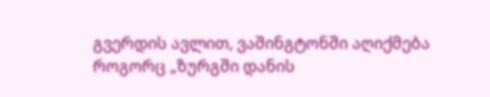გვერდის ავლით, ვაშინგტონში აღიქმება
როგორც „ზურგში დანის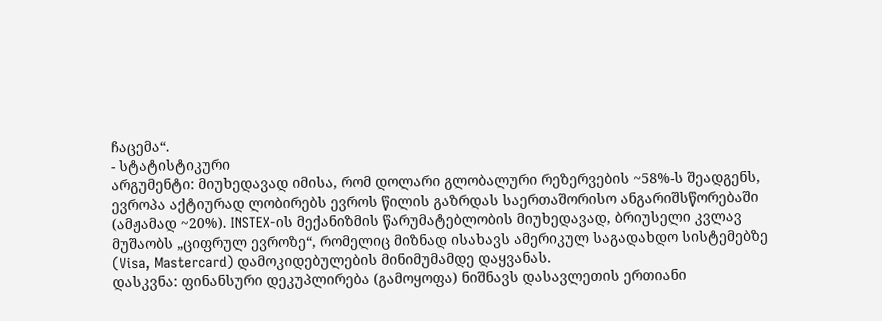ჩაცემა“.
- სტატისტიკური
არგუმენტი: მიუხედავად იმისა, რომ დოლარი გლობალური რეზერვების ~58%-ს შეადგენს,
ევროპა აქტიურად ლობირებს ევროს წილის გაზრდას საერთაშორისო ანგარიშსწორებაში
(ამჟამად ~20%). INSTEX-ის მექანიზმის წარუმატებლობის მიუხედავად, ბრიუსელი კვლავ
მუშაობს „ციფრულ ევროზე“, რომელიც მიზნად ისახავს ამერიკულ საგადახდო სისტემებზე
(Visa, Mastercard) დამოკიდებულების მინიმუმამდე დაყვანას.
დასკვნა: ფინანსური დეკუპლირება (გამოყოფა) ნიშნავს დასავლეთის ერთიანი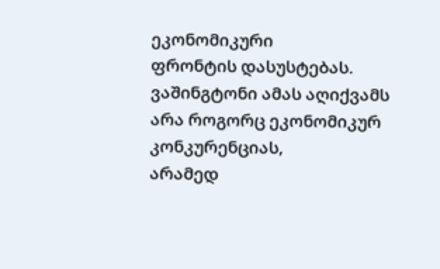ეკონომიკური
ფრონტის დასუსტებას. ვაშინგტონი ამას აღიქვამს არა როგორც ეკონომიკურ კონკურენციას,
არამედ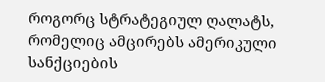როგორც სტრატეგიულ ღალატს, რომელიც ამცირებს ამერიკული სანქციების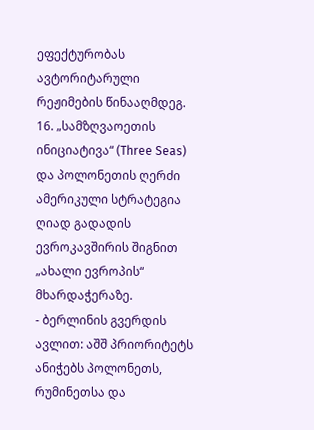ეფექტურობას
ავტორიტარული რეჟიმების წინააღმდეგ.
16. „სამზღვაოეთის ინიციატივა“ (Three Seas) და პოლონეთის ღერძი
ამერიკული სტრატეგია ღიად გადადის ევროკავშირის შიგნით „ახალი ევროპის“ მხარდაჭერაზე.
- ბერლინის გვერდის
ავლით: აშშ პრიორიტეტს ანიჭებს პოლონეთს, რუმინეთსა და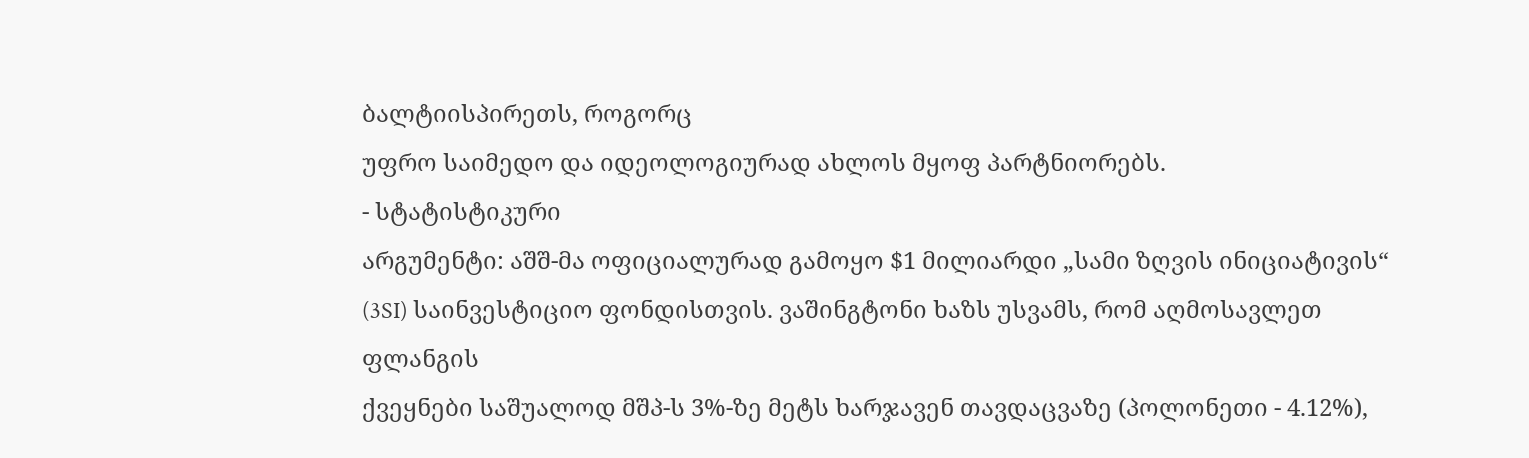ბალტიისპირეთს, როგორც
უფრო საიმედო და იდეოლოგიურად ახლოს მყოფ პარტნიორებს.
- სტატისტიკური
არგუმენტი: აშშ-მა ოფიციალურად გამოყო $1 მილიარდი „სამი ზღვის ინიციატივის“
(3SI) საინვესტიციო ფონდისთვის. ვაშინგტონი ხაზს უსვამს, რომ აღმოსავლეთ ფლანგის
ქვეყნები საშუალოდ მშპ-ს 3%-ზე მეტს ხარჯავენ თავდაცვაზე (პოლონეთი - 4.12%),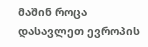მაშინ როცა დასავლეთ ევროპის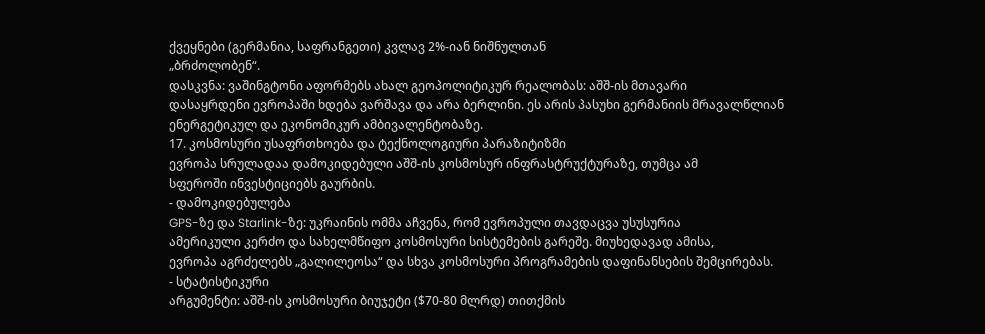ქვეყნები (გერმანია, საფრანგეთი) კვლავ 2%-იან ნიშნულთან
„ბრძოლობენ“.
დასკვნა: ვაშინგტონი აფორმებს ახალ გეოპოლიტიკურ რეალობას: აშშ-ის მთავარი
დასაყრდენი ევროპაში ხდება ვარშავა და არა ბერლინი. ეს არის პასუხი გერმანიის მრავალწლიან
ენერგეტიკულ და ეკონომიკურ ამბივალენტობაზე.
17. კოსმოსური უსაფრთხოება და ტექნოლოგიური პარაზიტიზმი
ევროპა სრულადაა დამოკიდებული აშშ-ის კოსმოსურ ინფრასტრუქტურაზე, თუმცა ამ
სფეროში ინვესტიციებს გაურბის.
- დამოკიდებულება
GPS-ზე და Starlink-ზე: უკრაინის ომმა აჩვენა, რომ ევროპული თავდაცვა უსუსურია
ამერიკული კერძო და სახელმწიფო კოსმოსური სისტემების გარეშე. მიუხედავად ამისა,
ევროპა აგრძელებს „გალილეოსა“ და სხვა კოსმოსური პროგრამების დაფინანსების შემცირებას.
- სტატისტიკური
არგუმენტი: აშშ-ის კოსმოსური ბიუჯეტი ($70-80 მლრდ) თითქმის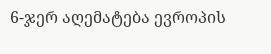6-ჯერ აღემატება ევროპის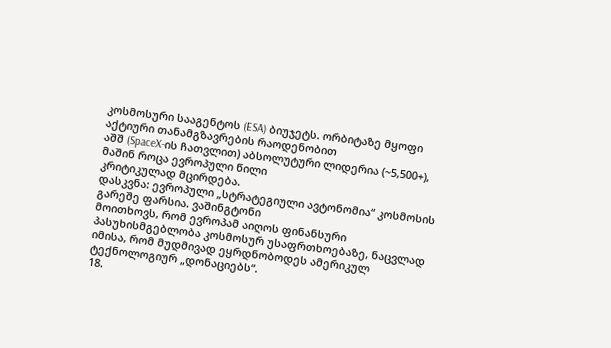კოსმოსური სააგენტოს (ESA) ბიუჯეტს. ორბიტაზე მყოფი აქტიური თანამგზავრების რაოდენობით
აშშ (SpaceX-ის ჩათვლით) აბსოლუტური ლიდერია (~5,500+), მაშინ როცა ევროპული წილი
კრიტიკულად მცირდება.
დასკვნა: ევროპული „სტრატეგიული ავტონომია“ კოსმოსის გარეშე ფარსია. ვაშინგტონი
მოითხოვს, რომ ევროპამ აიღოს ფინანსური პასუხისმგებლობა კოსმოსურ უსაფრთხოებაზე, ნაცვლად
იმისა, რომ მუდმივად ეყრდნობოდეს ამერიკულ ტექნოლოგიურ „დონაციებს“.
18.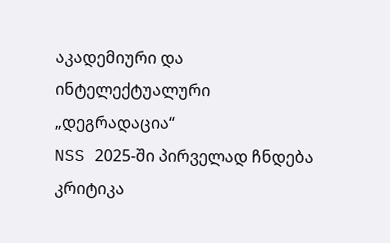აკადემიური და ინტელექტუალური „დეგრადაცია“
NSS 2025-ში პირველად ჩნდება კრიტიკა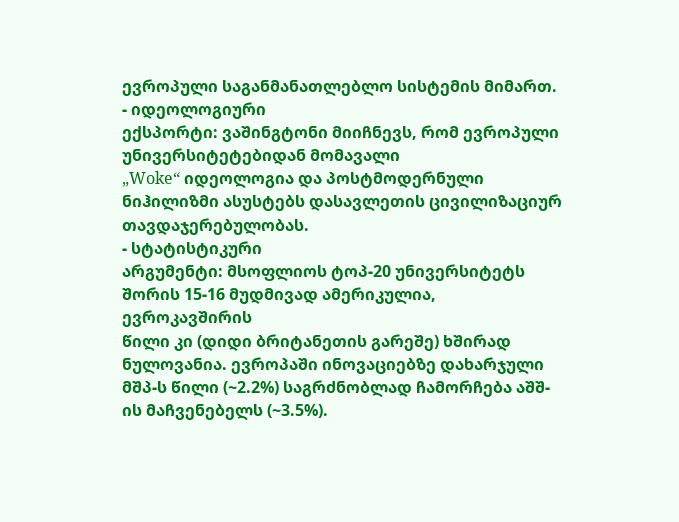ევროპული საგანმანათლებლო სისტემის მიმართ.
- იდეოლოგიური
ექსპორტი: ვაშინგტონი მიიჩნევს, რომ ევროპული უნივერსიტეტებიდან მომავალი
„Woke“ იდეოლოგია და პოსტმოდერნული ნიჰილიზმი ასუსტებს დასავლეთის ცივილიზაციურ
თავდაჯერებულობას.
- სტატისტიკური
არგუმენტი: მსოფლიოს ტოპ-20 უნივერსიტეტს შორის 15-16 მუდმივად ამერიკულია, ევროკავშირის
წილი კი (დიდი ბრიტანეთის გარეშე) ხშირად ნულოვანია. ევროპაში ინოვაციებზე დახარჯული
მშპ-ს წილი (~2.2%) საგრძნობლად ჩამორჩება აშშ-ის მაჩვენებელს (~3.5%).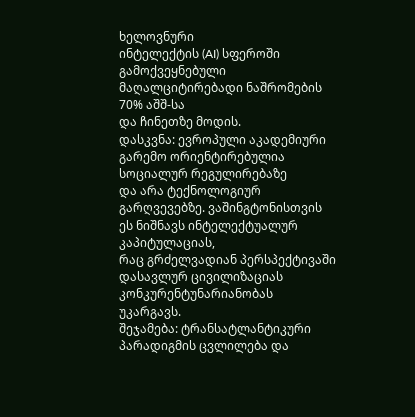ხელოვნური
ინტელექტის (AI) სფეროში გამოქვეყნებული მაღალციტირებადი ნაშრომების 70% აშშ-სა
და ჩინეთზე მოდის.
დასკვნა: ევროპული აკადემიური გარემო ორიენტირებულია სოციალურ რეგულირებაზე
და არა ტექნოლოგიურ გარღვევებზე. ვაშინგტონისთვის ეს ნიშნავს ინტელექტუალურ კაპიტულაციას,
რაც გრძელვადიან პერსპექტივაში დასავლურ ცივილიზაციას კონკურენტუნარიანობას უკარგავს.
შეჯამება: ტრანსატლანტიკური პარადიგმის ცვლილება და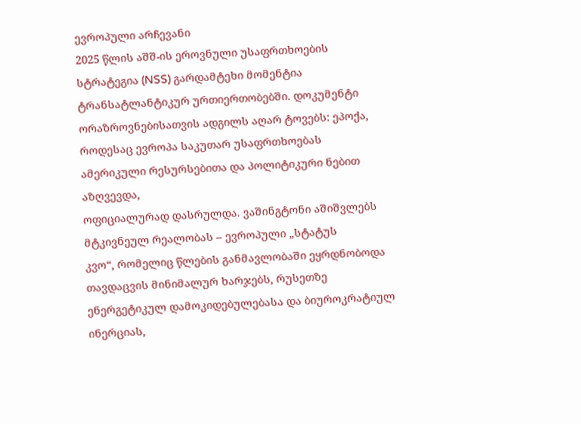ევროპული არჩევანი
2025 წლის აშშ-ის ეროვნული უსაფრთხოების სტრატეგია (NSS) გარდამტეხი მომენტია
ტრანსატლანტიკურ ურთიერთობებში. დოკუმენტი ორაზროვნებისათვის ადგილს აღარ ტოვებს: ეპოქა,
როდესაც ევროპა საკუთარ უსაფრთხოებას ამერიკული რესურსებითა და პოლიტიკური ნებით აზღვევდა,
ოფიციალურად დასრულდა. ვაშინგტონი აშიშვლებს მტკივნეულ რეალობას – ევროპული „სტატუს
კვო“, რომელიც წლების განმავლობაში ეყრდნობოდა თავდაცვის მინიმალურ ხარჯებს, რუსეთზე
ენერგეტიკულ დამოკიდებულებასა და ბიუროკრატიულ ინერციას,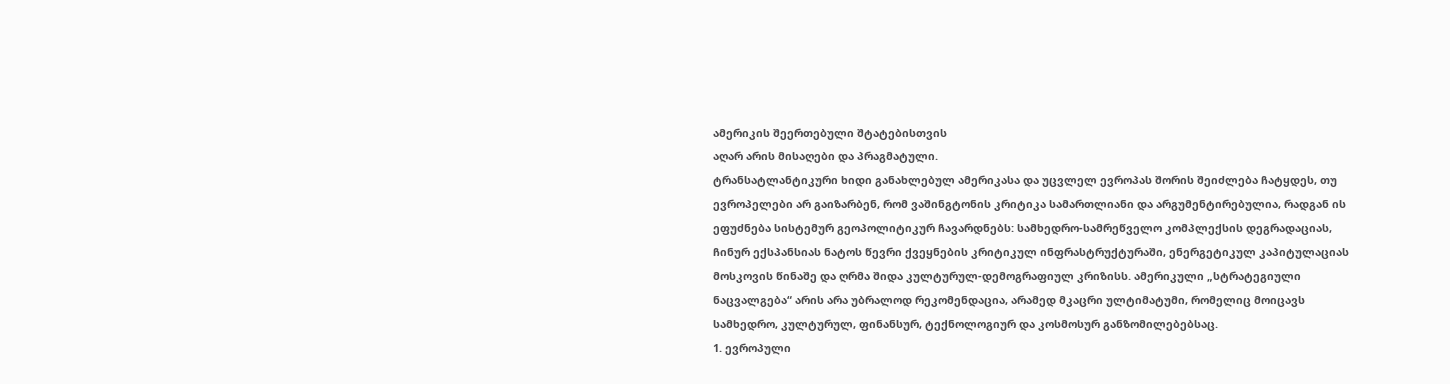ამერიკის შეერთებული შტატებისთვის
აღარ არის მისაღები და პრაგმატული.
ტრანსატლანტიკური ხიდი განახლებულ ამერიკასა და უცვლელ ევროპას შორის შეიძლება ჩატყდეს, თუ ევროპელები არ გაიზარბენ, რომ ვაშინგტონის კრიტიკა სამართლიანი და არგუმენტირებულია, რადგან ის ეფუძნება სისტემურ გეოპოლიტიკურ ჩავარდნებს: სამხედრო-სამრეწველო კომპლექსის დეგრადაციას, ჩინურ ექსპანსიას ნატოს წევრი ქვეყნების კრიტიკულ ინფრასტრუქტურაში, ენერგეტიკულ კაპიტულაციას მოსკოვის წინაშე და ღრმა შიდა კულტურულ-დემოგრაფიულ კრიზისს. ამერიკული „სტრატეგიული ნაცვალგება“ არის არა უბრალოდ რეკომენდაცია, არამედ მკაცრი ულტიმატუმი, რომელიც მოიცავს სამხედრო, კულტურულ, ფინანსურ, ტექნოლოგიურ და კოსმოსურ განზომილებებსაც.
1. ევროპული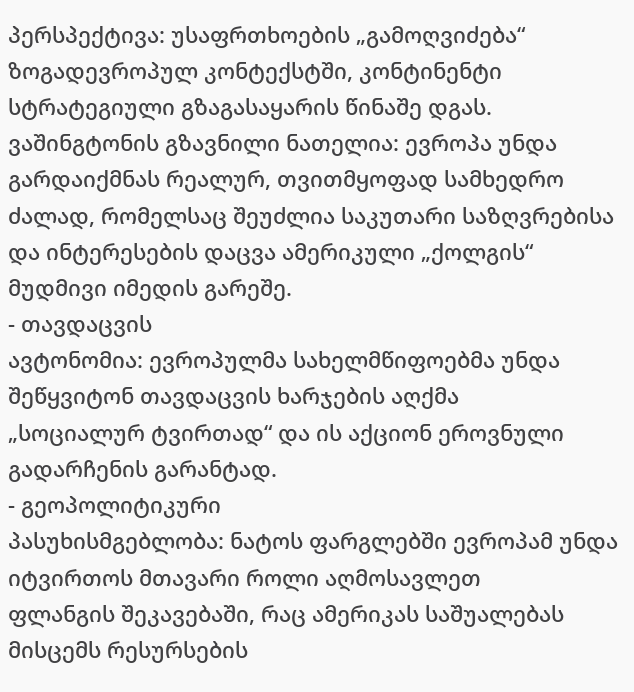პერსპექტივა: უსაფრთხოების „გამოღვიძება“
ზოგადევროპულ კონტექსტში, კონტინენტი სტრატეგიული გზაგასაყარის წინაშე დგას.
ვაშინგტონის გზავნილი ნათელია: ევროპა უნდა გარდაიქმნას რეალურ, თვითმყოფად სამხედრო
ძალად, რომელსაც შეუძლია საკუთარი საზღვრებისა და ინტერესების დაცვა ამერიკული „ქოლგის“
მუდმივი იმედის გარეშე.
- თავდაცვის
ავტონომია: ევროპულმა სახელმწიფოებმა უნდა შეწყვიტონ თავდაცვის ხარჯების აღქმა
„სოციალურ ტვირთად“ და ის აქციონ ეროვნული გადარჩენის გარანტად.
- გეოპოლიტიკური
პასუხისმგებლობა: ნატოს ფარგლებში ევროპამ უნდა იტვირთოს მთავარი როლი აღმოსავლეთ
ფლანგის შეკავებაში, რაც ამერიკას საშუალებას მისცემს რესურსების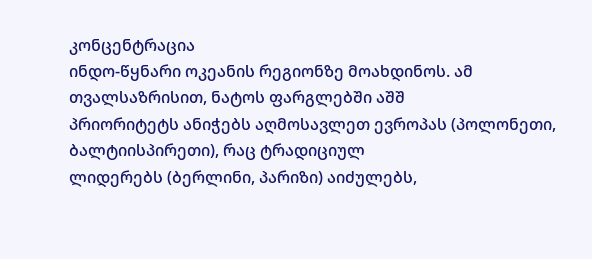კონცენტრაცია
ინდო-წყნარი ოკეანის რეგიონზე მოახდინოს. ამ თვალსაზრისით, ნატოს ფარგლებში აშშ
პრიორიტეტს ანიჭებს აღმოსავლეთ ევროპას (პოლონეთი, ბალტიისპირეთი), რაც ტრადიციულ
ლიდერებს (ბერლინი, პარიზი) აიძულებს,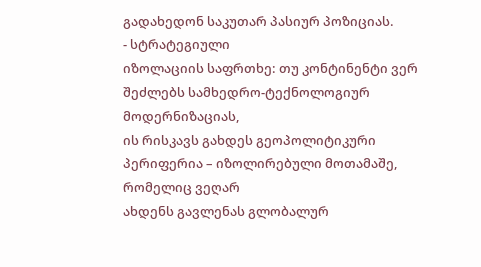გადახედონ საკუთარ პასიურ პოზიციას.
- სტრატეგიული
იზოლაციის საფრთხე: თუ კონტინენტი ვერ შეძლებს სამხედრო-ტექნოლოგიურ მოდერნიზაციას,
ის რისკავს გახდეს გეოპოლიტიკური პერიფერია – იზოლირებული მოთამაშე, რომელიც ვეღარ
ახდენს გავლენას გლობალურ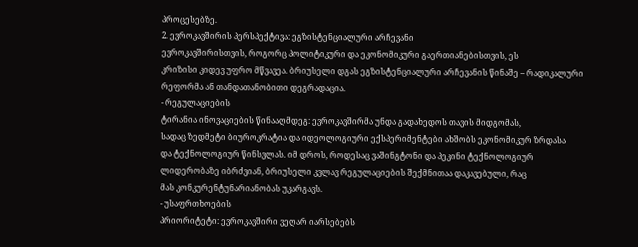პროცესებზე.
2. ევროკავშირის პერსპექტივა: ეგზისტენციალური არჩევანი
ევროკავშირისთვის, როგორც პოლიტიკური და ეკონომიკური გაერთიანებისთვის, ეს
კრიზისი კიდევ უფრო მწვავეა. ბრიუსელი დგას ეგზისტენციალური არჩევანის წინაშე – რადიკალური
რეფორმა ან თანდათანობითი დეგრადაცია.
- რეგულაციების
ტირანია ინოვაციების წინააღმდეგ: ევროკავშირმა უნდა გადახედოს თავის მიდგომას,
სადაც ზედმეტი ბიუროკრატია და იდეოლოგიური ექსპერიმენტები ახშობს ეკონომიკურ ზრდასა
და ტექნოლოგიურ წინსვლას. იმ დროს, როდესაც ვაშინგტონი და პეკინი ტექნოლოგიურ
ლიდერობაზე იბრძვიან, ბრიუსელი კვლავ რეგულაციების შექმნითაა დაკავებული, რაც
მას კონკურენტუნარიანობას უკარგავს.
- უსაფრთხოების
პრიორიტეტი: ევროკავშირი ვეღარ იარსებებს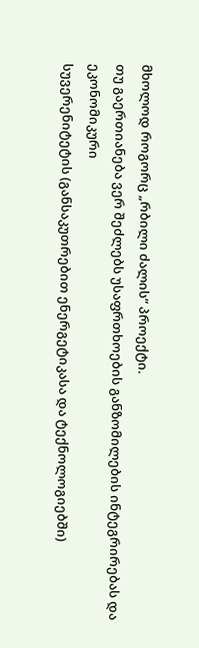მხოლოდ როგორც „რბილი ძალის“ პროექტი.
თუ გაერთიანება ვერ შეძლებს უსაფრთხოების განზომილების ინტეგრირებას და ეკონომიკური
სუვერენიტეტის (განსაკუთრებით ენერგეტიკასა და ტექნოლოგიებში)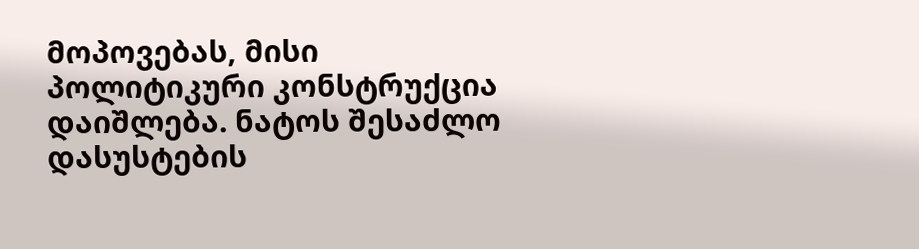მოპოვებას, მისი
პოლიტიკური კონსტრუქცია დაიშლება. ნატოს შესაძლო დასუსტების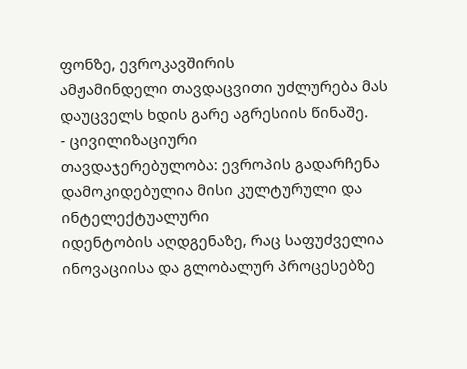ფონზე, ევროკავშირის
ამჟამინდელი თავდაცვითი უძლურება მას დაუცველს ხდის გარე აგრესიის წინაშე.
- ცივილიზაციური
თავდაჯერებულობა: ევროპის გადარჩენა დამოკიდებულია მისი კულტურული და ინტელექტუალური
იდენტობის აღდგენაზე, რაც საფუძველია ინოვაციისა და გლობალურ პროცესებზე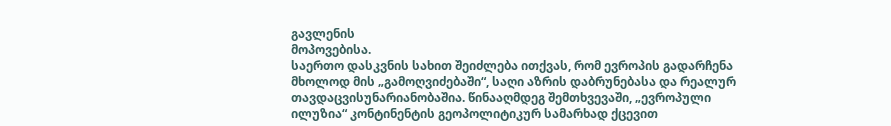გავლენის
მოპოვებისა.
საერთო დასკვნის სახით შეიძლება ითქვას, რომ ევროპის გადარჩენა მხოლოდ მის „გამოღვიძებაში“, საღი აზრის დაბრუნებასა და რეალურ თავდაცვისუნარიანობაშია. წინააღმდეგ შემთხვევაში, „ევროპული ილუზია“ კონტინენტის გეოპოლიტიკურ სამარხად ქცევით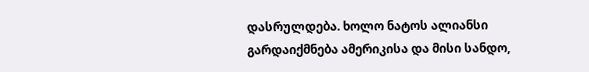დასრულდება. ხოლო ნატოს ალიანსი გარდაიქმნება ამერიკისა და მისი სანდო,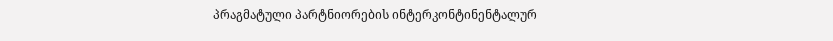პრაგმატული პარტნიორების ინტერკონტინენტალურ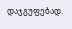დაჯგუფებად.